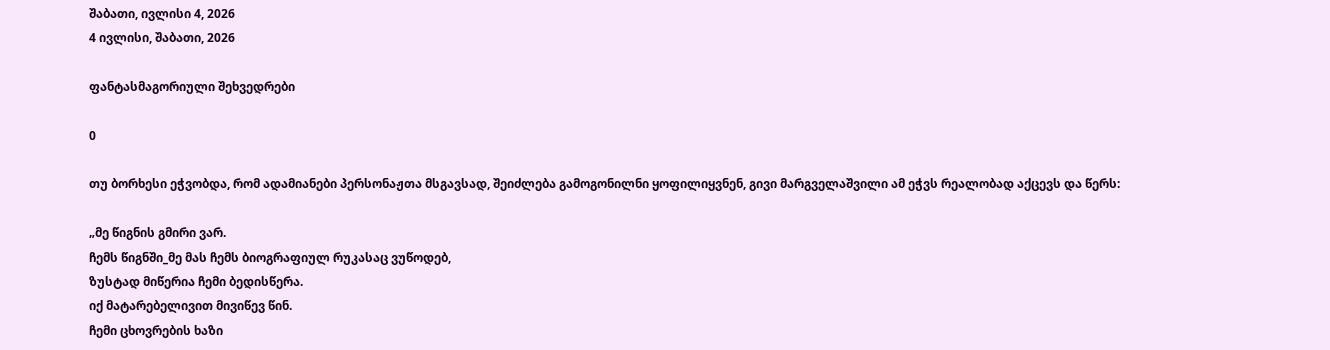შაბათი, ივლისი 4, 2026
4 ივლისი, შაბათი, 2026

ფანტასმაგორიული შეხვედრები

0

თუ ბორხესი ეჭვობდა, რომ ადამიანები პერსონაჟთა მსგავსად, შეიძლება გამოგონილნი ყოფილიყვნენ, გივი მარგველაშვილი ამ ეჭვს რეალობად აქცევს და წერს:

„მე წიგნის გმირი ვარ.
ჩემს წიგნში_მე მას ჩემს ბიოგრაფიულ რუკასაც ვუწოდებ,
ზუსტად მიწერია ჩემი ბედისწერა.
იქ მატარებელივით მივიწევ წინ.
ჩემი ცხოვრების ხაზი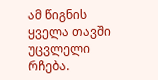ამ წიგნის ყველა თავში უცვლელი რჩება.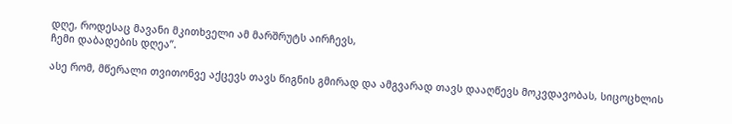დღე, როდესაც მავანი მკითხველი ამ მარშრუტს აირჩევს,
ჩემი დაბადების დღეა”.

ასე რომ, მწერალი თვითონვე აქცევს თავს წიგნის გმირად და ამგვარად თავს დააღწევს მოკვდავობას, სიცოცხლის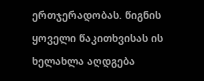ერთჯერადობას. წიგნის ყოველი წაკითხვისას ის ხელახლა აღდგება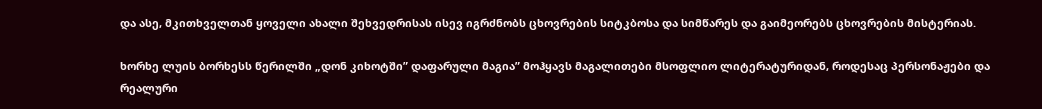და ასე, მკითხველთან ყოველი ახალი შეხვედრისას ისევ იგრძნობს ცხოვრების სიტკბოსა და სიმწარეს და გაიმეორებს ცხოვრების მისტერიას.

ხორხე ლუის ბორხესს წერილში „დონ კიხოტში” დაფარული მაგია” მოჰყავს მაგალითები მსოფლიო ლიტერატურიდან, როდესაც პერსონაჟები და რეალური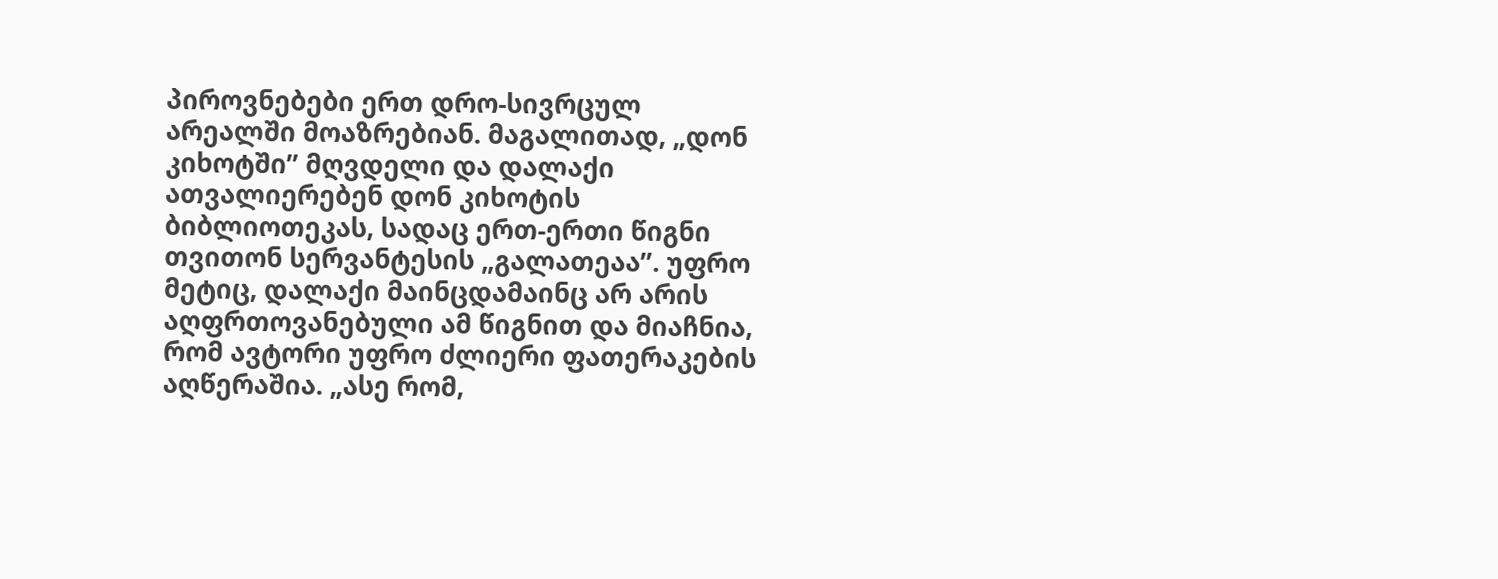პიროვნებები ერთ დრო-სივრცულ არეალში მოაზრებიან. მაგალითად, „დონ კიხოტში” მღვდელი და დალაქი ათვალიერებენ დონ კიხოტის ბიბლიოთეკას, სადაც ერთ-ერთი წიგნი თვითონ სერვანტესის „გალათეაა”. უფრო მეტიც, დალაქი მაინცდამაინც არ არის აღფრთოვანებული ამ წიგნით და მიაჩნია, რომ ავტორი უფრო ძლიერი ფათერაკების აღწერაშია. „ასე რომ,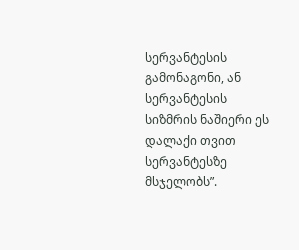სერვანტესის გამონაგონი, ან სერვანტესის სიზმრის ნაშიერი ეს დალაქი თვით სერვანტესზე მსჯელობს”.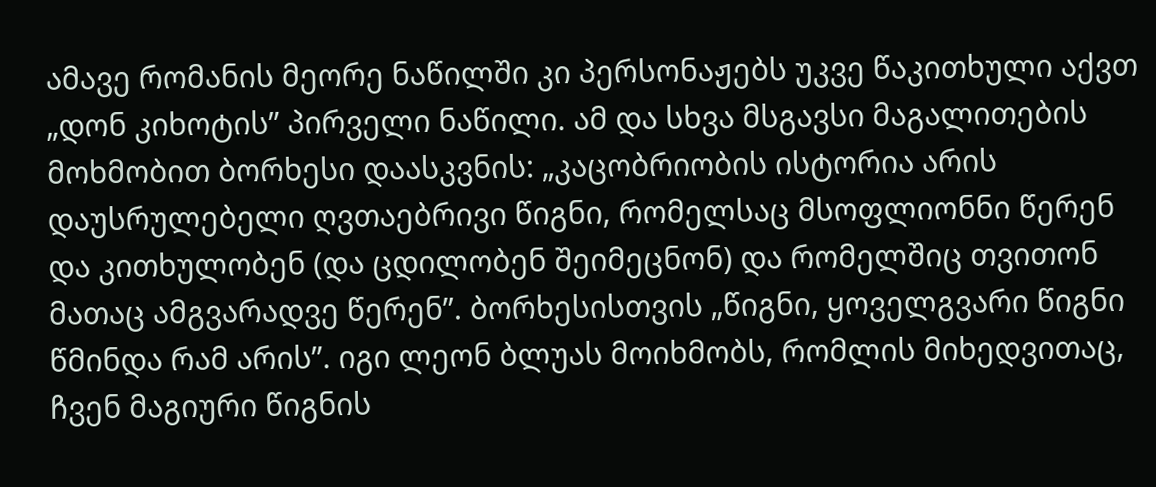ამავე რომანის მეორე ნაწილში კი პერსონაჟებს უკვე წაკითხული აქვთ „დონ კიხოტის” პირველი ნაწილი. ამ და სხვა მსგავსი მაგალითების მოხმობით ბორხესი დაასკვნის: „კაცობრიობის ისტორია არის დაუსრულებელი ღვთაებრივი წიგნი, რომელსაც მსოფლიონნი წერენ და კითხულობენ (და ცდილობენ შეიმეცნონ) და რომელშიც თვითონ მათაც ამგვარადვე წერენ”. ბორხესისთვის „წიგნი, ყოველგვარი წიგნი წმინდა რამ არის”. იგი ლეონ ბლუას მოიხმობს, რომლის მიხედვითაც, ჩვენ მაგიური წიგნის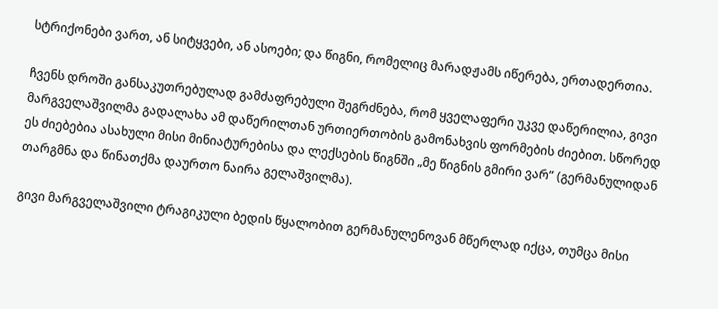სტრიქონები ვართ, ან სიტყვები, ან ასოები; და წიგნი, რომელიც მარადჟამს იწერება, ერთადერთია.

ჩვენს დროში განსაკუთრებულად გამძაფრებული შეგრძნება, რომ ყველაფერი უკვე დაწერილია, გივი მარგველაშვილმა გადალახა ამ დაწერილთან ურთიერთობის გამონახვის ფორმების ძიებით. სწორედ ეს ძიებებია ასახული მისი მინიატურებისა და ლექსების წიგნში „მე წიგნის გმირი ვარ” (გერმანულიდან თარგმნა და წინათქმა დაურთო ნაირა გელაშვილმა).

გივი მარგველაშვილი ტრაგიკული ბედის წყალობით გერმანულენოვან მწერლად იქცა, თუმცა მისი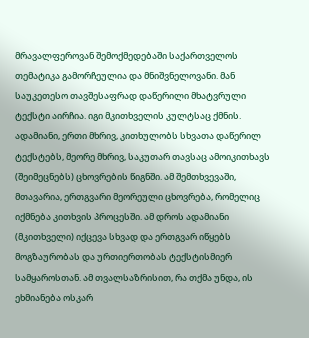მრავალფეროვან შემოქმედებაში საქართველოს თემატიკა გამორჩეულია და მნიშვნელოვანი. მან საუკეთესო თავშესაფრად დაწერილი მხატვრული ტექსტი აირჩია. იგი მკითხველის კულტსაც ქმნის. ადამიანი, ერთი მხრივ, კითხულობს სხვათა დაწერილ ტექსტებს, მეორე მხრივ, საკუთარ თავსაც ამოიკითხავს (შეიმეცნებს) ცხოვრების წიგნში. ამ შემთხვევაში, მთავარია, ერთგვარი მეორეული ცხოვრება, რომელიც იქმნება კითხვის პროცესში. ამ დროს ადამიანი (მკითხველი) იქცევა სხვად და ერთგვარ იწყებს მოგზაურობას და ურთიერთობას ტექსტისმიერ სამყაროსთან. ამ თვალსაზრისით, რა თქმა უნდა, ის ეხმიანება ოსკარ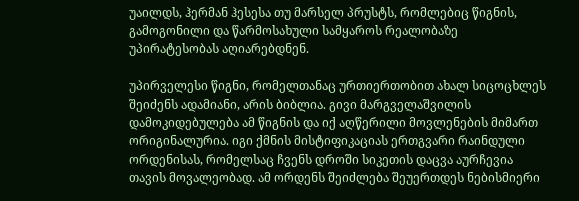უაილდს, ჰერმან ჰესესა თუ მარსელ პრუსტს, რომლებიც წიგნის, გამოგონილი და წარმოსახული სამყაროს რეალობაზე უპირატესობას აღიარებდნენ.

უპირველესი წიგნი, რომელთანაც ურთიერთობით ახალ სიცოცხლეს შეიძენს ადამიანი, არის ბიბლია. გივი მარგველაშვილის დამოკიდებულება ამ წიგნის და იქ აღწერილი მოვლენების მიმართ ორიგინალურია. იგი ქმნის მისტიფიკაციას ერთგვარი რაინდული ორდენისას, რომელსაც ჩვენს დროში სიკეთის დაცვა აურჩევია თავის მოვალეობად. ამ ორდენს შეიძლება შეუერთდეს ნებისმიერი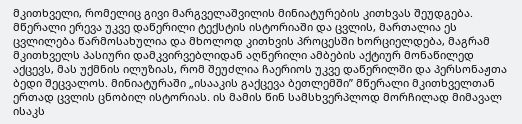მკითხველი, რომელიც გივი მარგველაშვილის მინიატურების კითხვას შეუდგება. მწერალი ერევა უკვე დაწერილი ტექსტის ისტორიაში და ცვლის, მართალია ეს ცვლილება წარმოსახულია და მხოლოდ კითხვის პროცესში ხორციელდება, მაგრამ მკითხველს პასიური დამკვირვებლიდან აღწერილი ამბების აქტიურ მონაწილედ აქცევს, მას უქმნის ილუზიას, რომ შეუძლია ჩაერიოს უკვე დაწერილში და პერსონაჟთა ბედი შეცვალოს. მინიატურაში „ისააკის გაქცევა ბეთლემში” მწერალი მკითხველთან ერთად ცვლის ცნობილ ისტორიას. ის მამის წინ სამსხვერპლოდ მორჩილად მიმავალ ისაკს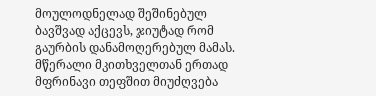მოულოდნელად შეშინებულ ბავშვად აქცევს, ჯიუტად რომ გაურბის დანამოღერებულ მამას. მწერალი მკითხველთან ერთად მფრინავი თეფშით მიუძღვება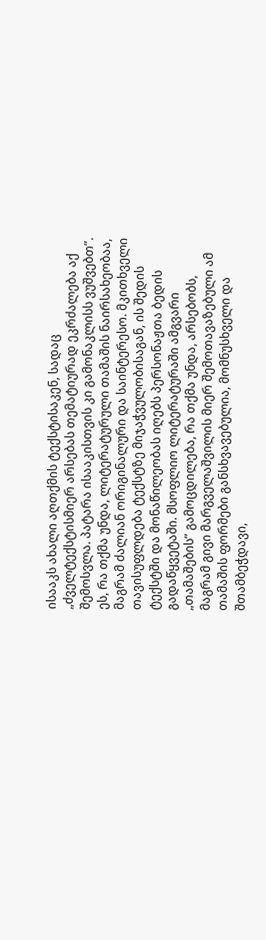ისააკს ახალი აღთქმის ტექსტისაკენ, სადაც „ძველტექსტისმიერ არსებას თემატიურად ეკრძალება აქ შემოსვლა. პატარა ისააკისთვის კი გამონაკლისს ვუშვებთ”. ეს, რა თქმა უნდა, ლიტერატურული თამაშის ნაირსახეობაა, მაგრამ ძალიან ორიგინალური და საინტერესო. მკითხველი თავისუფლდება ტექსტზე მიჯაჭვულობისაგან, ის შედის ტექსტში და მონაწილეობას იღებს პერსონაჟთა ბედის გადაწყვეტაში. მსოფლიო ლიტერატურაში ამგვარი „თამაშების” გამოცდილება, რა თქმა უნდა, არსებობს, მაგრამ გივი მარგველაშვილის მიერ შემოთავაზებული ამ თამაშის ფორმები განსხვავებულია, მომნუსხველი და შთამბეჭდავი,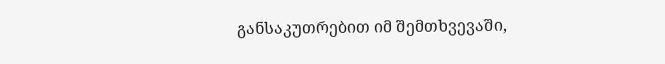განსაკუთრებით იმ შემთხვევაში,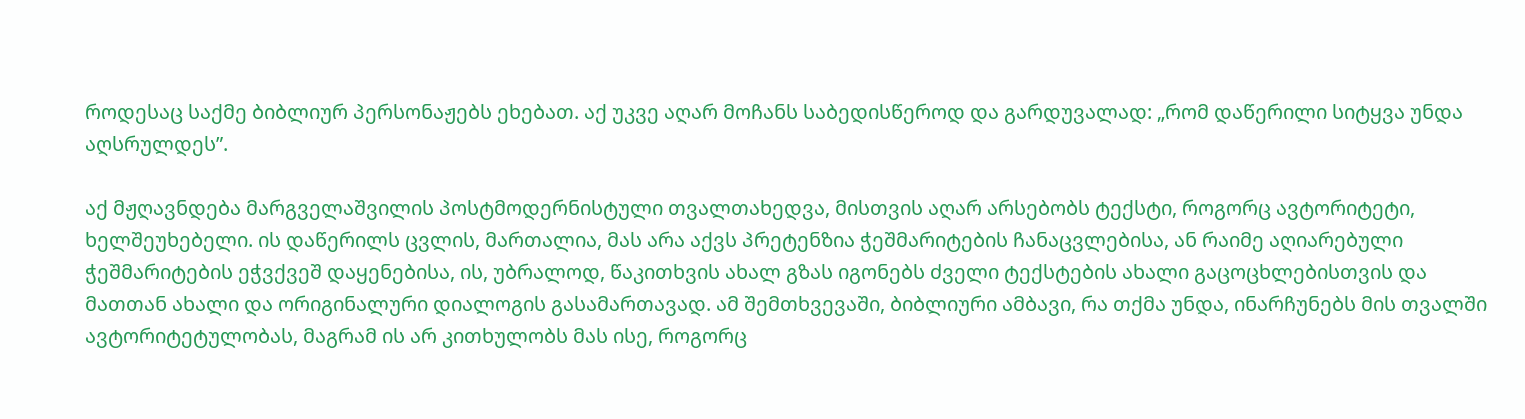როდესაც საქმე ბიბლიურ პერსონაჟებს ეხებათ. აქ უკვე აღარ მოჩანს საბედისწეროდ და გარდუვალად: „რომ დაწერილი სიტყვა უნდა აღსრულდეს”.

აქ მჟღავნდება მარგველაშვილის პოსტმოდერნისტული თვალთახედვა, მისთვის აღარ არსებობს ტექსტი, როგორც ავტორიტეტი, ხელშეუხებელი. ის დაწერილს ცვლის, მართალია, მას არა აქვს პრეტენზია ჭეშმარიტების ჩანაცვლებისა, ან რაიმე აღიარებული ჭეშმარიტების ეჭვქვეშ დაყენებისა, ის, უბრალოდ, წაკითხვის ახალ გზას იგონებს ძველი ტექსტების ახალი გაცოცხლებისთვის და მათთან ახალი და ორიგინალური დიალოგის გასამართავად. ამ შემთხვევაში, ბიბლიური ამბავი, რა თქმა უნდა, ინარჩუნებს მის თვალში ავტორიტეტულობას, მაგრამ ის არ კითხულობს მას ისე, როგორც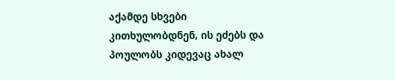აქამდე სხვები კითხულობდნენ, ის ეძებს და პოულობს კიდევაც ახალ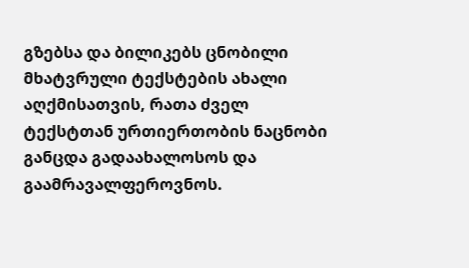გზებსა და ბილიკებს ცნობილი მხატვრული ტექსტების ახალი აღქმისათვის, რათა ძველ ტექსტთან ურთიერთობის ნაცნობი განცდა გადაახალოსოს და გაამრავალფეროვნოს.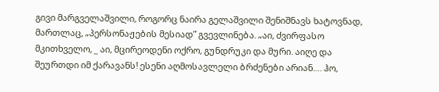გივი მარგველაშვილი, როგორც ნაირა გელაშვილი შენიშნავს ხატოვნად, მართლაც, „პერსონაჟების მესიად” გვევლინება. „აი, ძვირფასო მკითხველო, _ აი, მცირეოდენი ოქრო, გუნდრუკი და მური. აიღე და შეურთდი იმ ქარავანს! ესენი აღმოსავლელი ბრძენები არიან.… ჰო,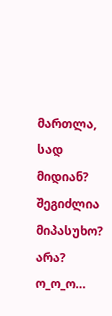მართლა, სად მიდიან? შეგიძლია მიპასუხო? არა? ო_ო_ო…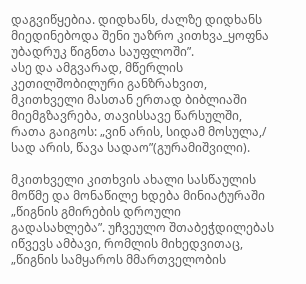დაგვიწყებია. დიდხანს, ძალზე დიდხანს მიედინებოდა შენი უაზრო კითხვა_ყოფნა უბადრუკ წიგნთა საუფლოში”.
ასე და ამგვარად, მწერლის კეთილშობილური განზრახვით, მკითხველი მასთან ერთად ბიბლიაში მიემგზავრება, თავისსავე წარსულში, რათა გაიგოს: „ვინ არის, სიდამ მოსულა,/ სად არის, წავა სადაო”(გურამიშვილი).

მკითხველი კითხვის ახალი სასწაულის მოწმე და მონაწილე ხდება მინიატურაში „წიგნის გმირების დროული გადასახლება”. უჩვეულო შთაბეჭდილებას იწვევს ამბავი, რომლის მიხედვითაც, „წიგნის სამყაროს მმართველობის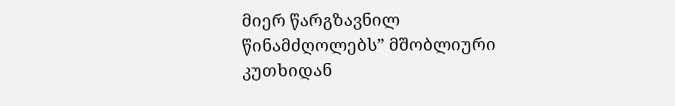მიერ წარგზავნილ წინამძღოლებს” მშობლიური კუთხიდან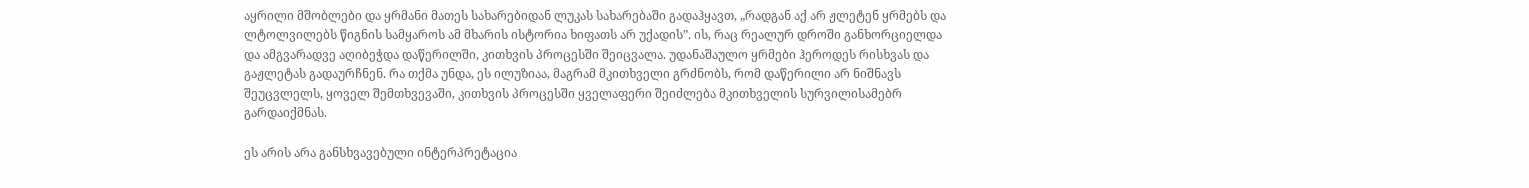აყრილი მშობლები და ყრმანი მათეს სახარებიდან ლუკას სახარებაში გადაჰყავთ, „რადგან აქ არ ჟლეტენ ყრმებს და ლტოლვილებს წიგნის სამყაროს ამ მხარის ისტორია ხიფათს არ უქადის”. ის, რაც რეალურ დროში განხორციელდა და ამგვარადვე აღიბეჭდა დაწერილში, კითხვის პროცესში შეიცვალა. უდანაშაულო ყრმები ჰეროდეს რისხვას და გაჟლეტას გადაურჩნენ. რა თქმა უნდა, ეს ილუზიაა, მაგრამ მკითხველი გრძნობს, რომ დაწერილი არ ნიშნავს შეუცვლელს, ყოველ შემთხვევაში, კითხვის პროცესში ყველაფერი შეიძლება მკითხველის სურვილისამებრ გარდაიქმნას.

ეს არის არა განსხვავებული ინტერპრეტაცია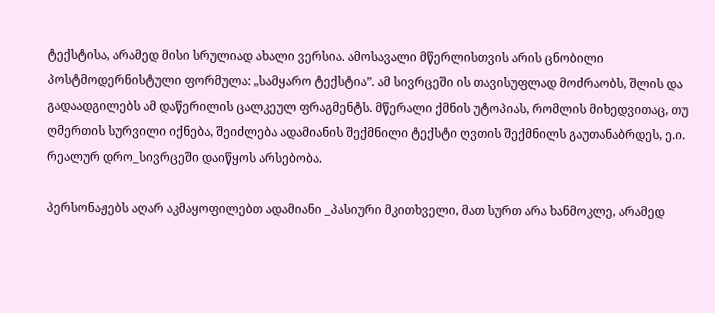ტექსტისა, არამედ მისი სრულიად ახალი ვერსია. ამოსავალი მწერლისთვის არის ცნობილი პოსტმოდერნისტული ფორმულა: „სამყარო ტექსტია”. ამ სივრცეში ის თავისუფლად მოძრაობს, შლის და გადაადგილებს ამ დაწერილის ცალკეულ ფრაგმენტს. მწერალი ქმნის უტოპიას, რომლის მიხედვითაც, თუ ღმერთის სურვილი იქნება, შეიძლება ადამიანის შექმნილი ტექსტი ღვთის შექმნილს გაუთანაბრდეს, ე.ი. რეალურ დრო_სივრცეში დაიწყოს არსებობა.

პერსონაჟებს აღარ აკმაყოფილებთ ადამიანი _პასიური მკითხველი, მათ სურთ არა ხანმოკლე, არამედ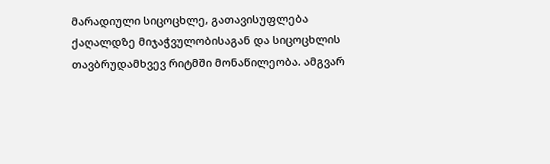მარადიული სიცოცხლე, გათავისუფლება ქაღალდზე მიჯაჭვულობისაგან და სიცოცხლის თავბრუდამხვევ რიტმში მონაწილეობა. ამგვარ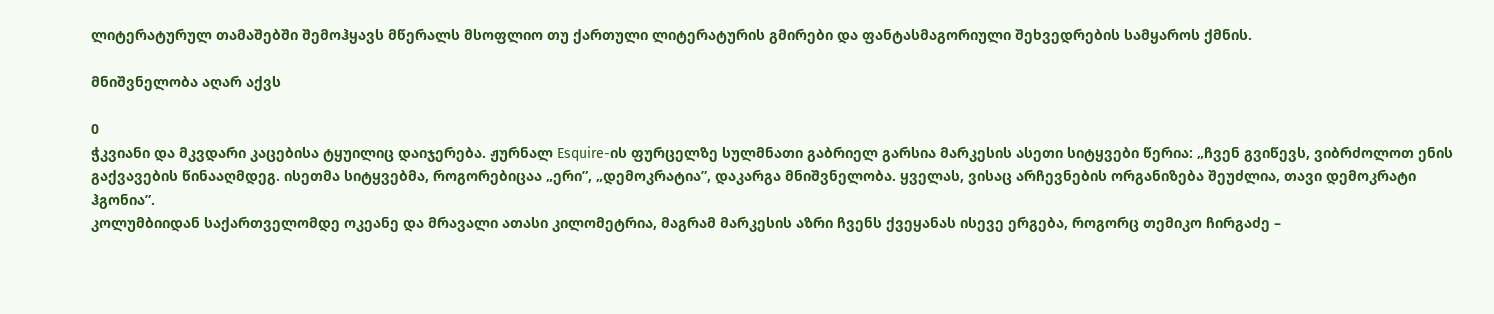ლიტერატურულ თამაშებში შემოჰყავს მწერალს მსოფლიო თუ ქართული ლიტერატურის გმირები და ფანტასმაგორიული შეხვედრების სამყაროს ქმნის.

მნიშვნელობა აღარ აქვს

0
ჭკვიანი და მკვდარი კაცებისა ტყუილიც დაიჯერება. ჟურნალ Esquire-ის ფურცელზე სულმნათი გაბრიელ გარსია მარკესის ასეთი სიტყვები წერია: „ჩვენ გვიწევს, ვიბრძოლოთ ენის გაქვავების წინააღმდეგ. ისეთმა სიტყვებმა, როგორებიცაა „ერი”, „დემოკრატია”, დაკარგა მნიშვნელობა. ყველას, ვისაც არჩევნების ორგანიზება შეუძლია, თავი დემოკრატი ჰგონია”.
კოლუმბიიდან საქართველომდე ოკეანე და მრავალი ათასი კილომეტრია, მაგრამ მარკესის აზრი ჩვენს ქვეყანას ისევე ერგება, როგორც თემიკო ჩირგაძე –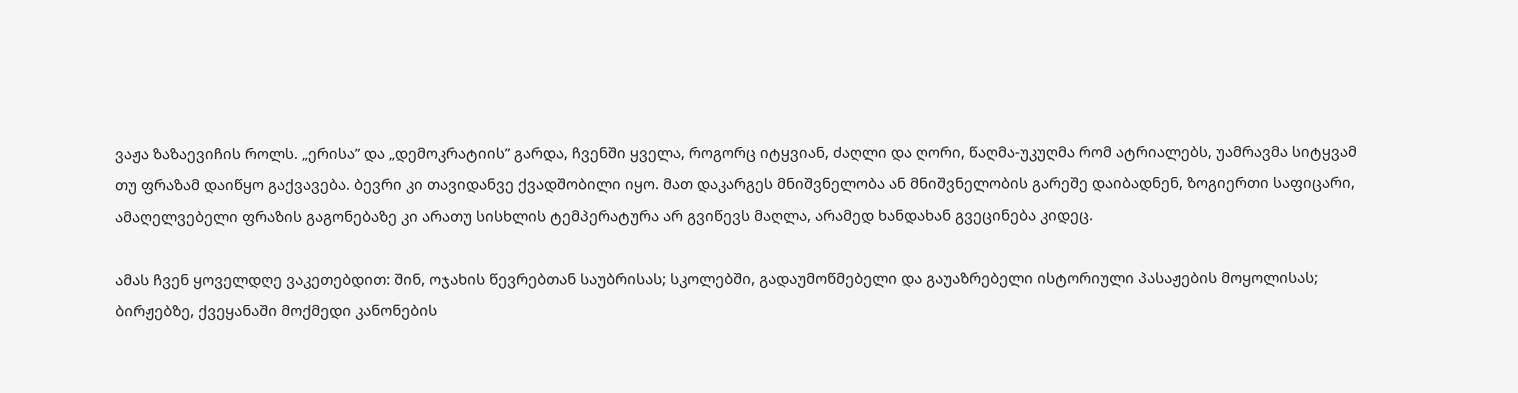ვაჟა ზაზაევიჩის როლს. „ერისა” და „დემოკრატიის” გარდა, ჩვენში ყველა, როგორც იტყვიან, ძაღლი და ღორი, წაღმა-უკუღმა რომ ატრიალებს, უამრავმა სიტყვამ თუ ფრაზამ დაიწყო გაქვავება. ბევრი კი თავიდანვე ქვადშობილი იყო. მათ დაკარგეს მნიშვნელობა ან მნიშვნელობის გარეშე დაიბადნენ, ზოგიერთი საფიცარი, ამაღელვებელი ფრაზის გაგონებაზე კი არათუ სისხლის ტემპერატურა არ გვიწევს მაღლა, არამედ ხანდახან გვეცინება კიდეც.

ამას ჩვენ ყოველდღე ვაკეთებდით: შინ, ოჯახის წევრებთან საუბრისას; სკოლებში, გადაუმოწმებელი და გაუაზრებელი ისტორიული პასაჟების მოყოლისას; ბირჟებზე, ქვეყანაში მოქმედი კანონების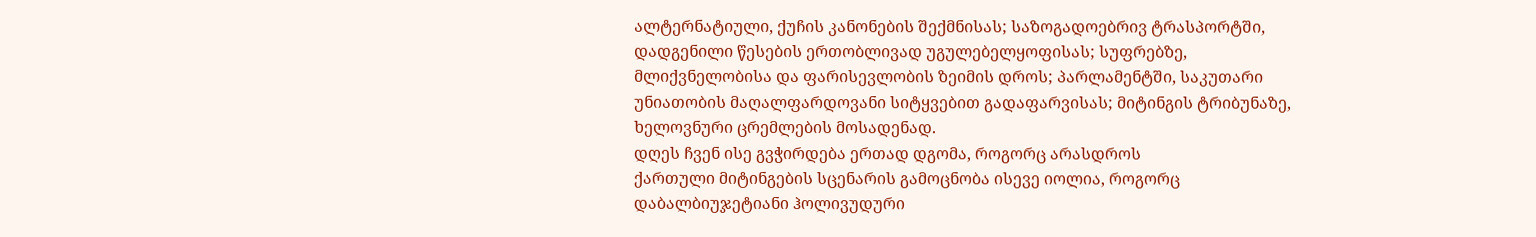ალტერნატიული, ქუჩის კანონების შექმნისას; საზოგადოებრივ ტრასპორტში, დადგენილი წესების ერთობლივად უგულებელყოფისას; სუფრებზე, მლიქვნელობისა და ფარისევლობის ზეიმის დროს; პარლამენტში, საკუთარი უნიათობის მაღალფარდოვანი სიტყვებით გადაფარვისას; მიტინგის ტრიბუნაზე, ხელოვნური ცრემლების მოსადენად.
დღეს ჩვენ ისე გვჭირდება ერთად დგომა, როგორც არასდროს
ქართული მიტინგების სცენარის გამოცნობა ისევე იოლია, როგორც დაბალბიუჯეტიანი ჰოლივუდური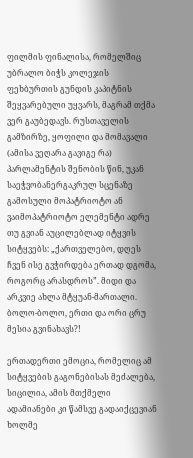ფილმის ფინალისა, რომელშიც უბრალო ბიჭს კოლეჯის ფეხბურთის გუნდის კაპიტნის შეყვარებული უყვარს, მაგრამ თქმა ვერ გაუბედავს. რუსთაველის გამზირზე, ყოფილი და მომავალი (ამისა ვეღარა გავიგე რა) პარლამენტის შენობის წინ, უკან საეჭვობანერგაკრულ სცენაზე გამოსული მოპატრიოტო ან ვაიმოპატრიოტო ელემენტი ადრე თუ გვიან აუცილებლად იტყვის სიტყვებს: „ქართველებო, დღეს ჩვენ ისე გვჭირდება ერთად დგომა, როგორც არასდროს”. მიდი და არკვიე ახლა მტყუან-მართალი. ბოლო-ბოლო, ერთი და ორი ცრუ მესია გვინახავს?!

ერთადერთი ემოცია, რომელიც ამ სიტყვების გაგონებისას მეძალება, სიცილია, ამის მთქმელი ადამიანები კი წამსვე გადაიქცევიან ხოლმე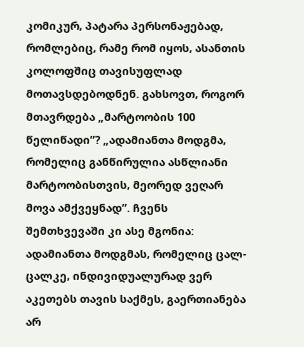კომიკურ, პატარა პერსონაჟებად, რომლებიც, რამე რომ იყოს, ასანთის კოლოფშიც თავისუფლად მოთავსდებოდნენ. გახსოვთ, როგორ მთავრდება „მარტოობის 100 წელიწადი”? „ადამიანთა მოდგმა, რომელიც განწირულია ასწლიანი მარტოობისთვის, მეორედ ვეღარ მოვა ამქვეყნად”. ჩვენს შემთხვევაში კი ასე მგონია: ადამიანთა მოდგმას, რომელიც ცალ-ცალკე, ინდივიდუალურად ვერ აკეთებს თავის საქმეს, გაერთიანება არ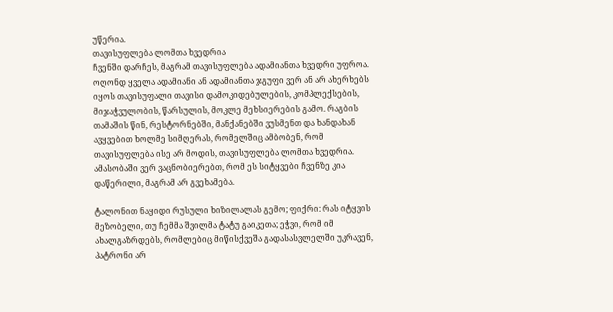უწერია.
თავისუფლება ლომთა ხვედრია
ჩვენში დარჩეს, მაგრამ თავისუფლება ადამიანთა ხვედრი უფროა. ოღონდ ყველა ადამიანი ან ადამიანთა ჯგუფი ვერ ან არ ახერხებს იყოს თავისუფალი თავისი დამოკიდებულების, კომპლექსების, მიჯაჭვულობის, წარსულის, მოკლე მეხსიერების გამო. რაგბის თამაშის წინ, რესტორნებში, მანქანებში ვუსმენთ და ხანდახან ავყვებით ხოლმე სიმღერას, რომელშიც ამბობენ, რომ თავისუფლება ისე არ მოდის, თავისუფლება ლომთა ხვედრია. ამასობაში ვერ ვაცნობიერებთ, რომ ეს სიტყვები ჩვენზე კია დაწერილი, მაგრამ არ გვეხამება.

ტალონით ნაყიდი რუსული ხიზილალას გემო; ფიქრი: რას იტყვის მეზობელი, თუ ჩემმა შვილმა ტატუ გაიკეთა; ეჭვი, რომ იმ ახალგაზრდებს, რომლებიც მიწისქვეშა გადასასვლელში უკრავენ, პატრონი არ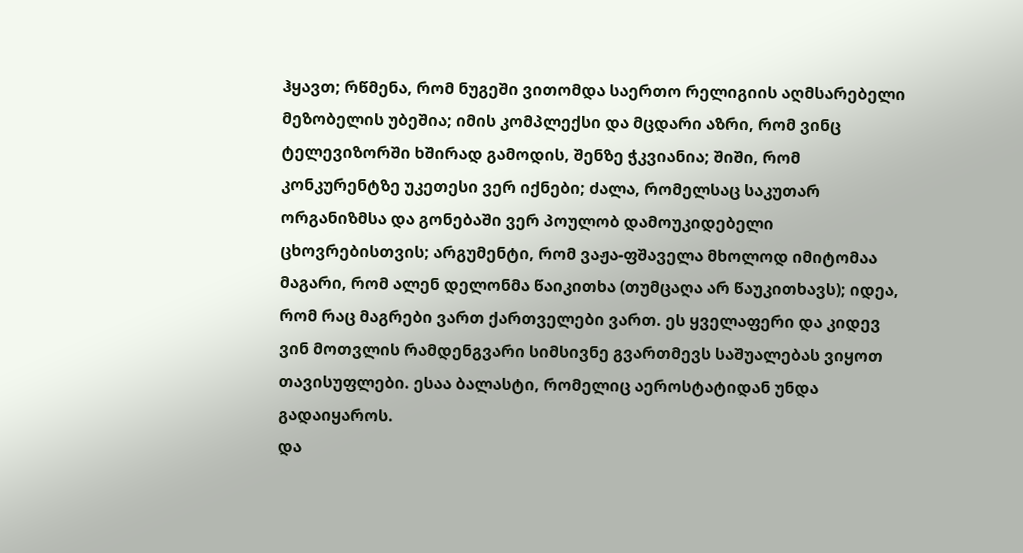ჰყავთ; რწმენა, რომ ნუგეში ვითომდა საერთო რელიგიის აღმსარებელი მეზობელის უბეშია; იმის კომპლექსი და მცდარი აზრი, რომ ვინც ტელევიზორში ხშირად გამოდის, შენზე ჭკვიანია; შიში, რომ კონკურენტზე უკეთესი ვერ იქნები; ძალა, რომელსაც საკუთარ ორგანიზმსა და გონებაში ვერ პოულობ დამოუკიდებელი ცხოვრებისთვის; არგუმენტი, რომ ვაჟა-ფშაველა მხოლოდ იმიტომაა მაგარი, რომ ალენ დელონმა წაიკითხა (თუმცაღა არ წაუკითხავს); იდეა, რომ რაც მაგრები ვართ ქართველები ვართ. ეს ყველაფერი და კიდევ ვინ მოთვლის რამდენგვარი სიმსივნე გვართმევს საშუალებას ვიყოთ თავისუფლები. ესაა ბალასტი, რომელიც აეროსტატიდან უნდა გადაიყაროს.
და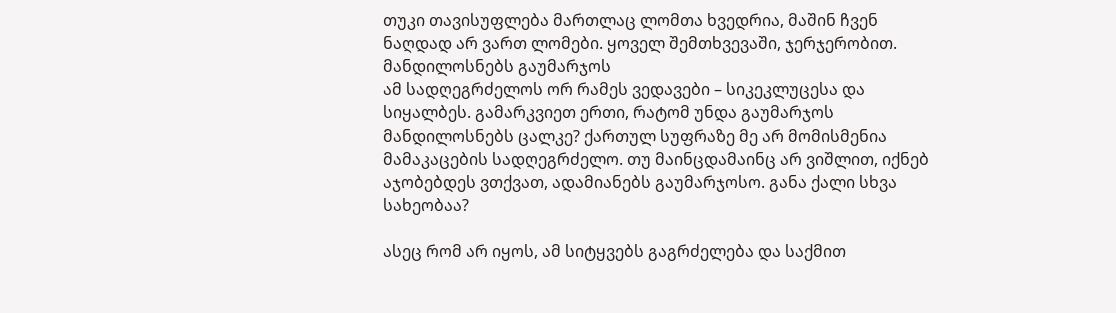თუკი თავისუფლება მართლაც ლომთა ხვედრია, მაშინ ჩვენ ნაღდად არ ვართ ლომები. ყოველ შემთხვევაში, ჯერჯერობით.
მანდილოსნებს გაუმარჯოს
ამ სადღეგრძელოს ორ რამეს ვედავები – სიკეკლუცესა და სიყალბეს. გამარკვიეთ ერთი, რატომ უნდა გაუმარჯოს მანდილოსნებს ცალკე? ქართულ სუფრაზე მე არ მომისმენია მამაკაცების სადღეგრძელო. თუ მაინცდამაინც არ ვიშლით, იქნებ აჯობებდეს ვთქვათ, ადამიანებს გაუმარჯოსო. განა ქალი სხვა სახეობაა?

ასეც რომ არ იყოს, ამ სიტყვებს გაგრძელება და საქმით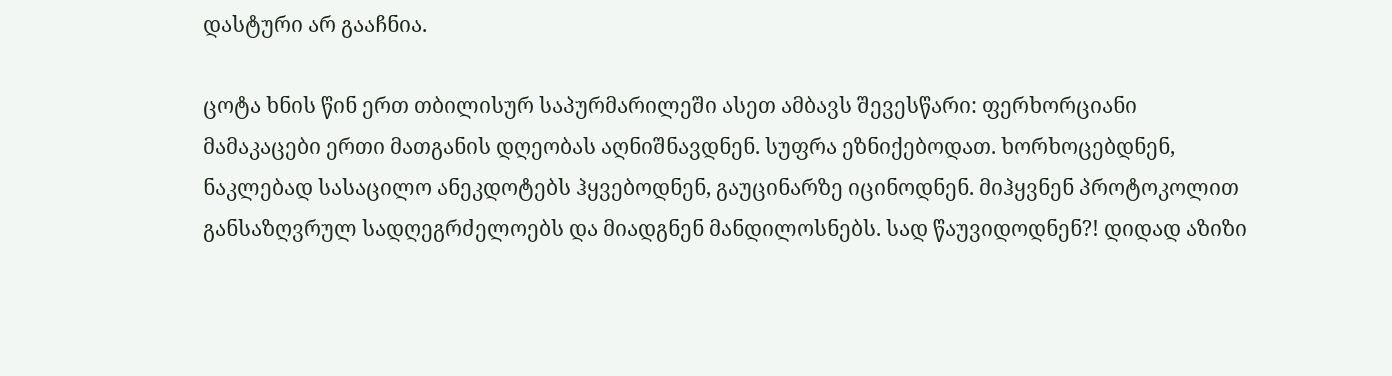დასტური არ გააჩნია.

ცოტა ხნის წინ ერთ თბილისურ საპურმარილეში ასეთ ამბავს შევესწარი: ფერხორციანი მამაკაცები ერთი მათგანის დღეობას აღნიშნავდნენ. სუფრა ეზნიქებოდათ. ხორხოცებდნენ, ნაკლებად სასაცილო ანეკდოტებს ჰყვებოდნენ, გაუცინარზე იცინოდნენ. მიჰყვნენ პროტოკოლით განსაზღვრულ სადღეგრძელოებს და მიადგნენ მანდილოსნებს. სად წაუვიდოდნენ?! დიდად აზიზი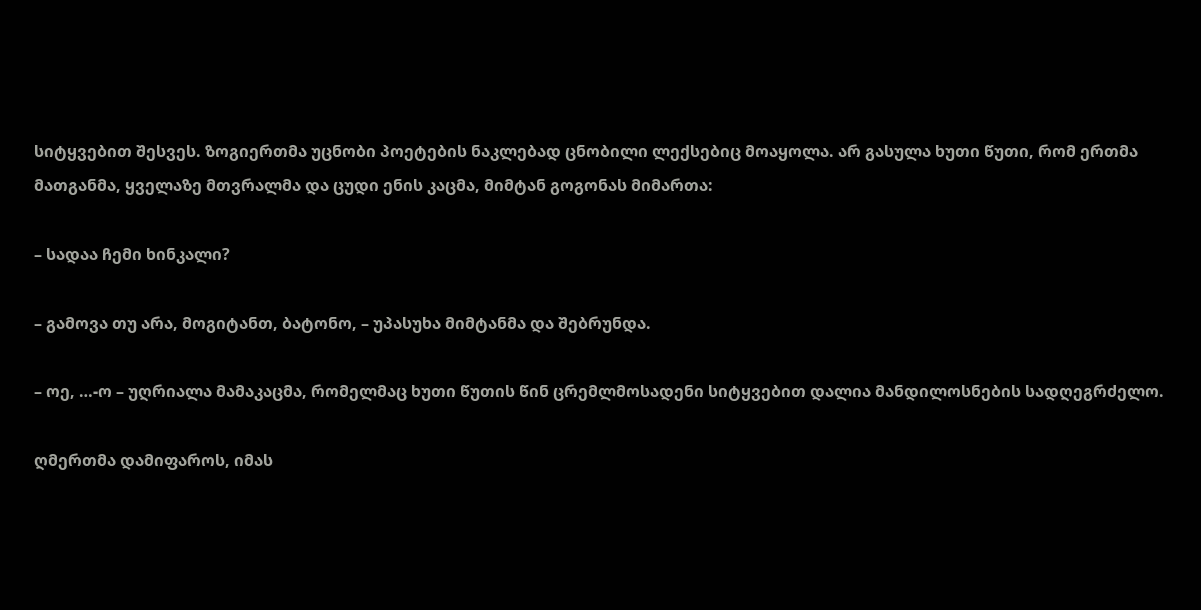სიტყვებით შესვეს. ზოგიერთმა უცნობი პოეტების ნაკლებად ცნობილი ლექსებიც მოაყოლა. არ გასულა ხუთი წუთი, რომ ერთმა მათგანმა, ყველაზე მთვრალმა და ცუდი ენის კაცმა, მიმტან გოგონას მიმართა:

– სადაა ჩემი ხინკალი?

– გამოვა თუ არა, მოგიტანთ, ბატონო, – უპასუხა მიმტანმა და შებრუნდა.

– ოე, …-ო – უღრიალა მამაკაცმა, რომელმაც ხუთი წუთის წინ ცრემლმოსადენი სიტყვებით დალია მანდილოსნების სადღეგრძელო.

ღმერთმა დამიფაროს, იმას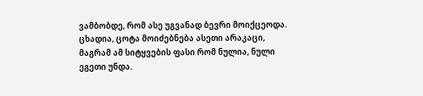ვამბობდე, რომ ასე უგვანად ბევრი მოიქცეოდა. ცხადია, ცოტა მოიძებნება ასეთი არაკაცი, მაგრამ ამ სიტყვების ფასი რომ ნულია, ნული ეგეთი უნდა.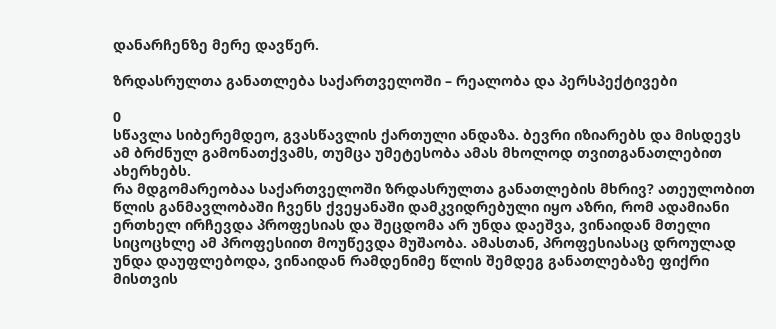დანარჩენზე მერე დავწერ.

ზრდასრულთა განათლება საქართველოში – რეალობა და პერსპექტივები

0
სწავლა სიბერემდეო, გვასწავლის ქართული ანდაზა. ბევრი იზიარებს და მისდევს ამ ბრძნულ გამონათქვამს, თუმცა უმეტესობა ამას მხოლოდ თვითგანათლებით ახერხებს.
რა მდგომარეობაა საქართველოში ზრდასრულთა განათლების მხრივ? ათეულობით წლის განმავლობაში ჩვენს ქვეყანაში დამკვიდრებული იყო აზრი, რომ ადამიანი ერთხელ ირჩევდა პროფესიას და შეცდომა არ უნდა დაეშვა, ვინაიდან მთელი სიცოცხლე ამ პროფესიით მოუწევდა მუშაობა. ამასთან, პროფესიასაც დროულად უნდა დაუფლებოდა, ვინაიდან რამდენიმე წლის შემდეგ განათლებაზე ფიქრი მისთვის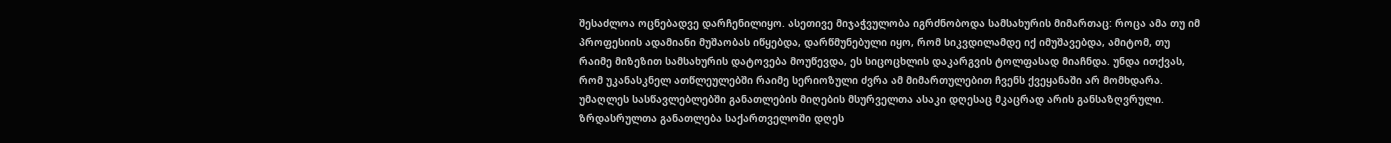შესაძლოა ოცნებადვე დარჩენილიყო. ასეთივე მიჯაჭვულობა იგრძნობოდა სამსახურის მიმართაც: როცა ამა თუ იმ პროფესიის ადამიანი მუშაობას იწყებდა, დარწმუნებული იყო, რომ სიკვდილამდე იქ იმუშავებდა, ამიტომ, თუ რაიმე მიზეზით სამსახურის დატოვება მოუწევდა, ეს სიცოცხლის დაკარგვის ტოლფასად მიაჩნდა. უნდა ითქვას, რომ უკანასკნელ ათწლეულებში რაიმე სერიოზული ძვრა ამ მიმართულებით ჩვენს ქვეყანაში არ მომხდარა. უმაღლეს სასწავლებლებში განათლების მიღების მსურველთა ასაკი დღესაც მკაცრად არის განსაზღვრული. ზრდასრულთა განათლება საქართველოში დღეს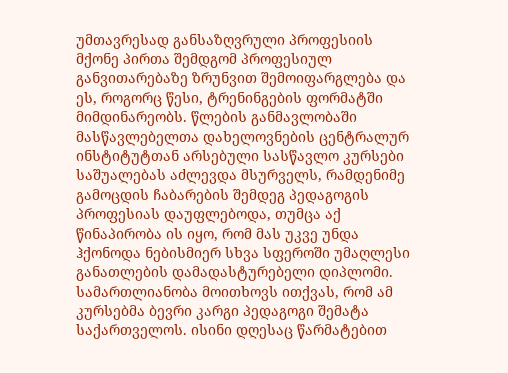უმთავრესად განსაზღვრული პროფესიის მქონე პირთა შემდგომ პროფესიულ განვითარებაზე ზრუნვით შემოიფარგლება და ეს, როგორც წესი, ტრენინგების ფორმატში მიმდინარეობს. წლების განმავლობაში მასწავლებელთა დახელოვნების ცენტრალურ ინსტიტუტთან არსებული სასწავლო კურსები საშუალებას აძლევდა მსურველს, რამდენიმე გამოცდის ჩაბარების შემდეგ პედაგოგის პროფესიას დაუფლებოდა, თუმცა აქ წინაპირობა ის იყო, რომ მას უკვე უნდა ჰქონოდა ნებისმიერ სხვა სფეროში უმაღლესი განათლების დამადასტურებელი დიპლომი. სამართლიანობა მოითხოვს ითქვას, რომ ამ კურსებმა ბევრი კარგი პედაგოგი შემატა საქართველოს. ისინი დღესაც წარმატებით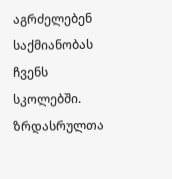აგრძელებენ საქმიანობას ჩვენს სკოლებში.
ზრდასრულთა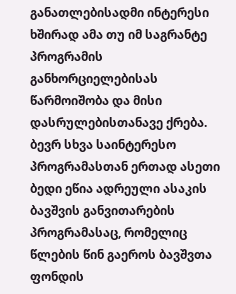განათლებისადმი ინტერესი ხშირად ამა თუ იმ საგრანტე პროგრამის განხორციელებისას წარმოიშობა და მისი დასრულებისთანავე ქრება. ბევრ სხვა საინტერესო პროგრამასთან ერთად ასეთი ბედი ეწია ადრეული ასაკის ბავშვის განვითარების პროგრამასაც, რომელიც წლების წინ გაეროს ბავშვთა ფონდის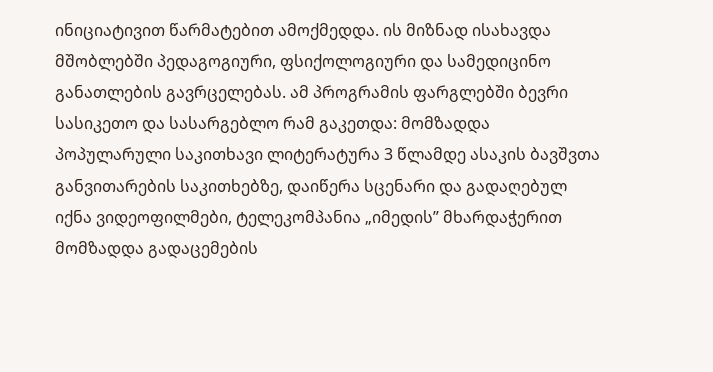ინიციატივით წარმატებით ამოქმედდა. ის მიზნად ისახავდა მშობლებში პედაგოგიური, ფსიქოლოგიური და სამედიცინო განათლების გავრცელებას. ამ პროგრამის ფარგლებში ბევრი სასიკეთო და სასარგებლო რამ გაკეთდა: მომზადდა პოპულარული საკითხავი ლიტერატურა 3 წლამდე ასაკის ბავშვთა განვითარების საკითხებზე, დაიწერა სცენარი და გადაღებულ იქნა ვიდეოფილმები, ტელეკომპანია „იმედის” მხარდაჭერით მომზადდა გადაცემების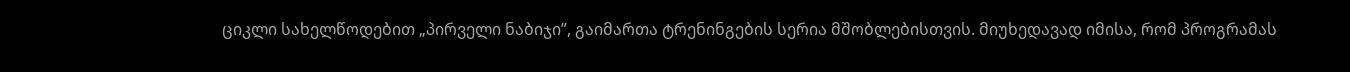ციკლი სახელწოდებით „პირველი ნაბიჯი”, გაიმართა ტრენინგების სერია მშობლებისთვის. მიუხედავად იმისა, რომ პროგრამას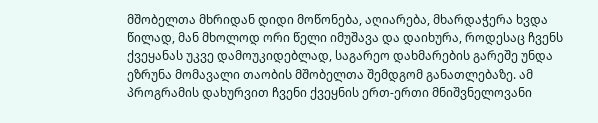მშობელთა მხრიდან დიდი მოწონება, აღიარება, მხარდაჭერა ხვდა წილად, მან მხოლოდ ორი წელი იმუშავა და დაიხურა, როდესაც ჩვენს ქვეყანას უკვე დამოუკიდებლად, საგარეო დახმარების გარეშე უნდა ეზრუნა მომავალი თაობის მშობელთა შემდგომ განათლებაზე. ამ პროგრამის დახურვით ჩვენი ქვეყნის ერთ-ერთი მნიშვნელოვანი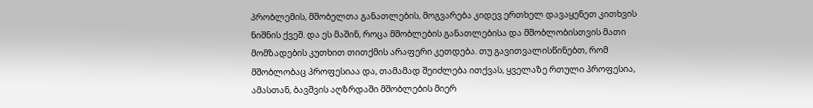პრობლემის, მშობელთა განათლების, მოგვარება კიდევ ერთხელ დავაყენეთ კითხვის ნიშნის ქვეშ. და ეს მაშინ, როცა მშობლების განათლებისა და მშობლობისთვის მათი მომზადების კუთხით თითქმის არაფერი კეთდება. თუ გავითვალისწინებთ, რომ მშობლობაც პროფესიაა და, თამამად შეიძლება ითქვას, ყველაზე რთული პროფესია, ამასთან, ბავშვის აღზრდაში მშობლების მიერ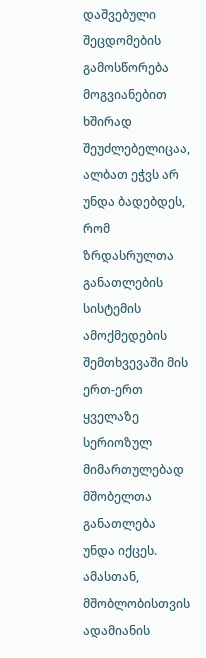დაშვებული შეცდომების გამოსწორება მოგვიანებით ხშირად შეუძლებელიცაა, ალბათ ეჭვს არ უნდა ბადებდეს, რომ ზრდასრულთა განათლების სისტემის ამოქმედების შემთხვევაში მის ერთ-ერთ ყველაზე სერიოზულ მიმართულებად მშობელთა განათლება უნდა იქცეს. ამასთან, მშობლობისთვის ადამიანის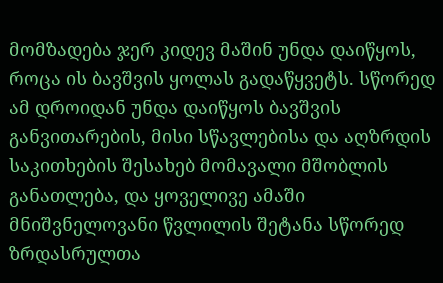მომზადება ჯერ კიდევ მაშინ უნდა დაიწყოს, როცა ის ბავშვის ყოლას გადაწყვეტს. სწორედ ამ დროიდან უნდა დაიწყოს ბავშვის განვითარების, მისი სწავლებისა და აღზრდის საკითხების შესახებ მომავალი მშობლის განათლება, და ყოველივე ამაში მნიშვნელოვანი წვლილის შეტანა სწორედ ზრდასრულთა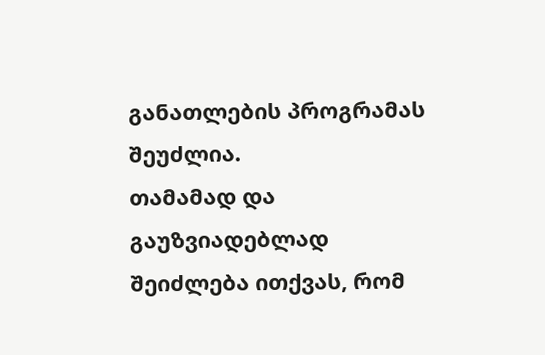განათლების პროგრამას შეუძლია.
თამამად და გაუზვიადებლად შეიძლება ითქვას, რომ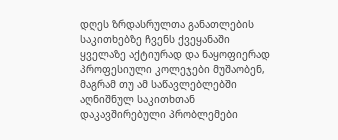დღეს ზრდასრულთა განათლების საკითხებზე ჩვენს ქვეყანაში ყველაზე აქტიურად და ნაყოფიერად პროფესიული კოლეჯები მუშაობენ, მაგრამ თუ ამ საწავლებლებში აღნიშნულ საკითხთან დაკავშირებული პრობლემები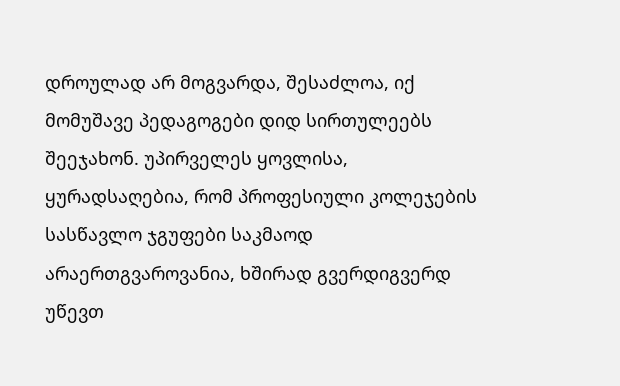დროულად არ მოგვარდა, შესაძლოა, იქ მომუშავე პედაგოგები დიდ სირთულეებს შეეჯახონ. უპირველეს ყოვლისა, ყურადსაღებია, რომ პროფესიული კოლეჯების სასწავლო ჯგუფები საკმაოდ არაერთგვაროვანია, ხშირად გვერდიგვერდ უწევთ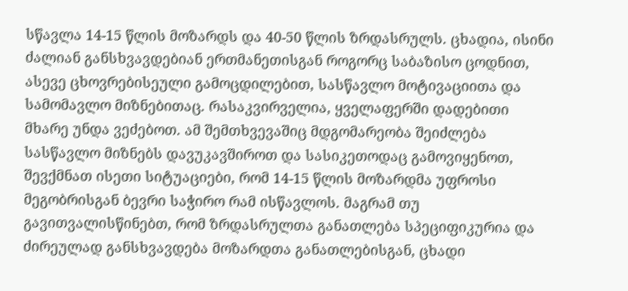სწავლა 14-15 წლის მოზარდს და 40-50 წლის ზრდასრულს. ცხადია, ისინი ძალიან განსხვავდებიან ერთმანეთისგან როგორც საბაზისო ცოდნით, ასევე ცხოვრებისეული გამოცდილებით, სასწავლო მოტივაციითა და სამომავლო მიზნებითაც. რასაკვირველია, ყველაფერში დადებითი მხარე უნდა ვეძებოთ. ამ შემთხვევაშიც მდგომარეობა შეიძლება სასწავლო მიზნებს დავუკავშიროთ და სასიკეთოდაც გამოვიყენოთ, შევქმნათ ისეთი სიტუაციები, რომ 14-15 წლის მოზარდმა უფროსი მეგობრისგან ბევრი საჭირო რამ ისწავლოს. მაგრამ თუ გავითვალისწინებთ, რომ ზრდასრულთა განათლება სპეციფიკურია და ძირეულად განსხვავდება მოზარდთა განათლებისგან, ცხადი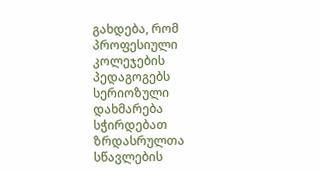გახდება, რომ პროფესიული კოლეჯების პედაგოგებს სერიოზული დახმარება სჭირდებათ ზრდასრულთა სწავლების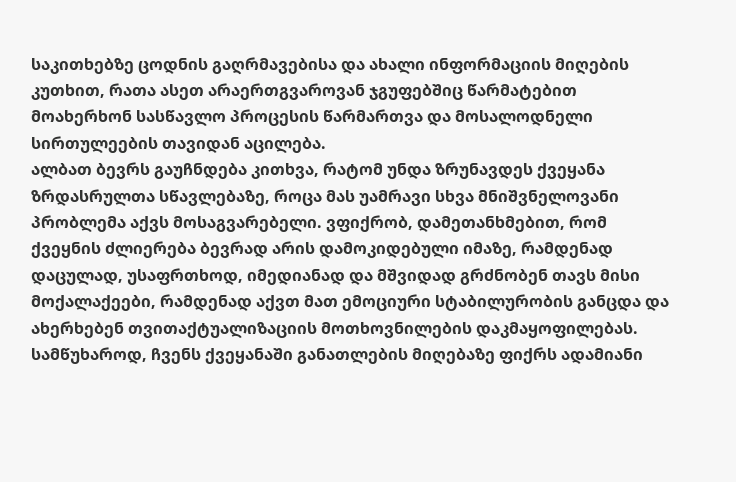საკითხებზე ცოდნის გაღრმავებისა და ახალი ინფორმაციის მიღების კუთხით, რათა ასეთ არაერთგვაროვან ჯგუფებშიც წარმატებით მოახერხონ სასწავლო პროცესის წარმართვა და მოსალოდნელი სირთულეების თავიდან აცილება.
ალბათ ბევრს გაუჩნდება კითხვა, რატომ უნდა ზრუნავდეს ქვეყანა ზრდასრულთა სწავლებაზე, როცა მას უამრავი სხვა მნიშვნელოვანი პრობლემა აქვს მოსაგვარებელი. ვფიქრობ, დამეთანხმებით, რომ ქვეყნის ძლიერება ბევრად არის დამოკიდებული იმაზე, რამდენად დაცულად, უსაფრთხოდ, იმედიანად და მშვიდად გრძნობენ თავს მისი მოქალაქეები, რამდენად აქვთ მათ ემოციური სტაბილურობის განცდა და ახერხებენ თვითაქტუალიზაციის მოთხოვნილების დაკმაყოფილებას. სამწუხაროდ, ჩვენს ქვეყანაში განათლების მიღებაზე ფიქრს ადამიანი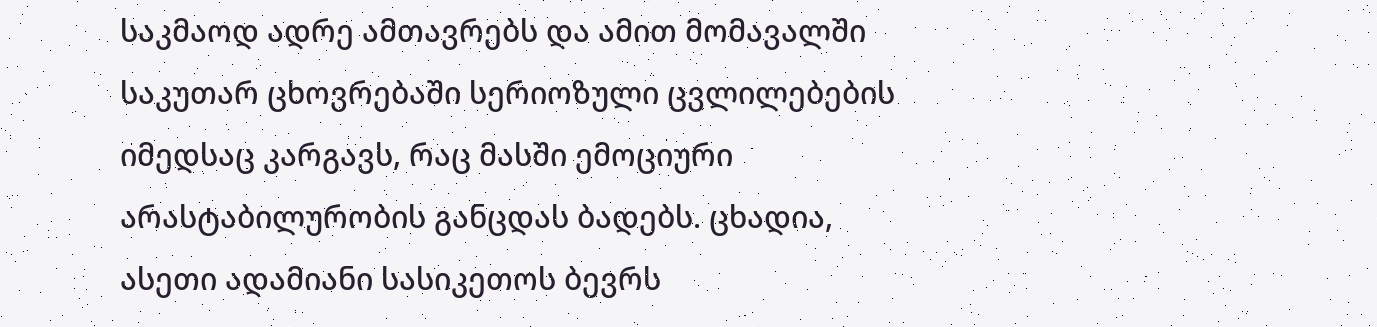საკმაოდ ადრე ამთავრებს და ამით მომავალში საკუთარ ცხოვრებაში სერიოზული ცვლილებების იმედსაც კარგავს, რაც მასში ემოციური არასტაბილურობის განცდას ბადებს. ცხადია, ასეთი ადამიანი სასიკეთოს ბევრს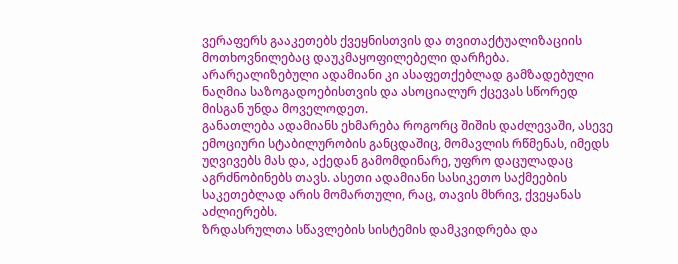ვერაფერს გააკეთებს ქვეყნისთვის და თვითაქტუალიზაციის მოთხოვნილებაც დაუკმაყოფილებელი დარჩება. არარეალიზებული ადამიანი კი ასაფეთქებლად გამზადებული ნაღმია საზოგადოებისთვის და ასოციალურ ქცევას სწორედ მისგან უნდა მოველოდეთ.
განათლება ადამიანს ეხმარება როგორც შიშის დაძლევაში, ასევე ემოციური სტაბილურობის განცდაშიც, მომავლის რწმენას, იმედს უღვივებს მას და, აქედან გამომდინარე, უფრო დაცულადაც აგრძნობინებს თავს. ასეთი ადამიანი სასიკეთო საქმეების საკეთებლად არის მომართული, რაც, თავის მხრივ, ქვეყანას აძლიერებს.
ზრდასრულთა სწავლების სისტემის დამკვიდრება და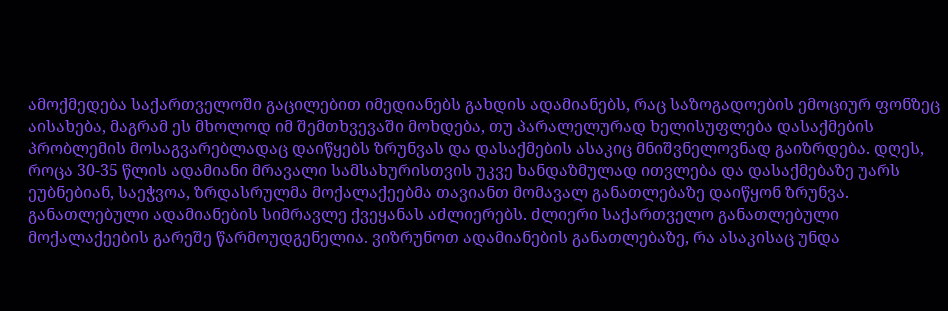ამოქმედება საქართველოში გაცილებით იმედიანებს გახდის ადამიანებს, რაც საზოგადოების ემოციურ ფონზეც აისახება, მაგრამ ეს მხოლოდ იმ შემთხვევაში მოხდება, თუ პარალელურად ხელისუფლება დასაქმების პრობლემის მოსაგვარებლადაც დაიწყებს ზრუნვას და დასაქმების ასაკიც მნიშვნელოვნად გაიზრდება. დღეს, როცა 30-35 წლის ადამიანი მრავალი სამსახურისთვის უკვე ხანდაზმულად ითვლება და დასაქმებაზე უარს ეუბნებიან, საეჭვოა, ზრდასრულმა მოქალაქეებმა თავიანთ მომავალ განათლებაზე დაიწყონ ზრუნვა.
განათლებული ადამიანების სიმრავლე ქვეყანას აძლიერებს. ძლიერი საქართველო განათლებული მოქალაქეების გარეშე წარმოუდგენელია. ვიზრუნოთ ადამიანების განათლებაზე, რა ასაკისაც უნდა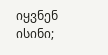იყვნენ ისინი;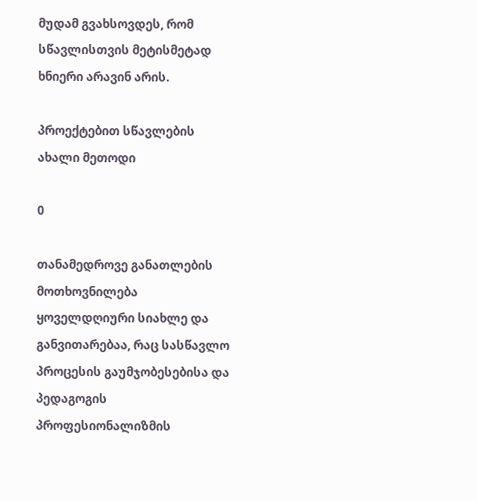მუდამ გვახსოვდეს, რომ სწავლისთვის მეტისმეტად ხნიერი არავინ არის.

პროექტებით სწავლების ახალი მეთოდი

0

თანამედროვე განათლების მოთხოვნილება ყოველდღიური სიახლე და განვითარებაა, რაც სასწავლო პროცესის გაუმჯობესებისა და პედაგოგის პროფესიონალიზმის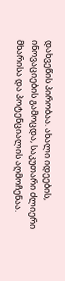დახვეწის პირობაა. ახალი იდეების, ინოვაციების გამოცდა, საკუთარი ძლიერი მხარისა და პოტენციალის აღმოჩენაა.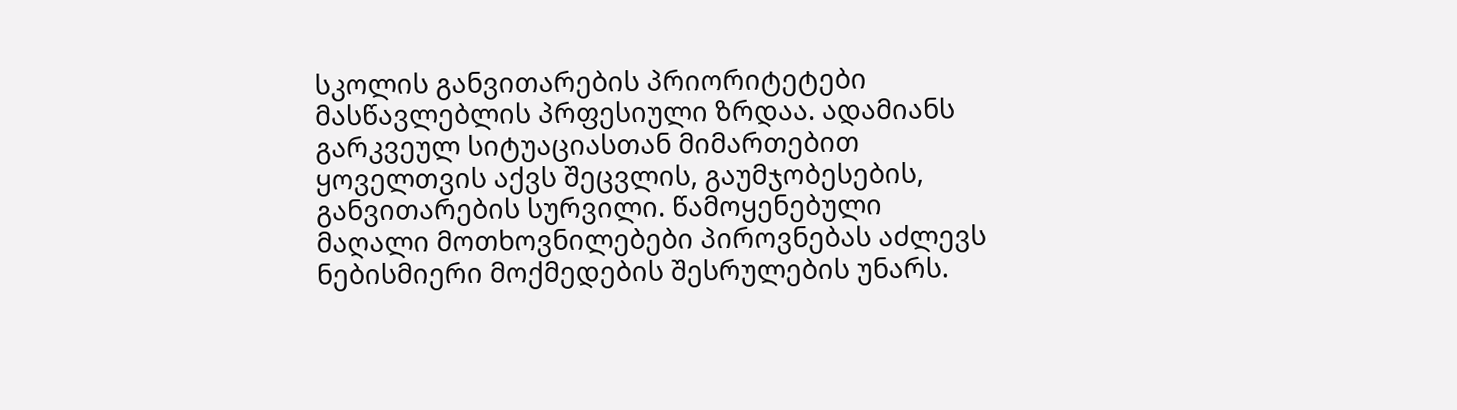სკოლის განვითარების პრიორიტეტები მასწავლებლის პრფესიული ზრდაა. ადამიანს გარკვეულ სიტუაციასთან მიმართებით ყოველთვის აქვს შეცვლის, გაუმჯობესების, განვითარების სურვილი. წამოყენებული მაღალი მოთხოვნილებები პიროვნებას აძლევს ნებისმიერი მოქმედების შესრულების უნარს.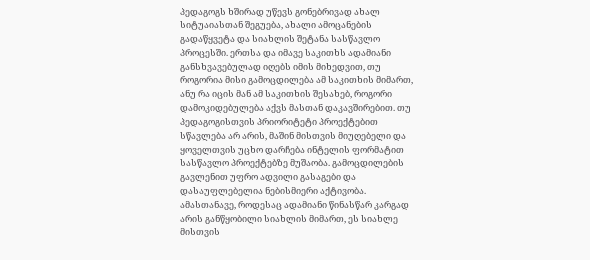პედაგოგს ხშირად უწევს გონებრივად ახალ სიტუაიასთან შეგუება, ახალი ამოცანების გადაწყვეტა და სიახლის შეტანა სასწავლო პროცესში. ერთსა და იმავე საკითხს ადამიანი განსხვავებულად იღებს იმის მიხედვით, თუ როგორია მისი გამოცდილება ამ საკითხის მიმართ, ანუ რა იცის მან ამ საკითხის შესახებ, როგორი დამოკიდებულება აქვს მასთან დაკავშირებით. თუ პედაგოგისთვის პრიორიტეტი პროექტებით სწავლება არ არის, მაშინ მისთვის მიუღებელი და ყოველთვის უცხო დარჩება ინტელის ფორმატით სასწავლო პროექტებზე მუშაობა. გამოცდილების გავლენით უფრო ადვილი გასაგები და დასაუფლებელია ნებისმიერი აქტივობა. ამასთანავე, როდესაც ადამიანი წინასწარ კარგად არის განწყობილი სიახლის მიმართ, ეს სიახლე მისთვის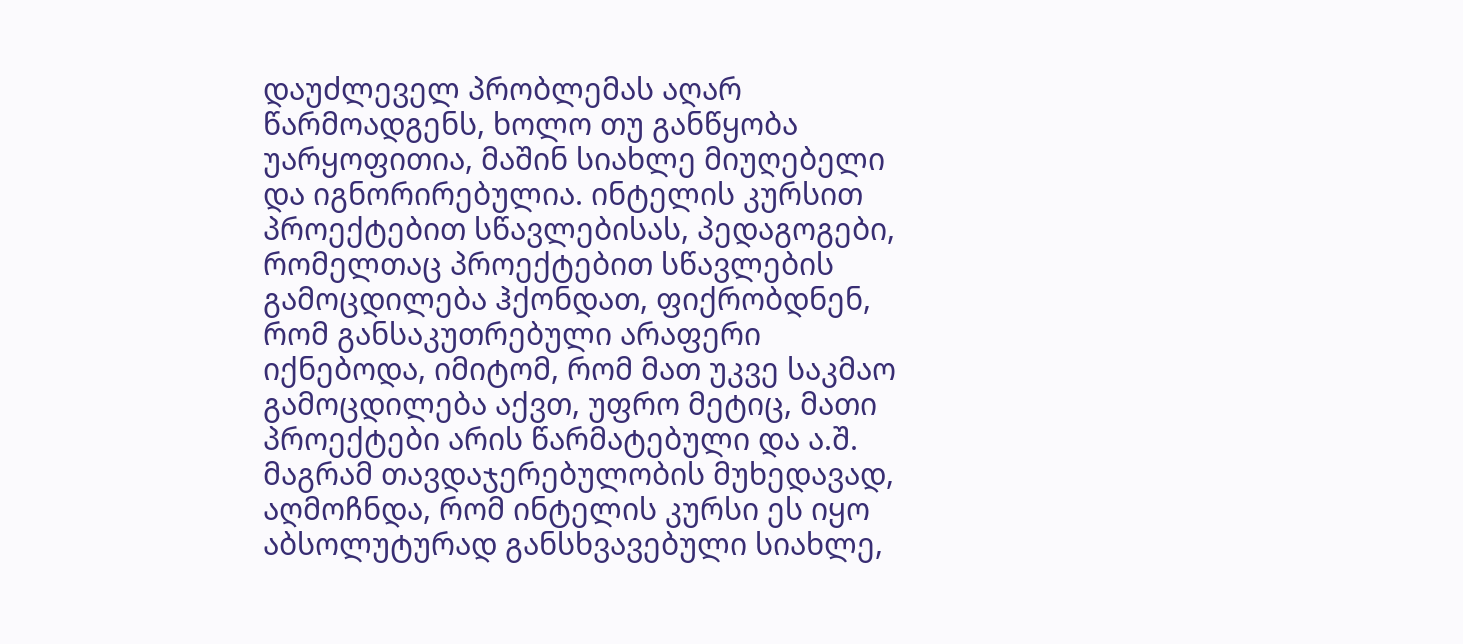დაუძლეველ პრობლემას აღარ წარმოადგენს, ხოლო თუ განწყობა უარყოფითია, მაშინ სიახლე მიუღებელი და იგნორირებულია. ინტელის კურსით პროექტებით სწავლებისას, პედაგოგები, რომელთაც პროექტებით სწავლების გამოცდილება ჰქონდათ, ფიქრობდნენ, რომ განსაკუთრებული არაფერი იქნებოდა, იმიტომ, რომ მათ უკვე საკმაო გამოცდილება აქვთ, უფრო მეტიც, მათი პროექტები არის წარმატებული და ა.შ. მაგრამ თავდაჯერებულობის მუხედავად, აღმოჩნდა, რომ ინტელის კურსი ეს იყო აბსოლუტურად განსხვავებული სიახლე,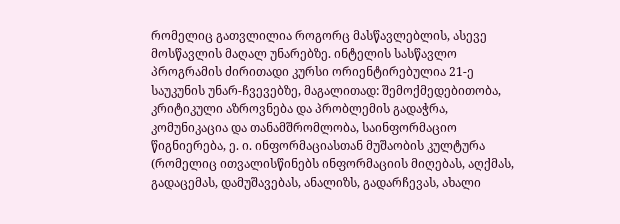რომელიც გათვლილია როგორც მასწავლებლის, ასევე მოსწავლის მაღალ უნარებზე. ინტელის სასწავლო პროგრამის ძირითადი კურსი ორიენტირებულია 21-ე საუკუნის უნარ-ჩვევებზე, მაგალითად: შემოქმედებითობა, კრიტიკული აზროვნება და პრობლემის გადაჭრა, კომუნიკაცია და თანამშრომლობა, საინფორმაციო წიგნიერება, ე. ი. ინფორმაციასთან მუშაობის კულტურა (რომელიც ითვალისწინებს ინფორმაციის მიღებას, აღქმას, გადაცემას, დამუშავებას, ანალიზს, გადარჩევას, ახალი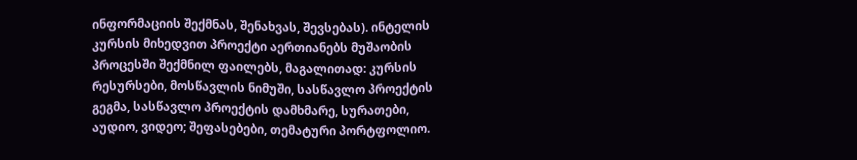ინფორმაციის შექმნას, შენახვას, შევსებას). ინტელის კურსის მიხედვით პროექტი აერთიანებს მუშაობის პროცესში შექმნილ ფაილებს, მაგალითად: კურსის რესურსები, მოსწავლის ნიმუში, სასწავლო პროექტის გეგმა, სასწავლო პროექტის დამხმარე, სურათები, აუდიო, ვიდეო; შეფასებები, თემატური პორტფოლიო.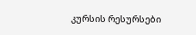კურსის რესურსები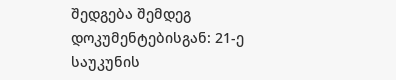შედგება შემდეგ დოკუმენტებისგან: 21-ე საუკუნის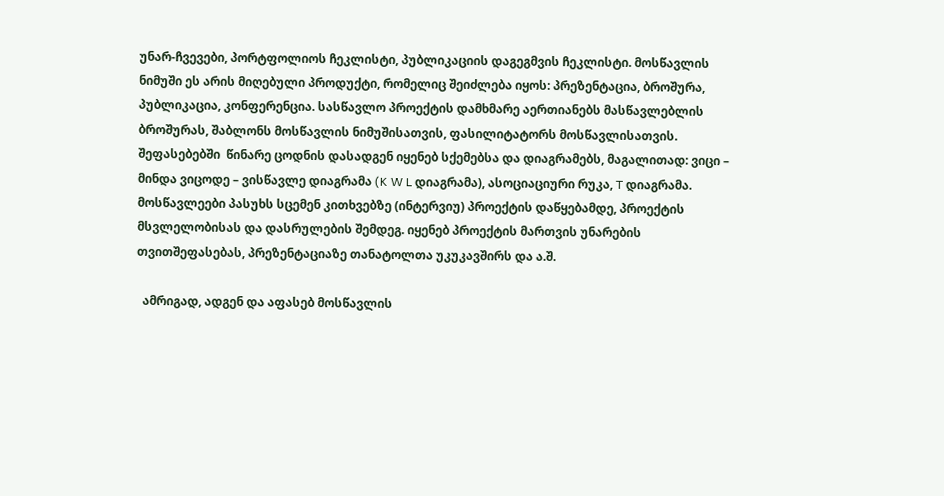უნარ-ჩვევები, პორტფოლიოს ჩეკლისტი, პუბლიკაციის დაგეგმვის ჩეკლისტი. მოსწავლის ნიმუში ეს არის მიღებული პროდუქტი, რომელიც შეიძლება იყოს: პრეზენტაცია, ბროშურა, პუბლიკაცია, კონფერენცია. სასწავლო პროექტის დამხმარე აერთიანებს მასწავლებლის ბროშურას, შაბლონს მოსწავლის ნიმუშისათვის, ფასილიტატორს მოსწავლისათვის. შეფასებებში  წინარე ცოდნის დასადგენ იყენებ სქემებსა და დიაგრამებს, მაგალითად: ვიცი – მინდა ვიცოდე – ვისწავლე დიაგრამა (K W L დიაგრამა), ასოციაციური რუკა, T დიაგრამა. მოსწავლეები პასუხს სცემენ კითხვებზე (ინტერვიუ) პროექტის დაწყებამდე, პროექტის მსვლელობისას და დასრულების შემდეგ. იყენებ პროექტის მართვის უნარების თვითშეფასებას, პრეზენტაციაზე თანატოლთა უკუკავშირს და ა.შ.

  ამრიგად, ადგენ და აფასებ მოსწავლის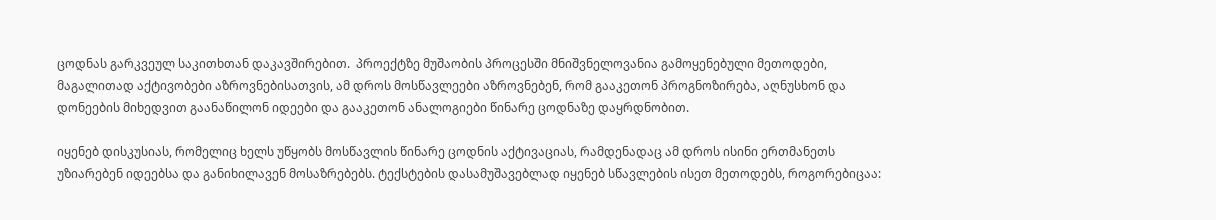ცოდნას გარკვეულ საკითხთან დაკავშირებით.  პროექტზე მუშაობის პროცესში მნიშვნელოვანია გამოყენებული მეთოდები, მაგალითად აქტივობები აზროვნებისათვის, ამ დროს მოსწავლეები აზროვნებენ, რომ გააკეთონ პროგნოზირება, აღნუსხონ და დონეების მიხედვით გაანაწილონ იდეები და გააკეთონ ანალოგიები წინარე ცოდნაზე დაყრდნობით.

იყენებ დისკუსიას, რომელიც ხელს უწყობს მოსწავლის წინარე ცოდნის აქტივაციას, რამდენადაც ამ დროს ისინი ერთმანეთს უზიარებენ იდეებსა და განიხილავენ მოსაზრებებს. ტექსტების დასამუშავებლად იყენებ სწავლების ისეთ მეთოდებს, როგორებიცაა: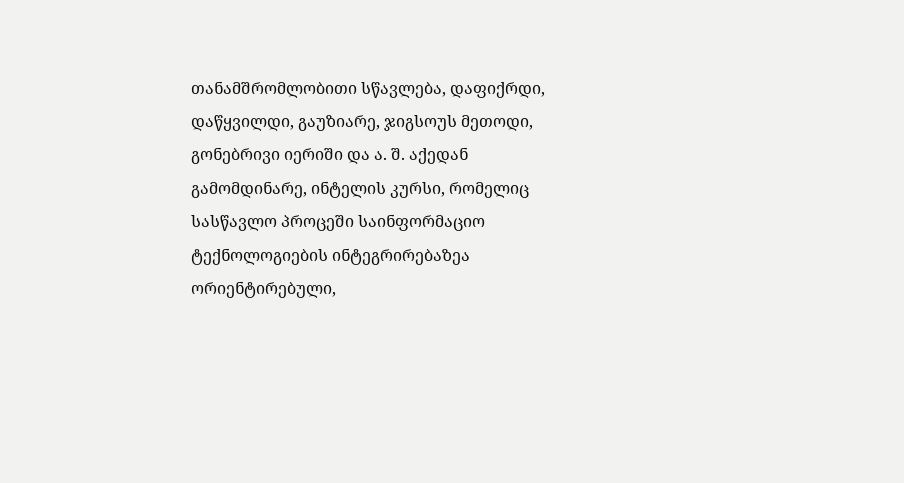თანამშრომლობითი სწავლება, დაფიქრდი, დაწყვილდი, გაუზიარე, ჯიგსოუს მეთოდი, გონებრივი იერიში და ა. შ. აქედან გამომდინარე, ინტელის კურსი, რომელიც სასწავლო პროცეში საინფორმაციო ტექნოლოგიების ინტეგრირებაზეა ორიენტირებული,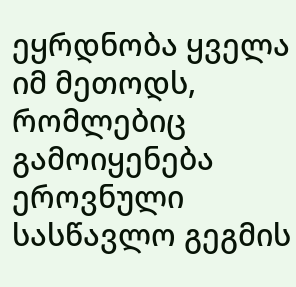ეყრდნობა ყველა იმ მეთოდს, რომლებიც გამოიყენება ეროვნული სასწავლო გეგმის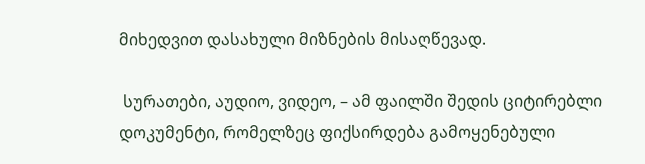მიხედვით დასახული მიზნების მისაღწევად.

 სურათები, აუდიო, ვიდეო, – ამ ფაილში შედის ციტირებლი დოკუმენტი, რომელზეც ფიქსირდება გამოყენებული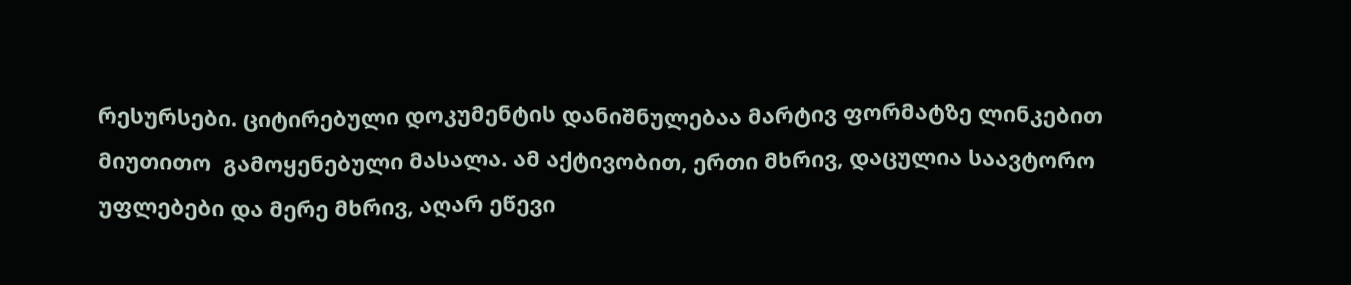რესურსები. ციტირებული დოკუმენტის დანიშნულებაა მარტივ ფორმატზე ლინკებით მიუთითო  გამოყენებული მასალა. ამ აქტივობით, ერთი მხრივ, დაცულია საავტორო უფლებები და მერე მხრივ, აღარ ეწევი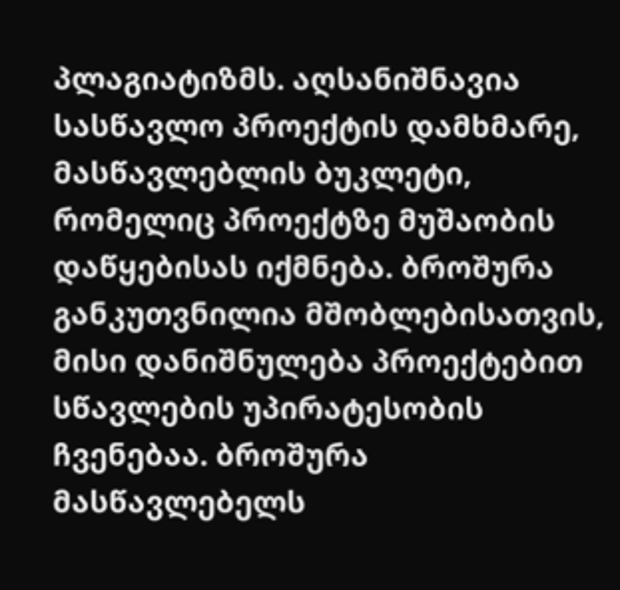პლაგიატიზმს. აღსანიშნავია სასწავლო პროექტის დამხმარე, მასწავლებლის ბუკლეტი, რომელიც პროექტზე მუშაობის დაწყებისას იქმნება. ბროშურა განკუთვნილია მშობლებისათვის, მისი დანიშნულება პროექტებით სწავლების უპირატესობის ჩვენებაა. ბროშურა მასწავლებელს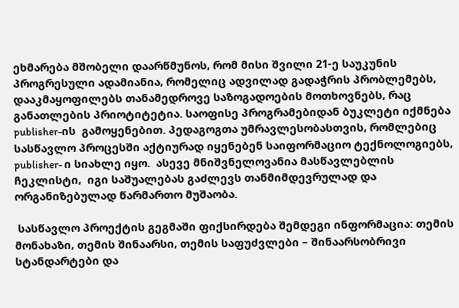ეხმარება მშობელი დაარწმუნოს, რომ მისი შვილი 21-ე საუკუნის პროგრესული ადამიანია, რომელიც ადვილად გადაჭრის პრობლემებს, დააკმაყოფილებს თანამედროვე საზოგადოების მოთხოვნებს, რაც განათლების პრიოტიტეტია. საოფისე პროგრამებიდან ბუკლეტი იქმნება publisher-ის  გამოყენებით. პედაგოგთა უმრავლესობასთვის, რომლებიც სასწავლო პროცესში აქტიურად იყენებენ საიფორმაციო ტექნოლოგიებს,  publisher- ი სიახლე იყო.  ასევე მნიშვნელოვანია მასწავლებლის ჩეკლისტი,  იგი საშუალებას გაძლევს თანმიმდევრულად და ორგანიზებულად წარმართო მუშაობა.

 სასწავლო პროექტის გეგმაში ფიქსირდება შემდეგი ინფორმაცია: თემის მონახაზი, თემის შინაარსი, თემის საფუძვლები – შინაარსობრივი სტანდარტები და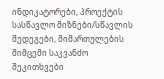ინდიკატორები, პროექტის სასწავლო მიზნები/სწავლის შედეგები, მიმართულების მიმცემი საკვანძო შეკითხვები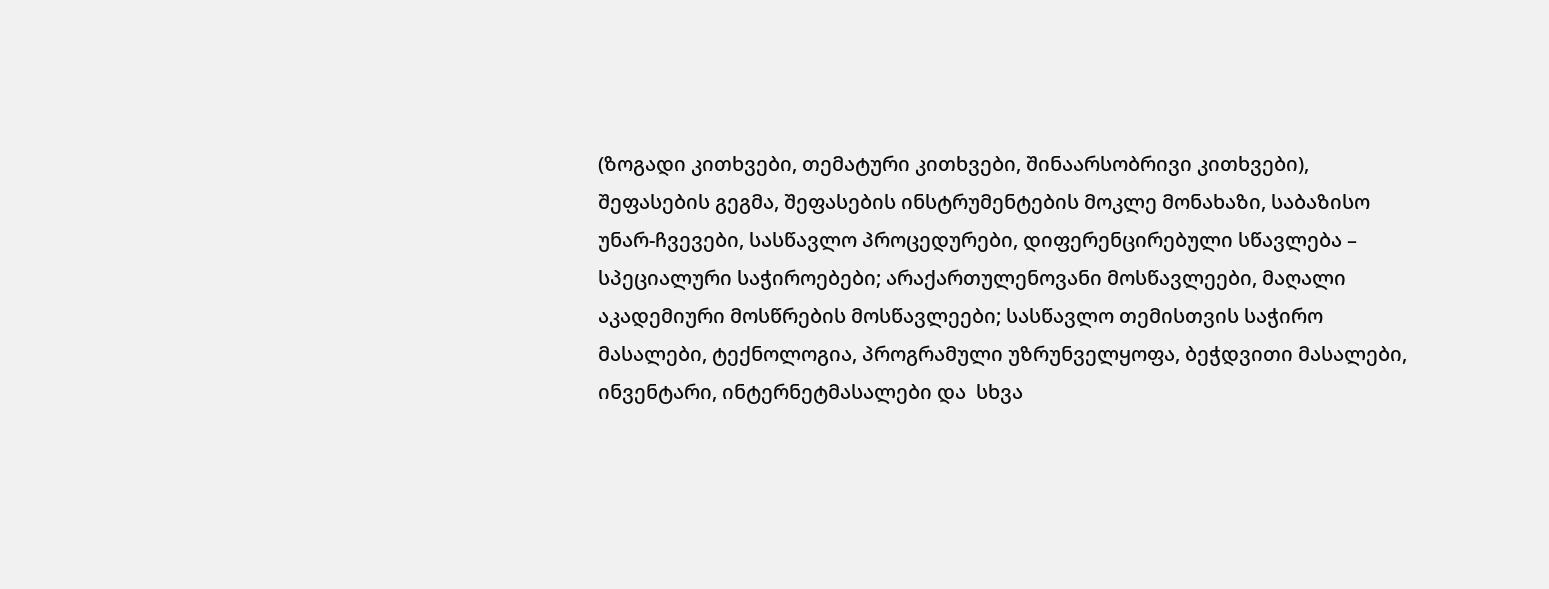(ზოგადი კითხვები, თემატური კითხვები, შინაარსობრივი კითხვები), შეფასების გეგმა, შეფასების ინსტრუმენტების მოკლე მონახაზი, საბაზისო უნარ-ჩვევები, სასწავლო პროცედურები, დიფერენცირებული სწავლება – სპეციალური საჭიროებები; არაქართულენოვანი მოსწავლეები, მაღალი აკადემიური მოსწრების მოსწავლეები; სასწავლო თემისთვის საჭირო მასალები, ტექნოლოგია, პროგრამული უზრუნველყოფა, ბეჭდვითი მასალები, ინვენტარი, ინტერნეტმასალები და  სხვა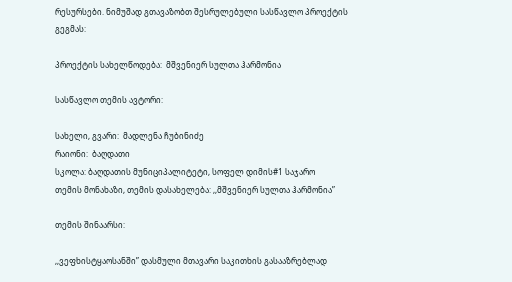რესურსები. ნიმუშად გთავაზობთ შესრულებული სასწავლო პროექტის გეგმას:

პროექტის სახელწოდება:  მშვენიერ სულთა ჰარმონია

სასწავლო თემის ავტორი:

სახელი, გვარი:  მადლენა ჩუბინიძე
რაიონი:  ბაღდათი
სკოლა: ბაღდათის მუნიციპალიტეტი, სოფელ დიმის#1 საჯარო
თემის მონახაზი, თემის დასახელება: ,,მშვენიერ სულთა ჰარმონია”

თემის შინაარსი:

,,ვეფხისტყაოსანში” დასმული მთავარი საკითხის გასააზრებლად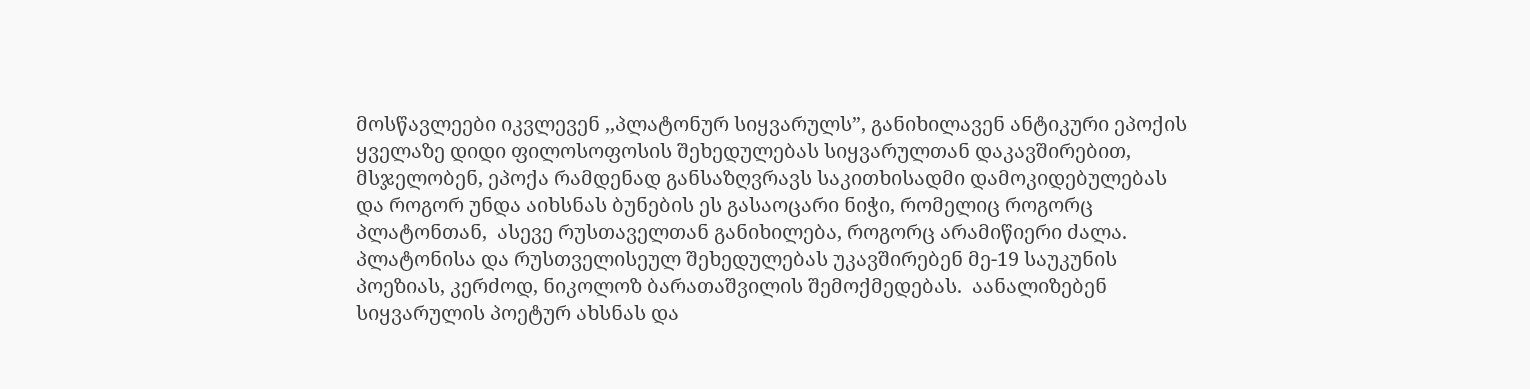მოსწავლეები იკვლევენ ,,პლატონურ სიყვარულს”, განიხილავენ ანტიკური ეპოქის ყველაზე დიდი ფილოსოფოსის შეხედულებას სიყვარულთან დაკავშირებით, მსჯელობენ, ეპოქა რამდენად განსაზღვრავს საკითხისადმი დამოკიდებულებას და როგორ უნდა აიხსნას ბუნების ეს გასაოცარი ნიჭი, რომელიც როგორც პლატონთან,  ასევე რუსთაველთან განიხილება, როგორც არამიწიერი ძალა. პლატონისა და რუსთველისეულ შეხედულებას უკავშირებენ მე-19 საუკუნის პოეზიას, კერძოდ, ნიკოლოზ ბარათაშვილის შემოქმედებას.  აანალიზებენ სიყვარულის პოეტურ ახსნას და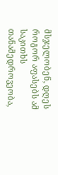მსჯელობენ, დღეს როგორ აფასებს ამ საკითხს  თანამედროვეობა,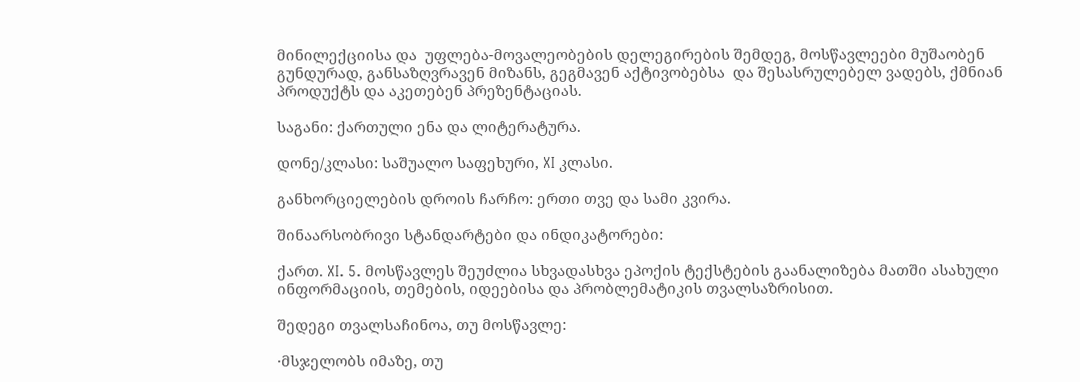მინილექციისა და  უფლება-მოვალეობების დელეგირების შემდეგ, მოსწავლეები მუშაობენ გუნდურად, განსაზღვრავენ მიზანს, გეგმავენ აქტივობებსა  და შესასრულებელ ვადებს, ქმნიან პროდუქტს და აკეთებენ პრეზენტაციას.

საგანი: ქართული ენა და ლიტერატურა.

დონე/კლასი: საშუალო საფეხური, XI კლასი.

განხორციელების დროის ჩარჩო: ერთი თვე და სამი კვირა.

შინაარსობრივი სტანდარტები და ინდიკატორები:

ქართ. XI. 5. მოსწავლეს შეუძლია სხვადასხვა ეპოქის ტექსტების გაანალიზება მათში ასახული ინფორმაციის, თემების, იდეებისა და პრობლემატიკის თვალსაზრისით.

შედეგი თვალსაჩინოა, თუ მოსწავლე:

·მსჯელობს იმაზე, თუ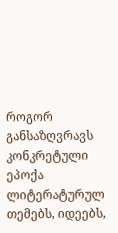როგორ განსაზღვრავს კონკრეტული ეპოქა ლიტერატურულ თემებს, იდეებს,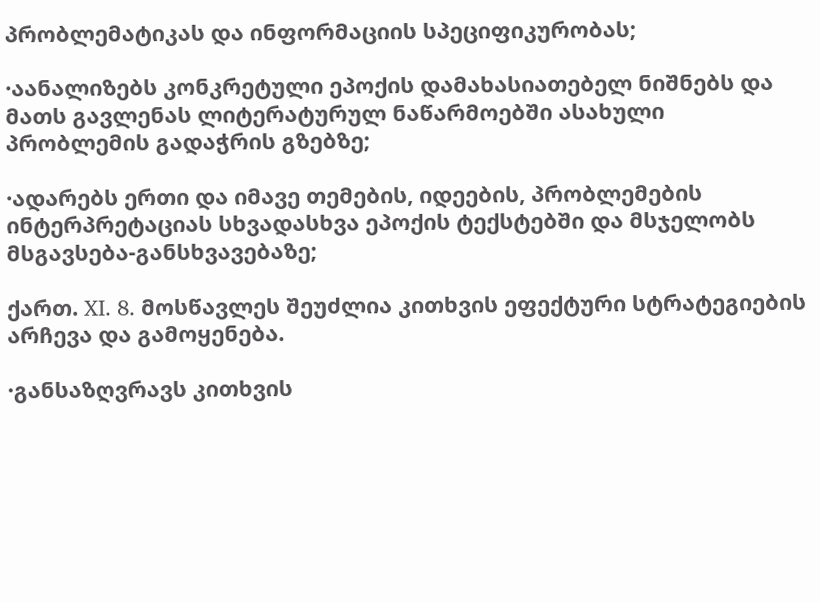პრობლემატიკას და ინფორმაციის სპეციფიკურობას;

·აანალიზებს კონკრეტული ეპოქის დამახასიათებელ ნიშნებს და მათს გავლენას ლიტერატურულ ნაწარმოებში ასახული პრობლემის გადაჭრის გზებზე;

·ადარებს ერთი და იმავე თემების, იდეების, პრობლემების ინტერპრეტაციას სხვადასხვა ეპოქის ტექსტებში და მსჯელობს მსგავსება-განსხვავებაზე;

ქართ. XI. 8. მოსწავლეს შეუძლია კითხვის ეფექტური სტრატეგიების არჩევა და გამოყენება.

·განსაზღვრავს კითხვის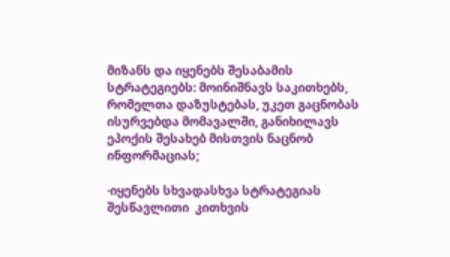მიზანს და იყენებს შესაბამის სტრატეგიებს: მოინიშნავს საკითხებს, რომელთა დაზუსტებას, უკეთ გაცნობას ისურვებდა მომავალში, განიხილავს ეპოქის შესახებ მისთვის ნაცნობ ინფორმაციას;

·იყენებს სხვადასხვა სტრატეგიას შესწავლითი  კითხვის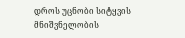დროს უცნობი სიტყვის მნიშვნელობის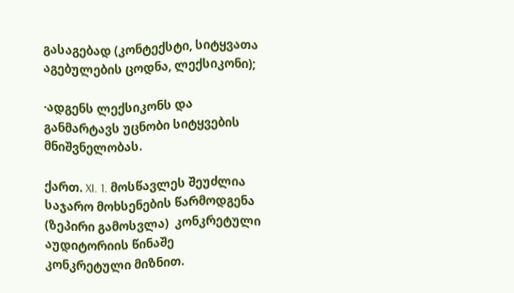გასაგებად (კონტექსტი, სიტყვათა აგებულების ცოდნა, ლექსიკონი);

·ადგენს ლექსიკონს და განმარტავს უცნობი სიტყვების მნიშვნელობას.

ქართ. XI. 1. მოსწავლეს შეუძლია საჯარო მოხსენების წარმოდგენა (ზეპირი გამოსვლა)  კონკრეტული აუდიტორიის წინაშე კონკრეტული მიზნით.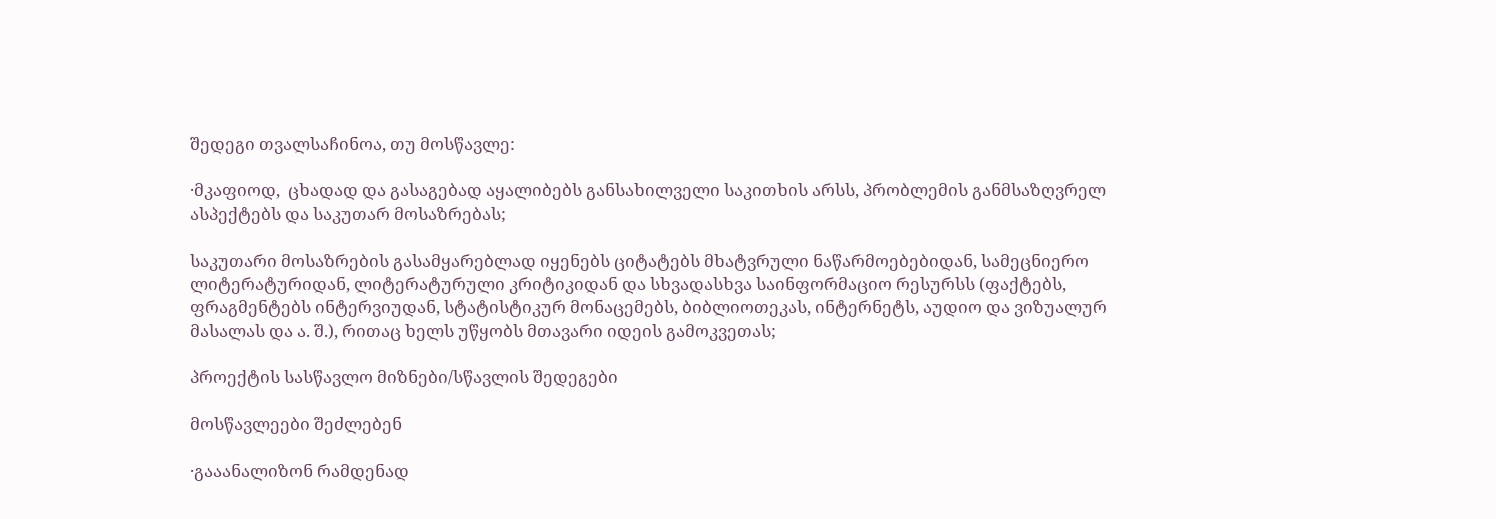შედეგი თვალსაჩინოა, თუ მოსწავლე:

·მკაფიოდ,  ცხადად და გასაგებად აყალიბებს განსახილველი საკითხის არსს, პრობლემის განმსაზღვრელ ასპექტებს და საკუთარ მოსაზრებას;

საკუთარი მოსაზრების გასამყარებლად იყენებს ციტატებს მხატვრული ნაწარმოებებიდან, სამეცნიერო ლიტერატურიდან, ლიტერატურული კრიტიკიდან და სხვადასხვა საინფორმაციო რესურსს (ფაქტებს, ფრაგმენტებს ინტერვიუდან, სტატისტიკურ მონაცემებს, ბიბლიოთეკას, ინტერნეტს, აუდიო და ვიზუალურ მასალას და ა. შ.), რითაც ხელს უწყობს მთავარი იდეის გამოკვეთას;

პროექტის სასწავლო მიზნები/სწავლის შედეგები

მოსწავლეები შეძლებენ

·გააანალიზონ რამდენად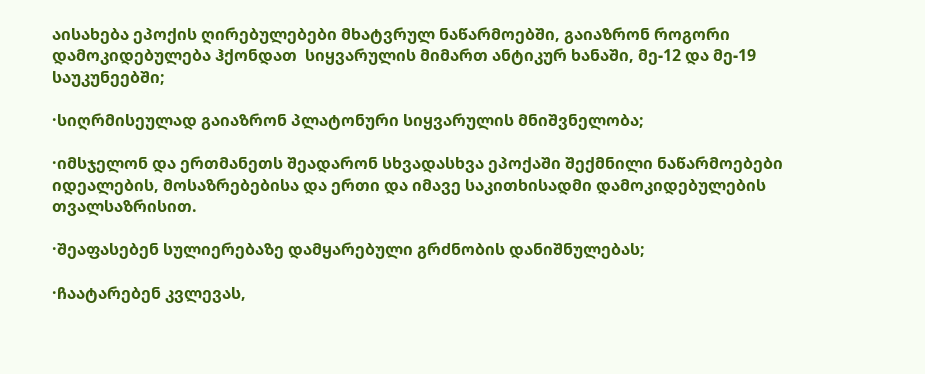აისახება ეპოქის ღირებულებები მხატვრულ ნაწარმოებში, გაიაზრონ როგორი დამოკიდებულება ჰქონდათ  სიყვარულის მიმართ ანტიკურ ხანაში, მე-12 და მე-19 საუკუნეებში;

·სიღრმისეულად გაიაზრონ პლატონური სიყვარულის მნიშვნელობა;

·იმსჯელონ და ერთმანეთს შეადარონ სხვადასხვა ეპოქაში შექმნილი ნაწარმოებები იდეალების, მოსაზრებებისა და ერთი და იმავე საკითხისადმი დამოკიდებულების თვალსაზრისით.

·შეაფასებენ სულიერებაზე დამყარებული გრძნობის დანიშნულებას;

·ჩაატარებენ კვლევას,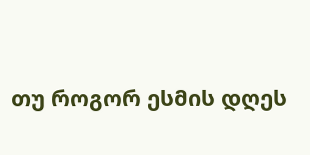თუ როგორ ესმის დღეს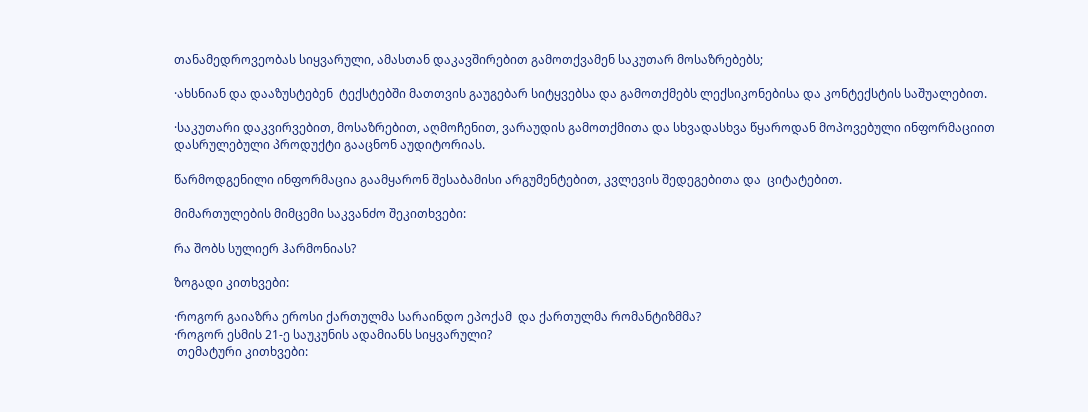თანამედროვეობას სიყვარული, ამასთან დაკავშირებით გამოთქვამენ საკუთარ მოსაზრებებს;

·ახსნიან და დააზუსტებენ  ტექსტებში მათთვის გაუგებარ სიტყვებსა და გამოთქმებს ლექსიკონებისა და კონტექსტის საშუალებით.

·საკუთარი დაკვირვებით, მოსაზრებით, აღმოჩენით, ვარაუდის გამოთქმითა და სხვადასხვა წყაროდან მოპოვებული ინფორმაციით დასრულებული პროდუქტი გააცნონ აუდიტორიას.

წარმოდგენილი ინფორმაცია გაამყარონ შესაბამისი არგუმენტებით, კვლევის შედეგებითა და  ციტატებით.

მიმართულების მიმცემი საკვანძო შეკითხვები:

რა შობს სულიერ ჰარმონიას?

ზოგადი კითხვები:

·როგორ გაიაზრა ეროსი ქართულმა სარაინდო ეპოქამ  და ქართულმა რომანტიზმმა?
·როგორ ესმის 21-ე საუკუნის ადამიანს სიყვარული?
 თემატური კითხვები: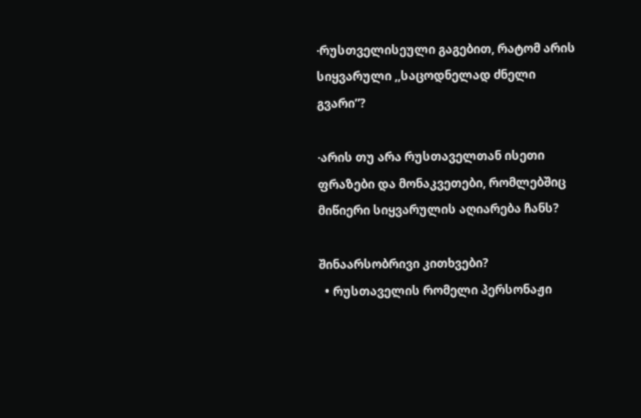·რუსთველისეული გაგებით, რატომ არის სიყვარული ,,საცოდნელად ძნელი გვარი”?

·არის თუ არა რუსთაველთან ისეთი ფრაზები და მონაკვეთები, რომლებშიც მიწიერი სიყვარულის აღიარება ჩანს?

შინაარსობრივი კითხვები?
  • რუსთაველის რომელი პერსონაჟი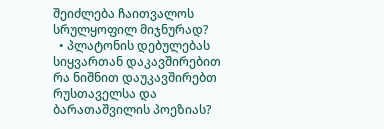შეიძლება ჩაითვალოს სრულყოფილ მიჯნურად?
  • პლატონის დებულებას სიყვართან დაკავშირებით რა ნიშნით დაუკავშირებთ რუსთაველსა და ბარათაშვილის პოეზიას?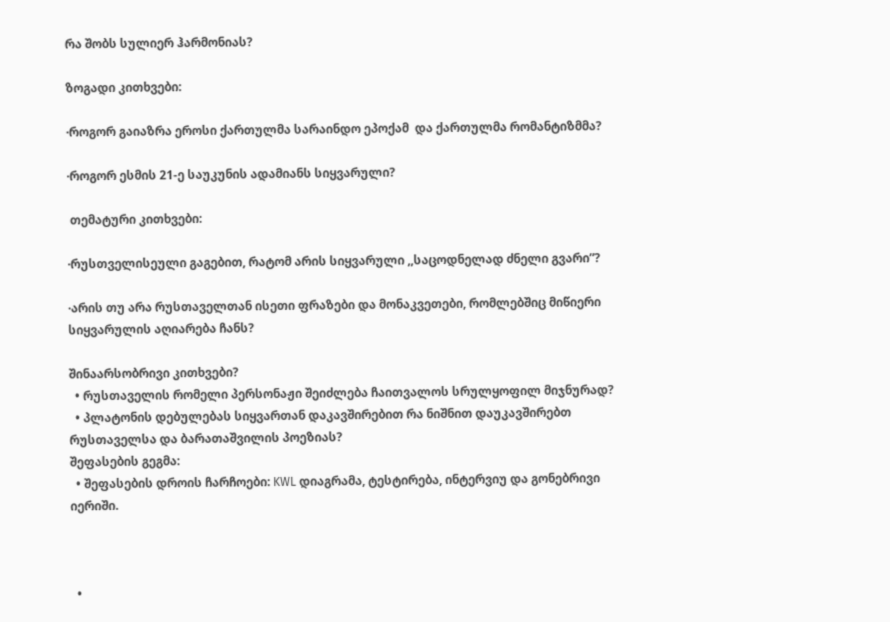რა შობს სულიერ ჰარმონიას?

ზოგადი კითხვები:

·როგორ გაიაზრა ეროსი ქართულმა სარაინდო ეპოქამ  და ქართულმა რომანტიზმმა?

·როგორ ესმის 21-ე საუკუნის ადამიანს სიყვარული?

 თემატური კითხვები:

·რუსთველისეული გაგებით, რატომ არის სიყვარული ,,საცოდნელად ძნელი გვარი”?

·არის თუ არა რუსთაველთან ისეთი ფრაზები და მონაკვეთები, რომლებშიც მიწიერი სიყვარულის აღიარება ჩანს?

შინაარსობრივი კითხვები?
  • რუსთაველის რომელი პერსონაჟი შეიძლება ჩაითვალოს სრულყოფილ მიჯნურად?
  • პლატონის დებულებას სიყვართან დაკავშირებით რა ნიშნით დაუკავშირებთ რუსთაველსა და ბარათაშვილის პოეზიას?
შეფასების გეგმა:
  • შეფასების დროის ჩარჩოები: KWL დიაგრამა, ტესტირება, ინტერვიუ და გონებრივი იერიში.



  •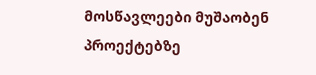მოსწავლეები მუშაობენ პროექტებზე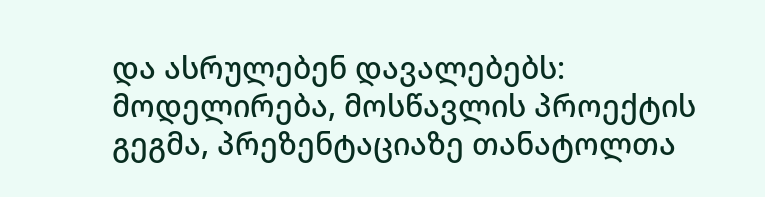და ასრულებენ დავალებებს: მოდელირება, მოსწავლის პროექტის გეგმა, პრეზენტაციაზე თანატოლთა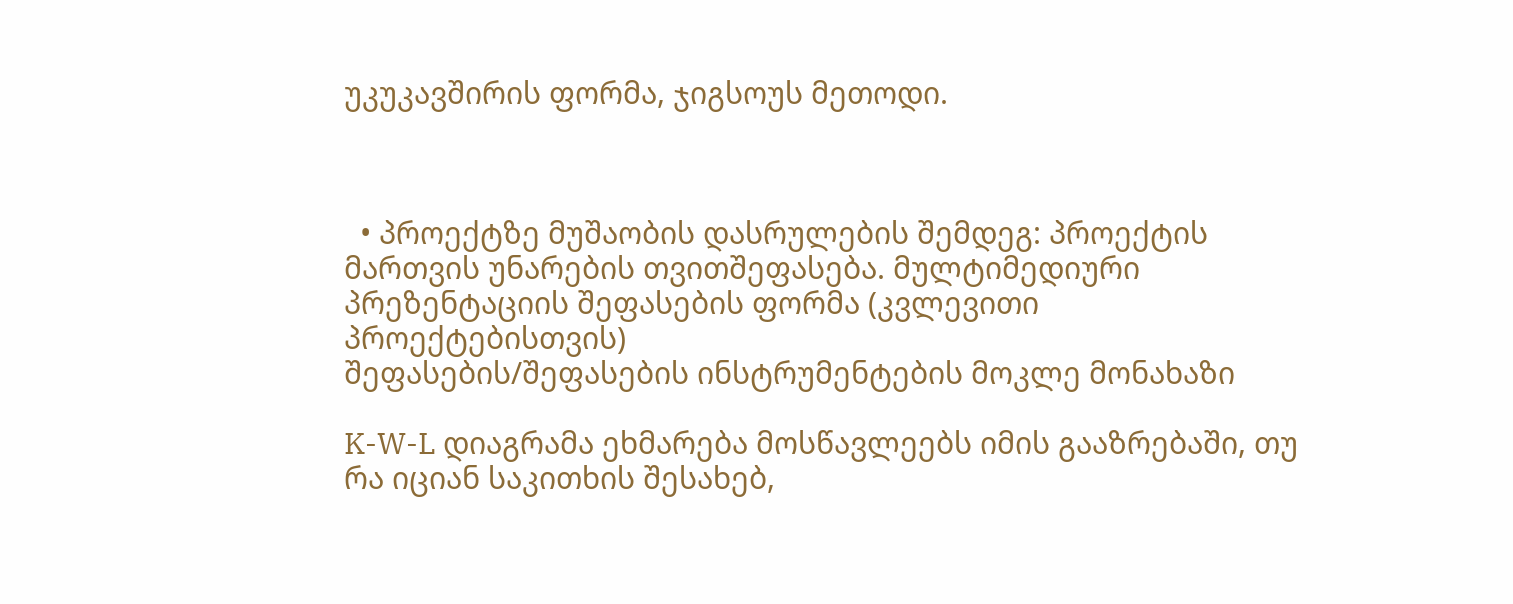უკუკავშირის ფორმა, ჯიგსოუს მეთოდი.



  • პროექტზე მუშაობის დასრულების შემდეგ: პროექტის მართვის უნარების თვითშეფასება. მულტიმედიური პრეზენტაციის შეფასების ფორმა (კვლევითი პროექტებისთვის)
შეფასების/შეფასების ინსტრუმენტების მოკლე მონახაზი

K-W-L დიაგრამა ეხმარება მოსწავლეებს იმის გააზრებაში, თუ რა იციან საკითხის შესახებ,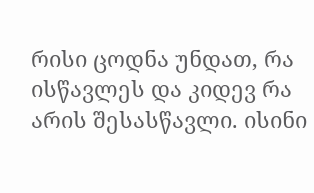რისი ცოდნა უნდათ, რა ისწავლეს და კიდევ რა არის შესასწავლი. ისინი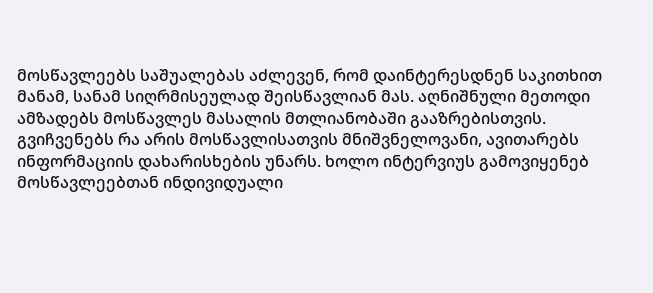მოსწავლეებს საშუალებას აძლევენ, რომ დაინტერესდნენ საკითხით მანამ, სანამ სიღრმისეულად შეისწავლიან მას. აღნიშნული მეთოდი ამზადებს მოსწავლეს მასალის მთლიანობაში გააზრებისთვის. გვიჩვენებს რა არის მოსწავლისათვის მნიშვნელოვანი, ავითარებს ინფორმაციის დახარისხების უნარს. ხოლო ინტერვიუს გამოვიყენებ მოსწავლეებთან ინდივიდუალი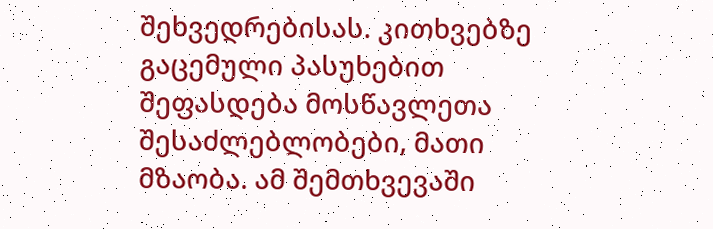შეხვედრებისას. კითხვებზე გაცემული პასუხებით შეფასდება მოსწავლეთა შესაძლებლობები, მათი მზაობა. ამ შემთხვევაში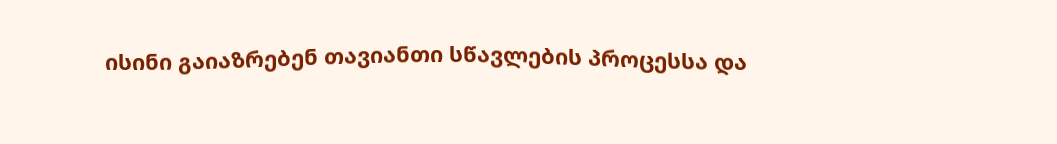ისინი გაიაზრებენ თავიანთი სწავლების პროცესსა და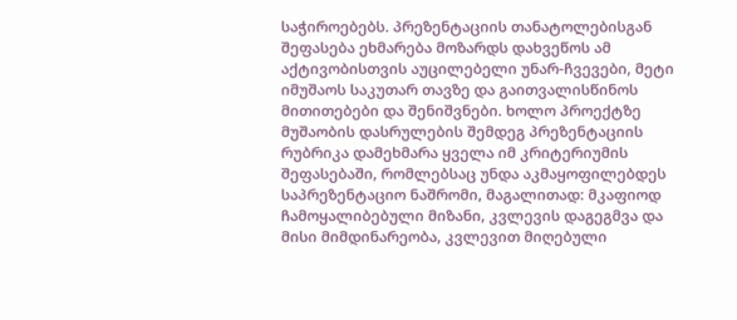საჭიროებებს. პრეზენტაციის თანატოლებისგან შეფასება ეხმარება მოზარდს დახვეწოს ამ აქტივობისთვის აუცილებელი უნარ-ჩვევები, მეტი იმუშაოს საკუთარ თავზე და გაითვალისწინოს მითითებები და შენიშვნები. ხოლო პროექტზე მუშაობის დასრულების შემდეგ პრეზენტაციის რუბრიკა დამეხმარა ყველა იმ კრიტერიუმის შეფასებაში, რომლებსაც უნდა აკმაყოფილებდეს საპრეზენტაციო ნაშრომი, მაგალითად: მკაფიოდ ჩამოყალიბებული მიზანი, კვლევის დაგეგმვა და მისი მიმდინარეობა, კვლევით მიღებული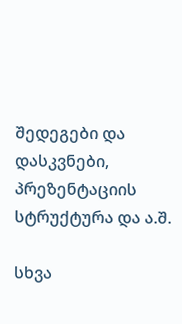შედეგები და დასკვნები, პრეზენტაციის სტრუქტურა და ა.შ.

სხვა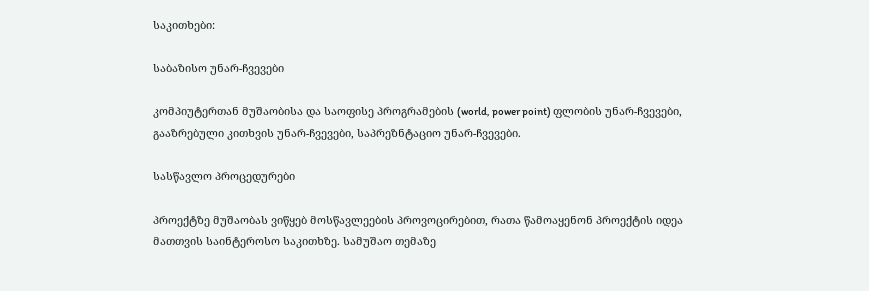საკითხები:

საბაზისო უნარ-ჩვევები

კომპიუტერთან მუშაობისა და საოფისე პროგრამების (world, power point) ფლობის უნარ-ჩვევები, გააზრებული კითხვის უნარ-ჩვევები, საპრეზნტაციო უნარ-ჩვევები.

სასწავლო პროცედურები

პროექტზე მუშაობას ვიწყებ მოსწავლეების პროვოცირებით, რათა წამოაყენონ პროექტის იდეა მათთვის საინტეროსო საკითხზე. სამუშაო თემაზე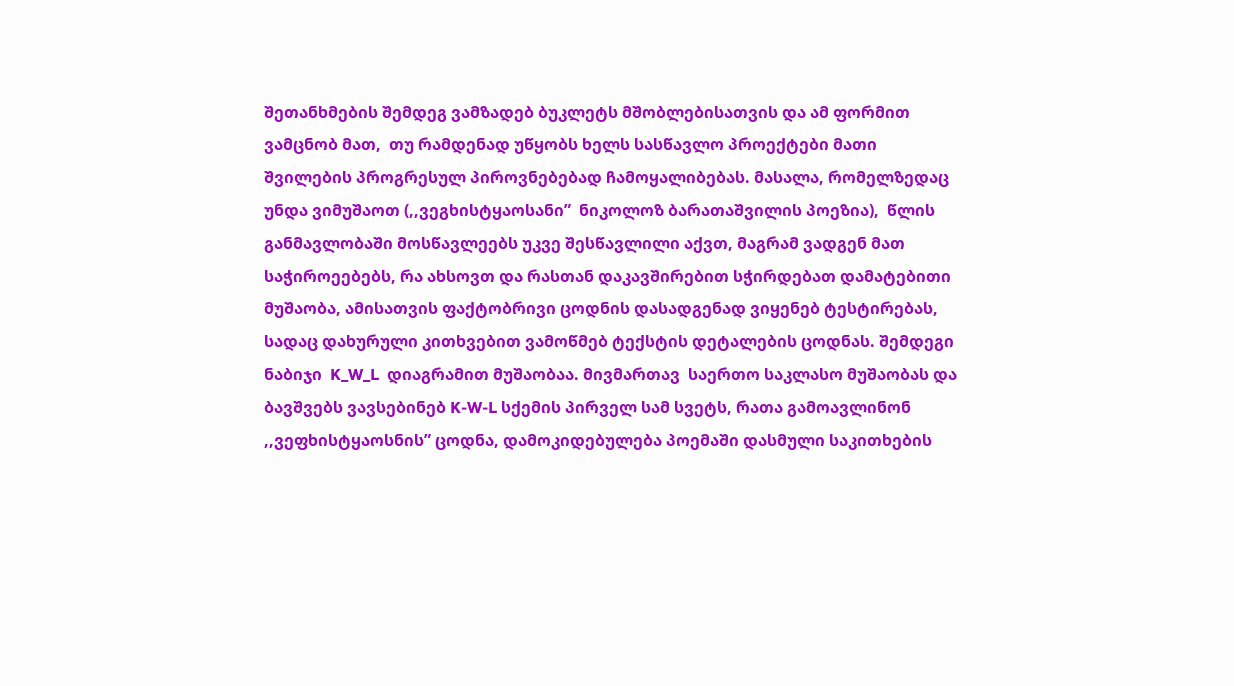შეთანხმების შემდეგ ვამზადებ ბუკლეტს მშობლებისათვის და ამ ფორმით ვამცნობ მათ,  თუ რამდენად უწყობს ხელს სასწავლო პროექტები მათი შვილების პროგრესულ პიროვნებებად ჩამოყალიბებას. მასალა, რომელზედაც უნდა ვიმუშაოთ (,,ვეგხისტყაოსანი”  ნიკოლოზ ბარათაშვილის პოეზია),  წლის განმავლობაში მოსწავლეებს უკვე შესწავლილი აქვთ, მაგრამ ვადგენ მათ საჭიროეებებს, რა ახსოვთ და რასთან დაკავშირებით სჭირდებათ დამატებითი მუშაობა, ამისათვის ფაქტობრივი ცოდნის დასადგენად ვიყენებ ტესტირებას, სადაც დახურული კითხვებით ვამოწმებ ტექსტის დეტალების ცოდნას. შემდეგი ნაბიჯი  K_W_L  დიაგრამით მუშაობაა. მივმართავ  საერთო საკლასო მუშაობას და ბავშვებს ვავსებინებ K-W-L სქემის პირველ სამ სვეტს, რათა გამოავლინონ ,,ვეფხისტყაოსნის” ცოდნა, დამოკიდებულება პოემაში დასმული საკითხების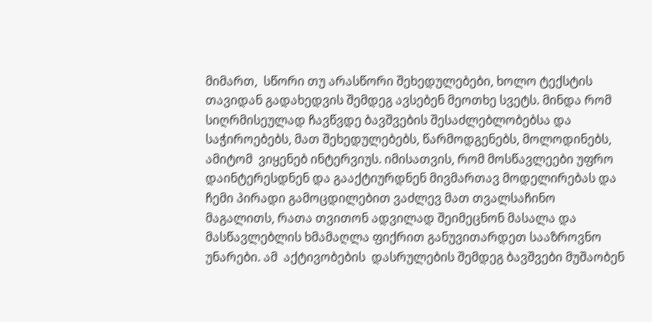მიმართ,  სწორი თუ არასწორი შეხედულებები, ხოლო ტექსტის თავიდან გადახედვის შემდეგ ავსებენ მეოთხე სვეტს. მინდა რომ სიღრმისეულად ჩავწვდე ბავშვების შესაძლებლობებსა და საჭიროებებს, მათ შეხედულებებს, წარმოდგენებს, მოლოდინებს, ამიტომ  ვიყენებ ინტერვიუს. იმისათვის, რომ მოსწავლეები უფრო დაინტერესდნენ და გააქტიურდნენ მივმართავ მოდელირებას და ჩემი პირადი გამოცდილებით ვაძლევ მათ თვალსაჩინო მაგალითს, რათა თვითონ ადვილად შეიმეცნონ მასალა და მასწავლებლის ხმამაღლა ფიქრით განუვითარდეთ სააზროვნო უნარები. ამ  აქტივობების  დასრულების შემდეგ ბავშვები მუშაობენ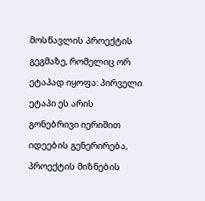მოსწავლის პროექტის გეგმაზე, რომელიც ორ ეტაპად იყოფა: პირველი ეტაპი ეს არის გონებრივი იერიშით იდეების გენერირება, პროექტის მიზნების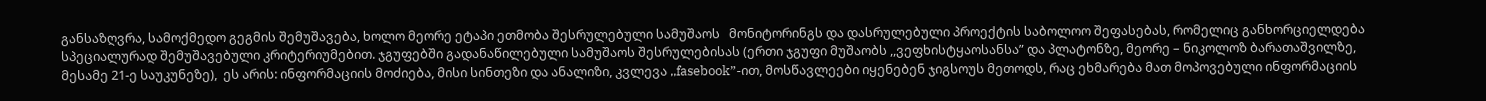განსაზღვრა, სამოქმედო გეგმის შემუშავება, ხოლო მეორე ეტაპი ეთმობა შესრულებული სამუშაოს   მონიტორინგს და დასრულებული პროექტის საბოლოო შეფასებას, რომელიც განხორციელდება სპეციალურად შემუშავებული კრიტერიუმებით. ჯგუფებში გადანაწილებული სამუშაოს შესრულებისას (ერთი ჯგუფი მუშაობს ,,ვეფხისტყაოსანსა” და პლატონზე, მეორე – ნიკოლოზ ბარათაშვილზე, მესამე 21-ე საუკუნეზე),  ეს არის: ინფორმაციის მოძიება, მისი სინთეზი და ანალიზი, კვლევა ,,fasebook”-ით, მოსწავლეები იყენებენ ჯიგსოუს მეთოდს, რაც ეხმარება მათ მოპოვებული ინფორმაციის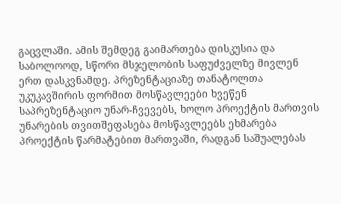გაცვლაში. ამის შემდეგ გაიმართება დისკუსია და საბოლოოდ, სწორი მსჯელობის საფუძველზე მივლენ ერთ დასკვნამდე. პრეზენტაციაზე თანატოლთა უკუკავშირის ფორმით მოსწავლეები ხვეწენ საპრეზენტაციო უნარ-ჩვევებს, ხოლო პროექტის მართვის უნარების თვითშეფასება მოსწავლეებს ეხმარება პროექტის წარმატებით მართვაში, რადგან საშუალებას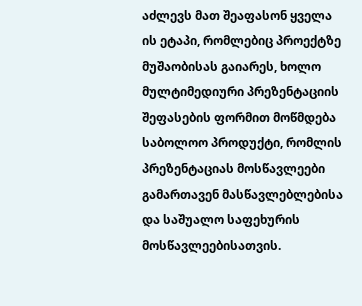აძლევს მათ შეაფასონ ყველა ის ეტაპი, რომლებიც პროექტზე მუშაობისას გაიარეს, ხოლო მულტიმედიური პრეზენტაციის შეფასების ფორმით მოწმდება   საბოლოო პროდუქტი, რომლის პრეზენტაციას მოსწავლეები გამართავენ მასწავლებლებისა და საშუალო საფეხურის მოსწავლეებისათვის.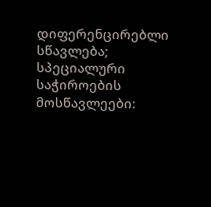დიფერენცირებლი სწავლება; სპეციალური საჭიროების მოსწავლეები: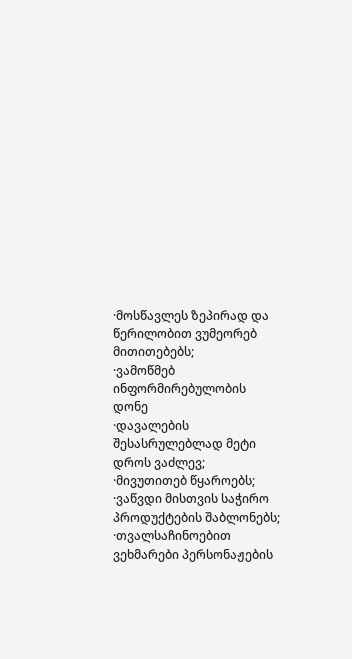·მოსწავლეს ზეპირად და წერილობით ვუმეორებ მითითებებს;
·ვამოწმებ ინფორმირებულობის დონე
·დავალების შესასრულებლად მეტი დროს ვაძლევ;
·მივუთითებ წყაროებს;
·ვაწვდი მისთვის საჭირო პროდუქტების შაბლონებს;
·თვალსაჩინოებით ვეხმარები პერსონაჟების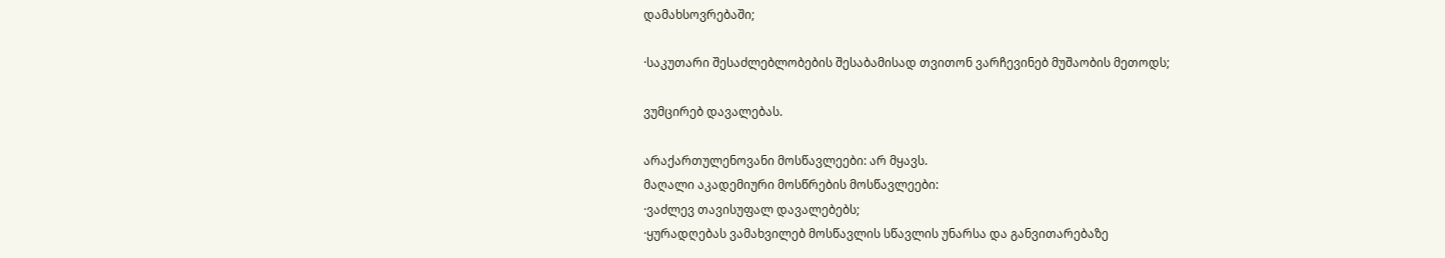დამახსოვრებაში;

·საკუთარი შესაძლებლობების შესაბამისად თვითონ ვარჩევინებ მუშაობის მეთოდს;

ვუმცირებ დავალებას.

არაქართულენოვანი მოსწავლეები: არ მყავს.
მაღალი აკადემიური მოსწრების მოსწავლეები:
·ვაძლევ თავისუფალ დავალებებს;
·ყურადღებას ვამახვილებ მოსწავლის სწავლის უნარსა და განვითარებაზე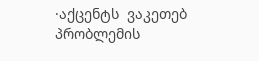·აქცენტს  ვაკეთებ პრობლემის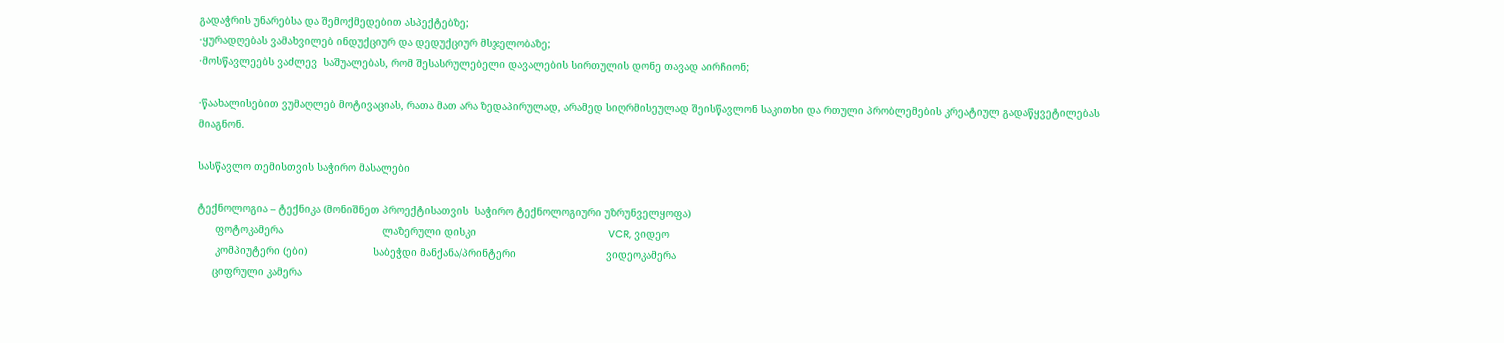გადაჭრის უნარებსა და შემოქმედებით ასპექტებზე;
·ყურადღებას ვამახვილებ ინდუქციურ და დედუქციურ მსჯელობაზე;
·მოსწავლეებს ვაძლევ  საშუალებას, რომ შესასრულებელი დავალების სირთულის დონე თავად აირჩიონ;

·წაახალისებით ვუმაღლებ მოტივაციას, რათა მათ არა ზედაპირულად, არამედ სიღრმისეულად შეისწავლონ საკითხი და რთული პრობლემების კრეატიულ გადაწყვეტილებას მიაგნონ.

სასწავლო თემისთვის საჭირო მასალები

ტექნოლოგია – ტექნიკა (მონიშნეთ პროექტისათვის  საჭირო ტექნოლოგიური უზრუნველყოფა)
      ფოტოკამერა                                 ლაზერული დისკი                                            VCR, ვიდეო
      კომპიუტერი (ები)                      საბეჭდი მანქანა/პრინტერი                              ვიდეოკამერა
     ციფრული კამერა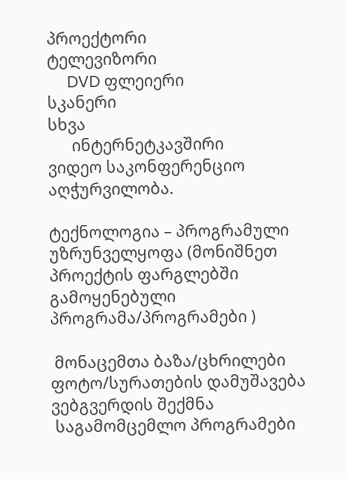პროექტორი                                                        ტელევიზორი
     DVD ფლეიერი                              სკანერი                                                                 სხვა
      ინტერნეტკავშირი                       ვიდეო საკონფერენციო აღჭურვილობა.

ტექნოლოგია – პროგრამული უზრუნველყოფა (მონიშნეთ პროექტის ფარგლებში გამოყენებული პროგრამა/პროგრამები )

 მონაცემთა ბაზა/ცხრილები             ფოტო/სურათების დამუშავება               ვებგვერდის შექმნა
 საგამომცემლო პროგრამები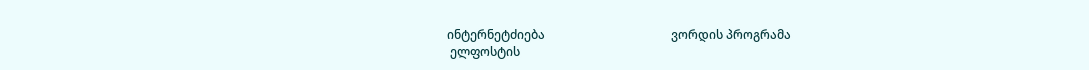ინტერნეტძიება                                          ვორდის პროგრამა
 ელფოსტის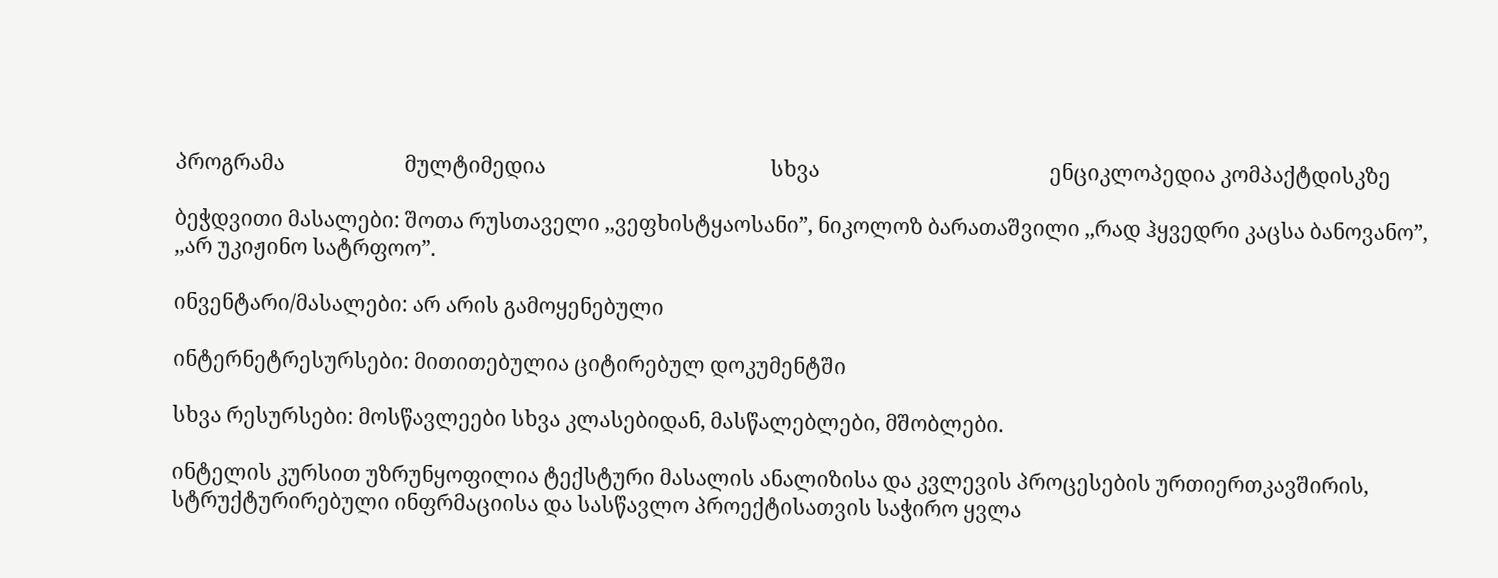პროგრამა                        მულტიმედია                                             სხვა                                              ენციკლოპედია კომპაქტდისკზე

ბეჭდვითი მასალები: შოთა რუსთაველი ,,ვეფხისტყაოსანი”, ნიკოლოზ ბარათაშვილი ,,რად ჰყვედრი კაცსა ბანოვანო”, ,,არ უკიჟინო სატრფოო”.

ინვენტარი/მასალები: არ არის გამოყენებული

ინტერნეტრესურსები: მითითებულია ციტირებულ დოკუმენტში

სხვა რესურსები: მოსწავლეები სხვა კლასებიდან, მასწალებლები, მშობლები.

ინტელის კურსით უზრუნყოფილია ტექსტური მასალის ანალიზისა და კვლევის პროცესების ურთიერთკავშირის, სტრუქტურირებული ინფრმაციისა და სასწავლო პროექტისათვის საჭირო ყვლა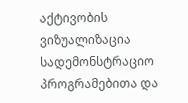აქტივობის ვიზუალიზაცია  სადემონსტრაციო პროგრამებითა და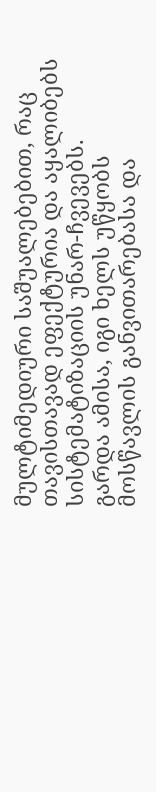მულტიმედიური საშუალებებით, რაც თავისთავად ეფექტურია და აყალიბებს  სისტემატიზაციის უნარ-ჩვევებს.  გარდა ამისა, იგი ხელს უწყობს მოსწავლის განვითარებასა და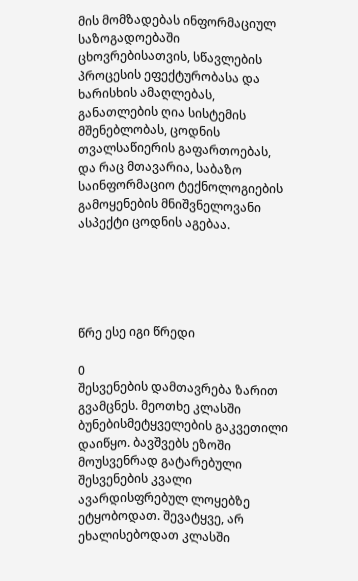მის მომზადებას ინფორმაციულ საზოგადოებაში ცხოვრებისათვის, სწავლების პროცესის ეფექტურობასა და ხარისხის ამაღლებას, განათლების ღია სისტემის მშენებლობას, ცოდნის თვალსაწიერის გაფართოებას, და რაც მთავარია, საბაზო საინფორმაციო ტექნოლოგიების გამოყენების მნიშვნელოვანი ასპექტი ცოდნის აგებაა.





წრე ესე იგი წრედი

0
შესვენების დამთავრება ზარით გვამცნეს. მეოთხე კლასში ბუნებისმეტყველების გაკვეთილი დაიწყო. ბავშვებს ეზოში მოუსვენრად გატარებული შესვენების კვალი ავარდისფრებულ ლოყებზე ეტყობოდათ. შევატყვე, არ ეხალისებოდათ კლასში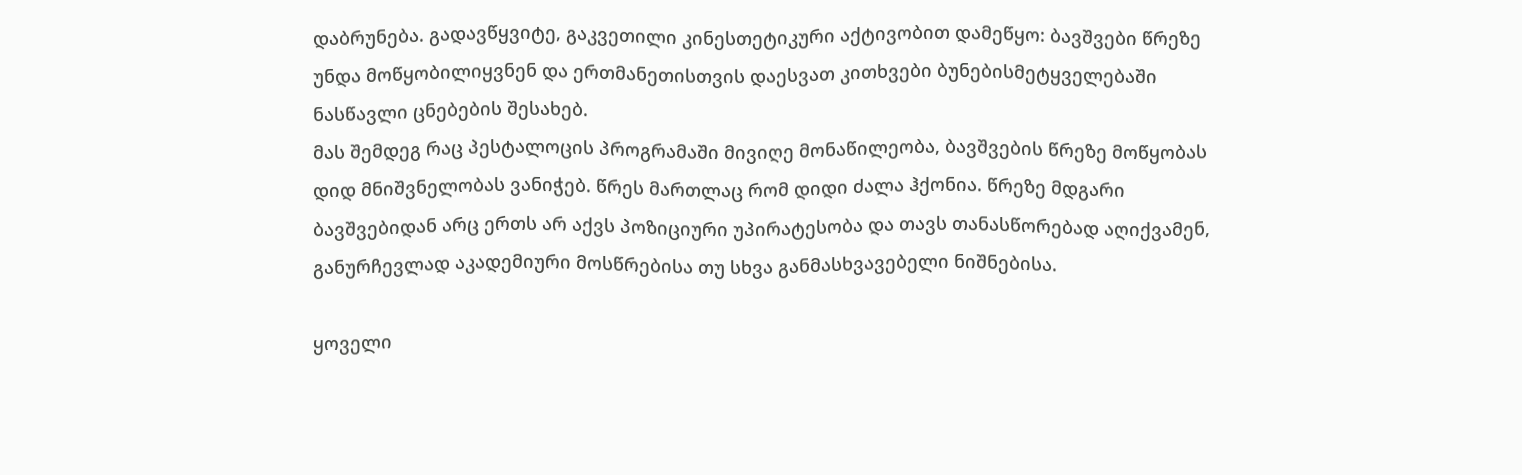დაბრუნება. გადავწყვიტე, გაკვეთილი კინესთეტიკური აქტივობით დამეწყო: ბავშვები წრეზე უნდა მოწყობილიყვნენ და ერთმანეთისთვის დაესვათ კითხვები ბუნებისმეტყველებაში ნასწავლი ცნებების შესახებ.
მას შემდეგ რაც პესტალოცის პროგრამაში მივიღე მონაწილეობა, ბავშვების წრეზე მოწყობას დიდ მნიშვნელობას ვანიჭებ. წრეს მართლაც რომ დიდი ძალა ჰქონია. წრეზე მდგარი ბავშვებიდან არც ერთს არ აქვს პოზიციური უპირატესობა და თავს თანასწორებად აღიქვამენ, განურჩევლად აკადემიური მოსწრებისა თუ სხვა განმასხვავებელი ნიშნებისა.

ყოველი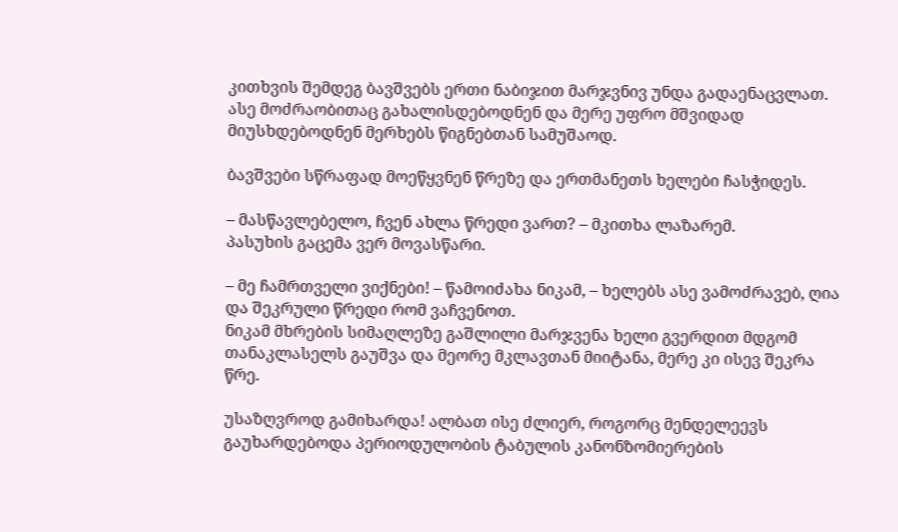კითხვის შემდეგ ბავშვებს ერთი ნაბიჯით მარჯვნივ უნდა გადაენაცვლათ. ასე მოძრაობითაც გახალისდებოდნენ და მერე უფრო მშვიდად მიუსხდებოდნენ მერხებს წიგნებთან სამუშაოდ.

ბავშვები სწრაფად მოეწყვნენ წრეზე და ერთმანეთს ხელები ჩასჭიდეს.

– მასწავლებელო, ჩვენ ახლა წრედი ვართ? – მკითხა ლაზარემ.
პასუხის გაცემა ვერ მოვასწარი.

– მე ჩამრთველი ვიქნები! – წამოიძახა ნიკამ, – ხელებს ასე ვამოძრავებ, ღია და შეკრული წრედი რომ ვაჩვენოთ.
ნიკამ მხრების სიმაღლეზე გაშლილი მარჯვენა ხელი გვერდით მდგომ თანაკლასელს გაუშვა და მეორე მკლავთან მიიტანა, მერე კი ისევ შეკრა წრე.

უსაზღვროდ გამიხარდა! ალბათ ისე ძლიერ, როგორც მენდელეევს გაუხარდებოდა პერიოდულობის ტაბულის კანონზომიერების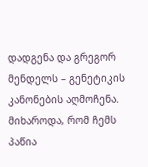დადგენა და გრეგორ მენდელს – გენეტიკის კანონების აღმოჩენა. მიხაროდა, რომ ჩემს პაწია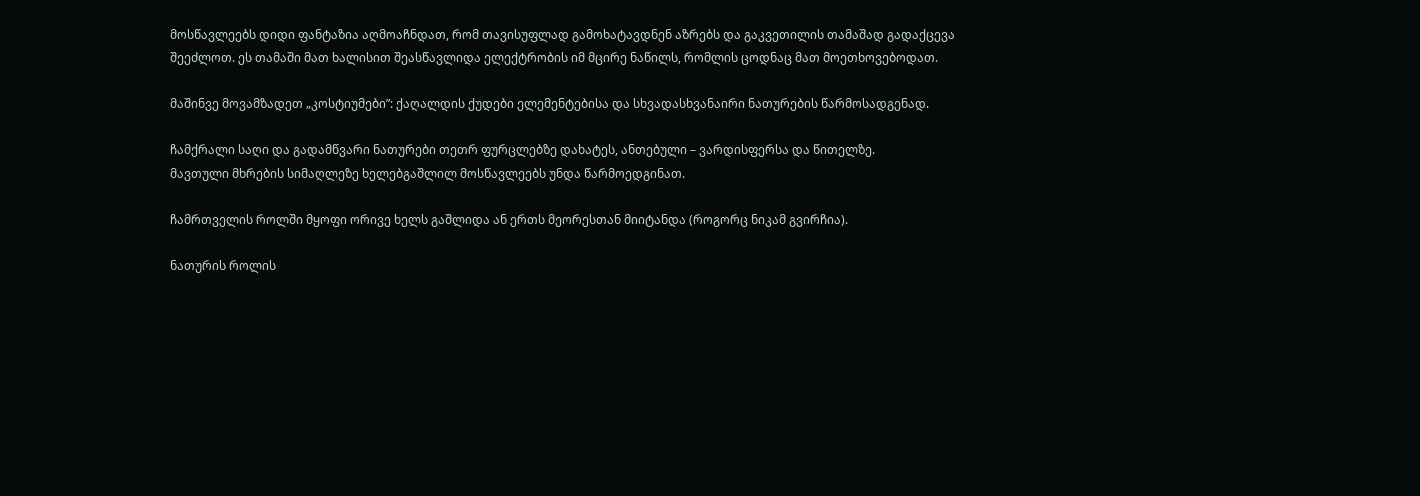მოსწავლეებს დიდი ფანტაზია აღმოაჩნდათ, რომ თავისუფლად გამოხატავდნენ აზრებს და გაკვეთილის თამაშად გადაქცევა შეეძლოთ. ეს თამაში მათ ხალისით შეასწავლიდა ელექტრობის იმ მცირე ნაწილს, რომლის ცოდნაც მათ მოეთხოვებოდათ.

მაშინვე მოვამზადეთ „კოსტიუმები”: ქაღალდის ქუდები ელემენტებისა და სხვადასხვანაირი ნათურების წარმოსადგენად.

ჩამქრალი საღი და გადამწვარი ნათურები თეთრ ფურცლებზე დახატეს, ანთებული – ვარდისფერსა და წითელზე.
მავთული მხრების სიმაღლეზე ხელებგაშლილ მოსწავლეებს უნდა წარმოედგინათ.

ჩამრთველის როლში მყოფი ორივე ხელს გაშლიდა ან ერთს მეორესთან მიიტანდა (როგორც ნიკამ გვირჩია).

ნათურის როლის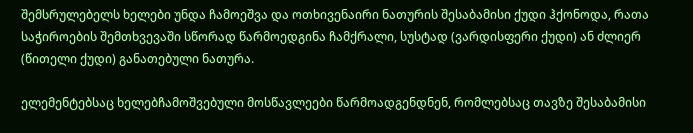შემსრულებელს ხელები უნდა ჩამოეშვა და ოთხივენაირი ნათურის შესაბამისი ქუდი ჰქონოდა, რათა საჭიროების შემთხვევაში სწორად წარმოედგინა ჩამქრალი, სუსტად (ვარდისფერი ქუდი) ან ძლიერ (წითელი ქუდი) განათებული ნათურა.

ელემენტებსაც ხელებჩამოშვებული მოსწავლეები წარმოადგენდნენ, რომლებსაც თავზე შესაბამისი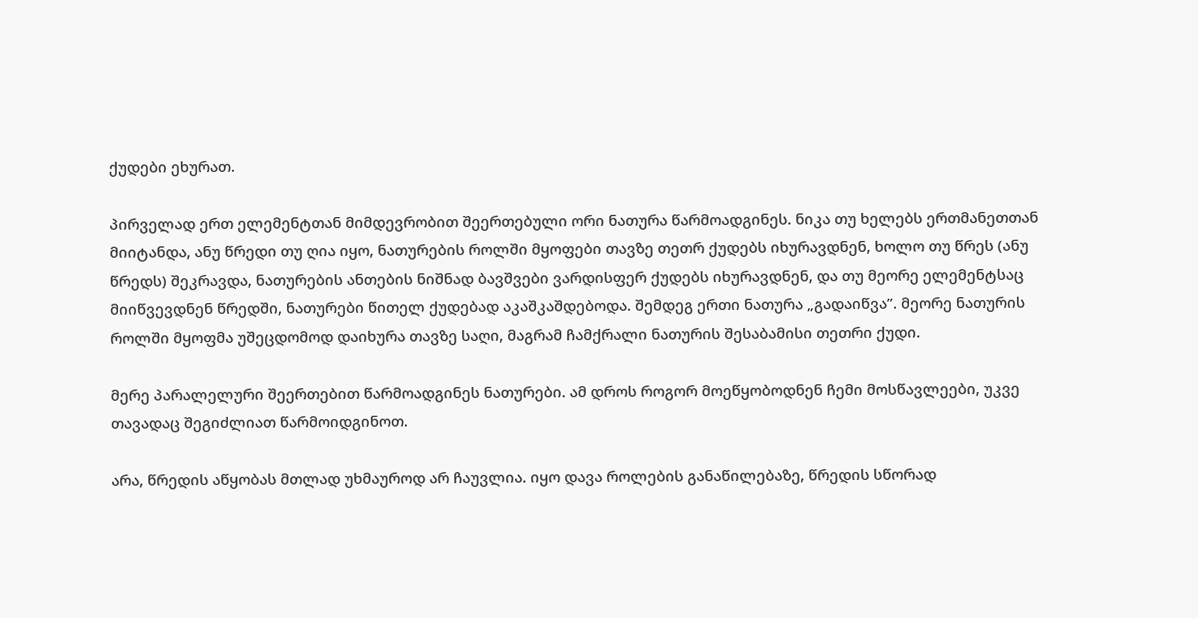ქუდები ეხურათ.

პირველად ერთ ელემენტთან მიმდევრობით შეერთებული ორი ნათურა წარმოადგინეს. ნიკა თუ ხელებს ერთმანეთთან მიიტანდა, ანუ წრედი თუ ღია იყო, ნათურების როლში მყოფები თავზე თეთრ ქუდებს იხურავდნენ, ხოლო თუ წრეს (ანუ წრედს) შეკრავდა, ნათურების ანთების ნიშნად ბავშვები ვარდისფერ ქუდებს იხურავდნენ, და თუ მეორე ელემენტსაც მიიწვევდნენ წრედში, ნათურები წითელ ქუდებად აკაშკაშდებოდა. შემდეგ ერთი ნათურა „გადაიწვა”. მეორე ნათურის როლში მყოფმა უშეცდომოდ დაიხურა თავზე საღი, მაგრამ ჩამქრალი ნათურის შესაბამისი თეთრი ქუდი.

მერე პარალელური შეერთებით წარმოადგინეს ნათურები. ამ დროს როგორ მოეწყობოდნენ ჩემი მოსწავლეები, უკვე თავადაც შეგიძლიათ წარმოიდგინოთ.

არა, წრედის აწყობას მთლად უხმაუროდ არ ჩაუვლია. იყო დავა როლების განაწილებაზე, წრედის სწორად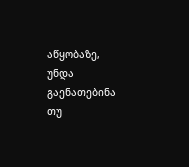აწყობაზე, უნდა გაენათებინა თუ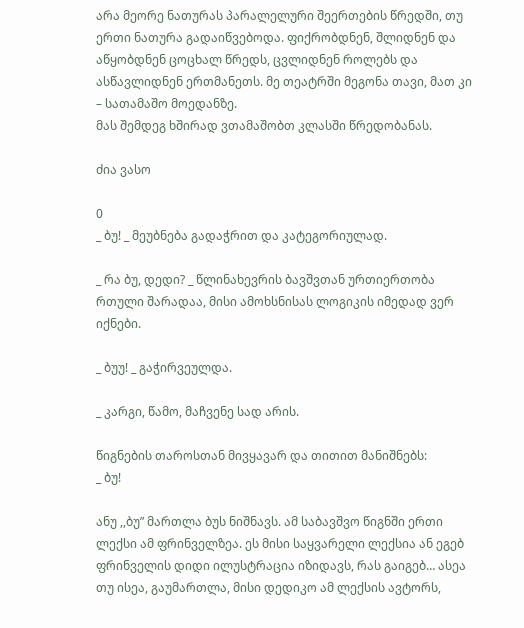არა მეორე ნათურას პარალელური შეერთების წრედში, თუ ერთი ნათურა გადაიწვებოდა. ფიქრობდნენ, შლიდნენ და აწყობდნენ ცოცხალ წრედს, ცვლიდნენ როლებს და ასწავლიდნენ ერთმანეთს. მე თეატრში მეგონა თავი, მათ კი – სათამაშო მოედანზე.
მას შემდეგ ხშირად ვთამაშობთ კლასში წრედობანას.

ძია ვასო

0
_ ბუ! _ მეუბნება გადაჭრით და კატეგორიულად.

_ რა ბუ, დედი? _ წლინახევრის ბავშვთან ურთიერთობა რთული შარადაა, მისი ამოხსნისას ლოგიკის იმედად ვერ იქნები.

_ ბუუ! _ გაჭირვეულდა.

_ კარგი, წამო, მაჩვენე სად არის.

წიგნების თაროსთან მივყავარ და თითით მანიშნებს:
_ ბუ!

ანუ ,,ბუ” მართლა ბუს ნიშნავს. ამ საბავშვო წიგნში ერთი ლექსი ამ ფრინველზეა. ეს მისი საყვარელი ლექსია ან ეგებ ფრინველის დიდი ილუსტრაცია იზიდავს, რას გაიგებ… ასეა თუ ისეა, გაუმართლა, მისი დედიკო ამ ლექსის ავტორს,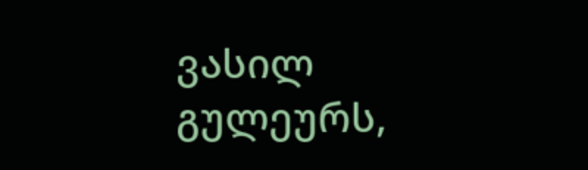ვასილ გულეურს,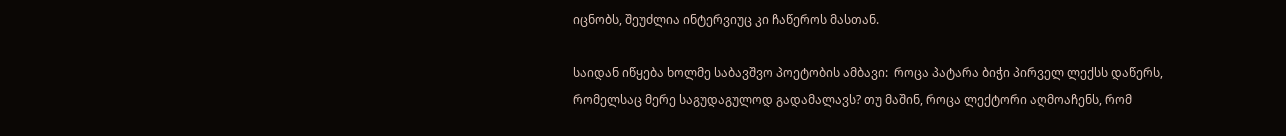იცნობს, შეუძლია ინტერვიუც კი ჩაწეროს მასთან.

საიდან იწყება ხოლმე საბავშვო პოეტობის ამბავი:  როცა პატარა ბიჭი პირველ ლექსს დაწერს, რომელსაც მერე საგუდაგულოდ გადამალავს? თუ მაშინ, როცა ლექტორი აღმოაჩენს, რომ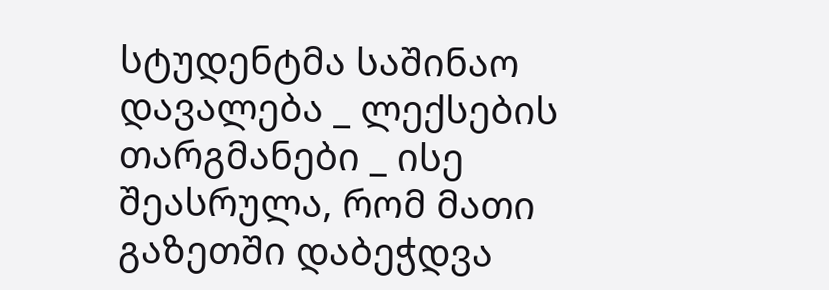სტუდენტმა საშინაო დავალება _ ლექსების თარგმანები _ ისე შეასრულა, რომ მათი გაზეთში დაბეჭდვა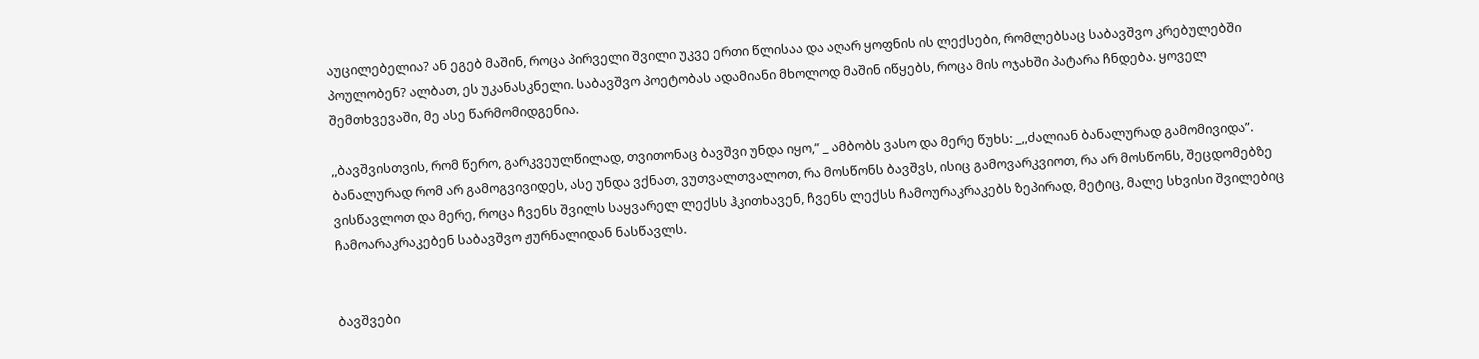აუცილებელია? ან ეგებ მაშინ, როცა პირველი შვილი უკვე ერთი წლისაა და აღარ ყოფნის ის ლექსები, რომლებსაც საბავშვო კრებულებში პოულობენ? ალბათ, ეს უკანასკნელი. საბავშვო პოეტობას ადამიანი მხოლოდ მაშინ იწყებს, როცა მის ოჯახში პატარა ჩნდება. ყოველ შემთხვევაში, მე ასე წარმომიდგენია.

,,ბავშვისთვის, რომ წერო, გარკვეულწილად, თვითონაც ბავშვი უნდა იყო,” _ ამბობს ვასო და მერე წუხს: _,,ძალიან ბანალურად გამომივიდა”. ბანალურად რომ არ გამოგვივიდეს, ასე უნდა ვქნათ, ვუთვალთვალოთ, რა მოსწონს ბავშვს, ისიც გამოვარკვიოთ, რა არ მოსწონს, შეცდომებზე ვისწავლოთ და მერე, როცა ჩვენს შვილს საყვარელ ლექსს ჰკითხავენ, ჩვენს ლექსს ჩამოურაკრაკებს ზეპირად, მეტიც, მალე სხვისი შვილებიც ჩამოარაკრაკებენ საბავშვო ჟურნალიდან ნასწავლს.


ბავშვები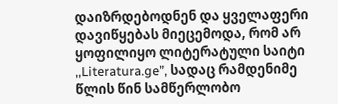დაიზრდებოდნენ და ყველაფერი დავიწყებას მიეცემოდა, რომ არ ყოფილიყო ლიტერატული საიტი ,,Literatura.ge”, სადაც რამდენიმე წლის წინ სამწერლობო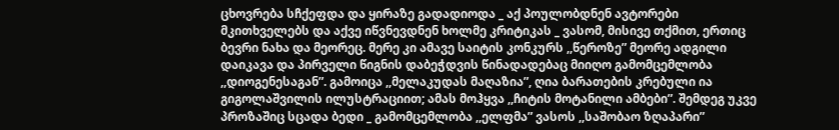ცხოვრება სჩქეფდა და ყირაზე გადადიოდა _ აქ პოულობდნენ ავტორები მკითხველებს და აქვე იწვნევდნენ ხოლმე კრიტიკას _ ვასომ, მისივე თქმით, ერთიც ბევრი ნახა და მეორეც. მერე კი ამავე საიტის კონკურს ,,წეროზე” მეორე ადგილი დაიკავა და პირველი წიგნის დაბეჭდვის წინადადებაც მიიღო გამომცემლობა ,,დიოგენესაგან”. გამოიცა ,,მელაკუდას მაღაზია”, ღია ბარათების კრებული ია გიგოლაშვილის ილუსტრაციით; ამას მოჰყვა ,,ჩიტის მოტანილი ამბები”. შემდეგ უკვე პროზაშიც სცადა ბედი _ გამომცემლობა ,,ელფმა” ვასოს ,,საშობაო ზღაპარი”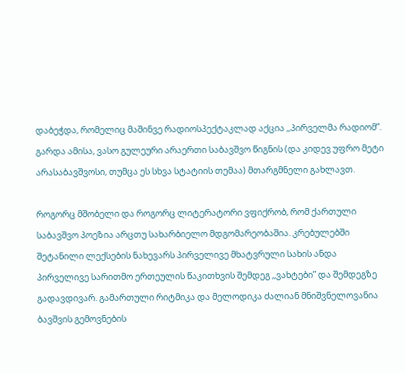დაბეჭდა, რომელიც მაშინვე რადიოსპექტაკლად აქცია ,,პირველმა რადიომ”. გარდა ამისა, ვასო გულეური არაერთი საბავშვო წიგნის (და კიდევ უფრო მეტი არასაბავშვოსი, თუმცა ეს სხვა სტატიის თემაა) მთარგმნელი გახლავთ.

როგორც მშობელი და როგორც ლიტერატორი ვფიქრობ, რომ ქართული საბავშვო პოეზია არცთუ სახარბიელო მდგომარეობაშია. კრებულებში შეტანილი ლექსების ნახევარს პირველივე მხატვრული სახის ანდა პირველივე სარითმო ერთეულის წაკითხვის შემდეგ ,,ვახტები” და შემდეგზე გადავდივარ. გამართული რიტმიკა და მელოდიკა ძალიან მნიშვნელოვანია ბავშვის გემოვნების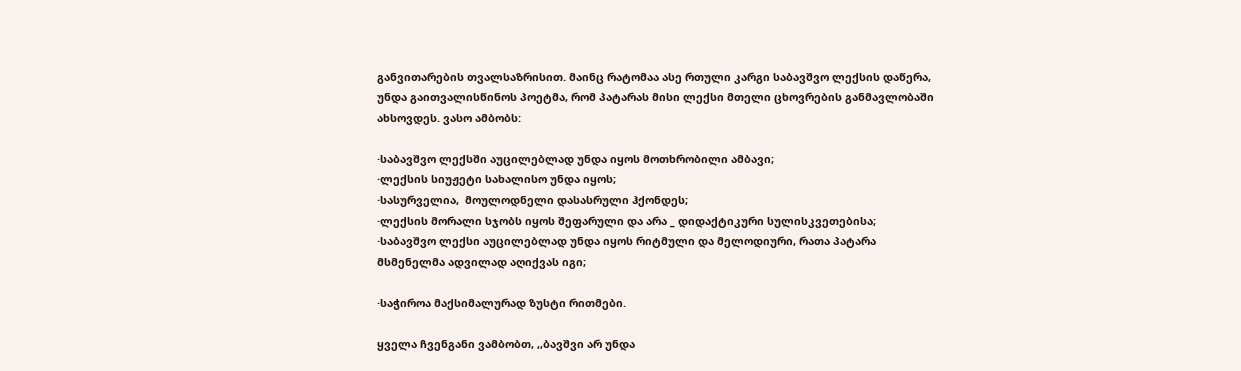განვითარების თვალსაზრისით. მაინც რატომაა ასე რთული კარგი საბავშვო ლექსის დაწერა, უნდა გაითვალისწინოს პოეტმა, რომ პატარას მისი ლექსი მთელი ცხოვრების განმავლობაში ახსოვდეს. ვასო ამბობს:

·საბავშვო ლექსში აუცილებლად უნდა იყოს მოთხრობილი ამბავი;
·ლექსის სიუჟეტი სახალისო უნდა იყოს;
·სასურველია,  მოულოდნელი დასასრული ჰქონდეს;
·ლექსის მორალი სჯობს იყოს შეფარული და არა _ დიდაქტიკური სულისკვეთებისა;
·საბავშვო ლექსი აუცილებლად უნდა იყოს რიტმული და მელოდიური, რათა პატარა მსმენელმა ადვილად აღიქვას იგი;

·საჭიროა მაქსიმალურად ზუსტი რითმები.

ყველა ჩვენგანი ვამბობთ, ,,ბავშვი არ უნდა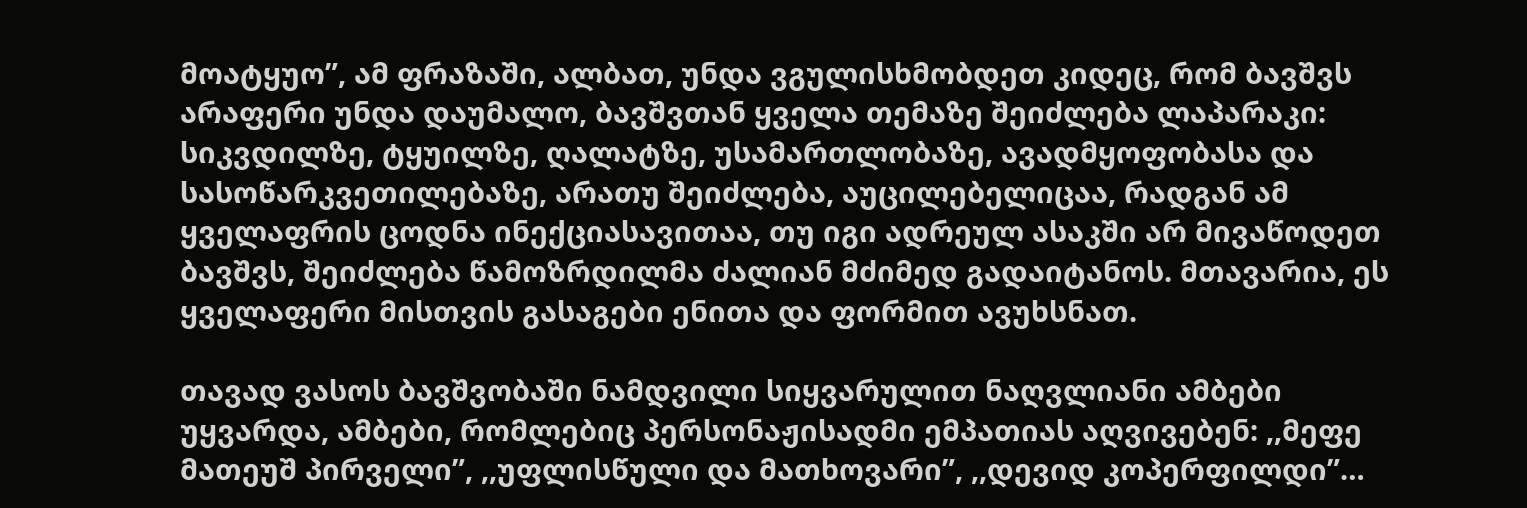მოატყუო”, ამ ფრაზაში, ალბათ, უნდა ვგულისხმობდეთ კიდეც, რომ ბავშვს არაფერი უნდა დაუმალო, ბავშვთან ყველა თემაზე შეიძლება ლაპარაკი: სიკვდილზე, ტყუილზე, ღალატზე, უსამართლობაზე, ავადმყოფობასა და სასოწარკვეთილებაზე, არათუ შეიძლება, აუცილებელიცაა, რადგან ამ ყველაფრის ცოდნა ინექციასავითაა, თუ იგი ადრეულ ასაკში არ მივაწოდეთ ბავშვს, შეიძლება წამოზრდილმა ძალიან მძიმედ გადაიტანოს. მთავარია, ეს ყველაფერი მისთვის გასაგები ენითა და ფორმით ავუხსნათ.

თავად ვასოს ბავშვობაში ნამდვილი სიყვარულით ნაღვლიანი ამბები უყვარდა, ამბები, რომლებიც პერსონაჟისადმი ემპათიას აღვივებენ: ,,მეფე მათეუშ პირველი”, ,,უფლისწული და მათხოვარი”, ,,დევიდ კოპერფილდი”…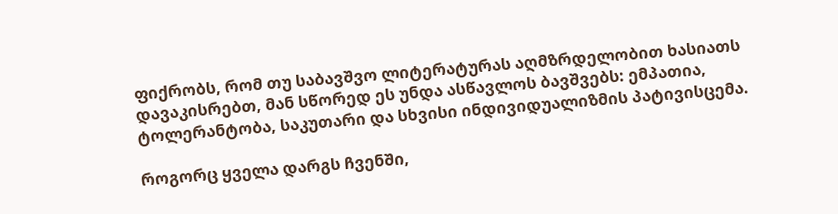ფიქრობს, რომ თუ საბავშვო ლიტერატურას აღმზრდელობით ხასიათს დავაკისრებთ, მან სწორედ ეს უნდა ასწავლოს ბავშვებს: ემპათია, ტოლერანტობა, საკუთარი და სხვისი ინდივიდუალიზმის პატივისცემა.

როგორც ყველა დარგს ჩვენში,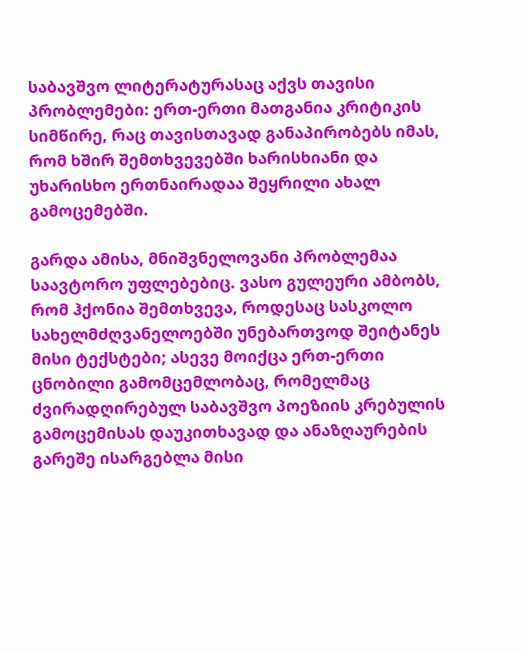საბავშვო ლიტერატურასაც აქვს თავისი პრობლემები: ერთ-ერთი მათგანია კრიტიკის სიმწირე, რაც თავისთავად განაპირობებს იმას, რომ ხშირ შემთხვევებში ხარისხიანი და უხარისხო ერთნაირადაა შეყრილი ახალ გამოცემებში.

გარდა ამისა, მნიშვნელოვანი პრობლემაა საავტორო უფლებებიც. ვასო გულეური ამბობს, რომ ჰქონია შემთხვევა, როდესაც სასკოლო სახელმძღვანელოებში უნებართვოდ შეიტანეს მისი ტექსტები; ასევე მოიქცა ერთ-ერთი ცნობილი გამომცემლობაც, რომელმაც ძვირადღირებულ საბავშვო პოეზიის კრებულის გამოცემისას დაუკითხავად და ანაზღაურების გარეშე ისარგებლა მისი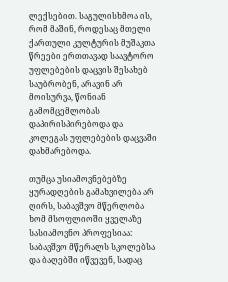ლექსებით. საგულისხმოა ის, რომ მაშინ, როდესაც მთელი ქართული კულტურის მუშაკთა წრეები ერთთავად საავტორო უფლებების დაცვის შესახებ საუბრობენ, არავინ არ მოისურვა, წონიან გამომცემლობას დაპირისპირებოდა და კოლეგას უფლებების დაცვაში დახმარებოდა.

თუმცა უსიამოვნებებზე ყურადღების გამახვილება არ ღირს, საბავშვო მწერლობა ხომ მსოფლიოში ყველაზე სასიამოვნო პროფესიაა: საბავშვო მწერალს სკოლებსა და ბაღებში იწვევენ, სადაც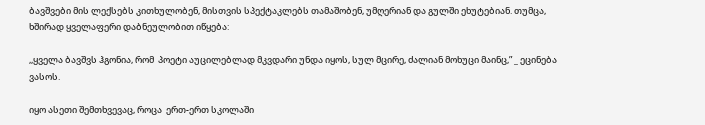ბავშვები მის ლექსებს კითხულობენ, მისთვის სპექტაკლებს თამაშობენ, უმღერიან და გულში ეხუტებიან. თუმცა, ხშირად ყველაფერი დაბნეულობით იწყება:

,,ყველა ბავშვს ჰგონია, რომ  პოეტი აუცილებლად მკვდარი უნდა იყოს, სულ მცირე, ძალიან მოხუცი მაინც,” _ ეცინება ვასოს.

იყო ასეთი შემთხვევაც, როცა  ერთ-ერთ სკოლაში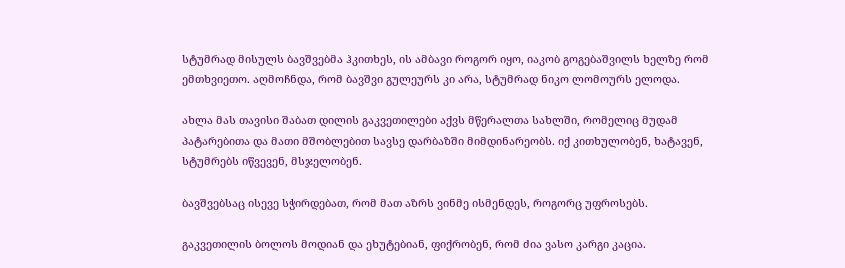სტუმრად მისულს ბავშვებმა ჰკითხეს, ის ამბავი როგორ იყო, იაკობ გოგებაშვილს ხელზე რომ ემთხვიეთო. აღმოჩნდა, რომ ბავშვი გულეურს კი არა, სტუმრად ნიკო ლომოურს ელოდა.

ახლა მას თავისი შაბათ დილის გაკვეთილები აქვს მწერალთა სახლში, რომელიც მუდამ პატარებითა და მათი მშობლებით სავსე დარბაზში მიმდინარეობს. იქ კითხულობენ, ხატავენ, სტუმრებს იწვევენ, მსჯელობენ.

ბავშვებსაც ისევე სჭირდებათ, რომ მათ აზრს ვინმე ისმენდეს, როგორც უფროსებს.

გაკვეთილის ბოლოს მოდიან და ეხუტებიან, ფიქრობენ, რომ ძია ვასო კარგი კაცია.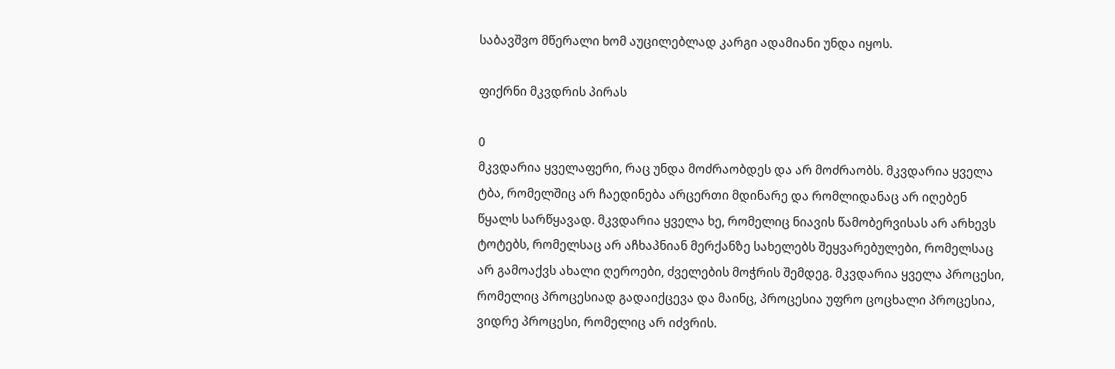საბავშვო მწერალი ხომ აუცილებლად კარგი ადამიანი უნდა იყოს.

ფიქრნი მკვდრის პირას

0
მკვდარია ყველაფერი, რაც უნდა მოძრაობდეს და არ მოძრაობს. მკვდარია ყველა ტბა, რომელშიც არ ჩაედინება არცერთი მდინარე და რომლიდანაც არ იღებენ წყალს სარწყავად. მკვდარია ყველა ხე, რომელიც ნიავის წამობერვისას არ არხევს ტოტებს, რომელსაც არ აჩხაპნიან მერქანზე სახელებს შეყვარებულები, რომელსაც არ გამოაქვს ახალი ღეროები, ძველების მოჭრის შემდეგ. მკვდარია ყველა პროცესი, რომელიც პროცესიად გადაიქცევა და მაინც, პროცესია უფრო ცოცხალი პროცესია, ვიდრე პროცესი, რომელიც არ იძვრის.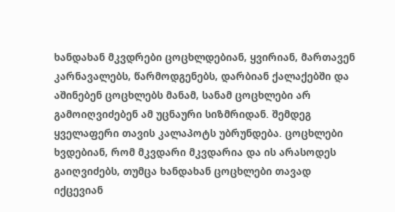ხანდახან მკვდრები ცოცხლდებიან, ყვირიან, მართავენ კარნავალებს, წარმოდგენებს, დარბიან ქალაქებში და აშინებენ ცოცხლებს მანამ, სანამ ცოცხლები არ გამოიღვიძებენ ამ უცნაური სიზმრიდან. შემდეგ ყველაფერი თავის კალაპოტს უბრუნდება. ცოცხლები ხვდებიან, რომ მკვდარი მკვდარია და ის არასოდეს გაიღვიძებს, თუმცა ხანდახან ცოცხლები თავად იქცევიან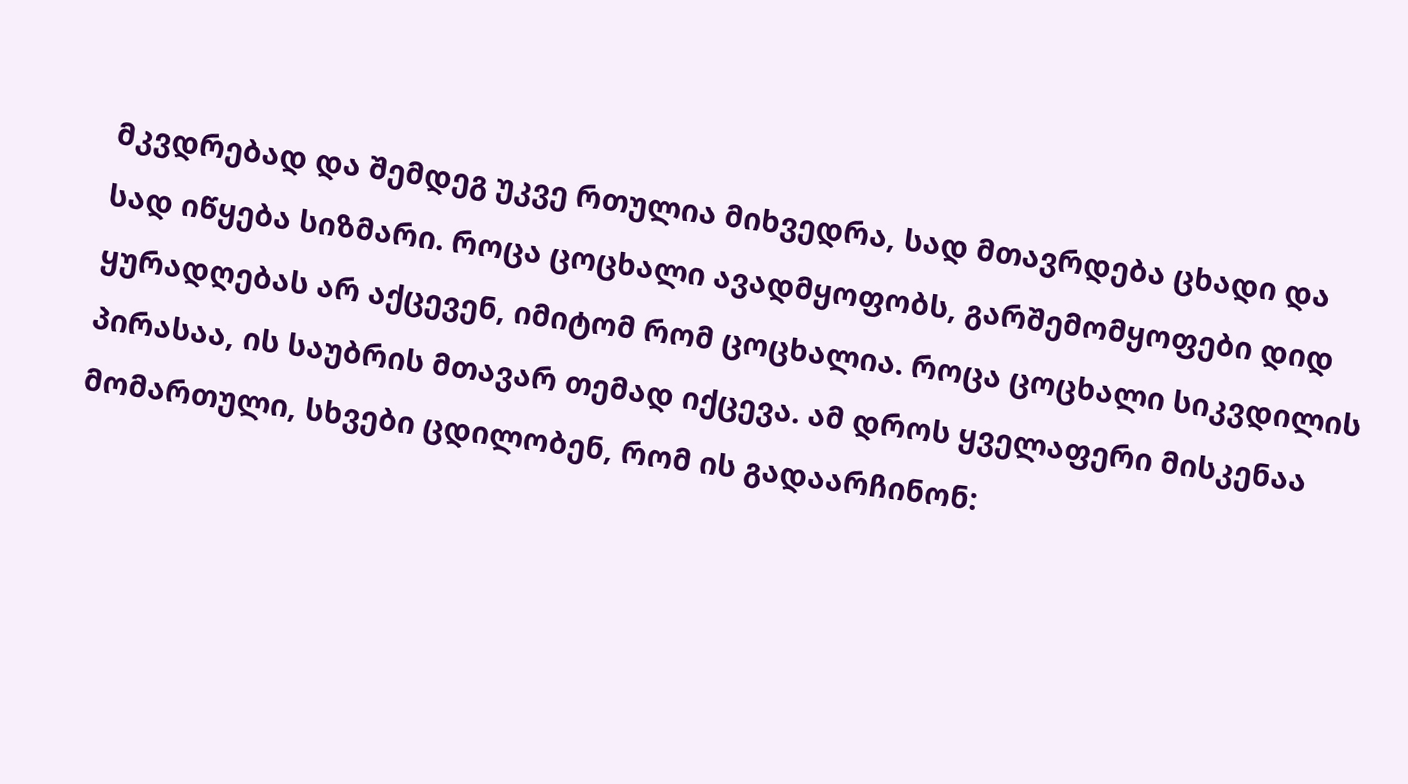მკვდრებად და შემდეგ უკვე რთულია მიხვედრა, სად მთავრდება ცხადი და სად იწყება სიზმარი. როცა ცოცხალი ავადმყოფობს, გარშემომყოფები დიდ ყურადღებას არ აქცევენ, იმიტომ რომ ცოცხალია. როცა ცოცხალი სიკვდილის პირასაა, ის საუბრის მთავარ თემად იქცევა. ამ დროს ყველაფერი მისკენაა მომართული, სხვები ცდილობენ, რომ ის გადაარჩინონ: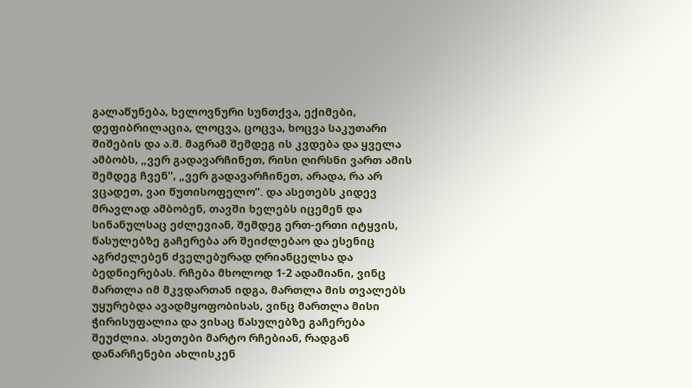გალაწუნება, ხელოვნური სუნთქვა, ექიმები, დეფიბრილაცია, ლოცვა, ცოცვა, ხოცვა საკუთარი შიშების და ა.შ. მაგრამ შემდეგ ის კვდება და ყველა ამბობს, „ვერ გადავარჩინეთ, რისი ღირსნი ვართ ამის შემდეგ ჩვენ”, „ვერ გადავარჩინეთ, არადა, რა არ ვცადეთ, ვაი წუთისოფელო”. და ასეთებს კიდევ მრავლად ამბობენ, თავში ხელებს იცემენ და სინანულსაც ეძლევიან, შემდეგ ერთ-ერთი იტყვის, წასულებზე გაჩერება არ შეიძლებაო და ესენიც აგრძელებენ ძველებურად ღრიანცელსა და ბედნიერებას. რჩება მხოლოდ 1-2 ადამიანი, ვინც მართლა იმ მკვდართან იდგა, მართლა მის თვალებს უყურებდა ავადმყოფობისას, ვინც მართლა მისი ჭირისუფალია და ვისაც წასულებზე გაჩერება შეუძლია. ასეთები მარტო რჩებიან, რადგან დანარჩენები ახლისკენ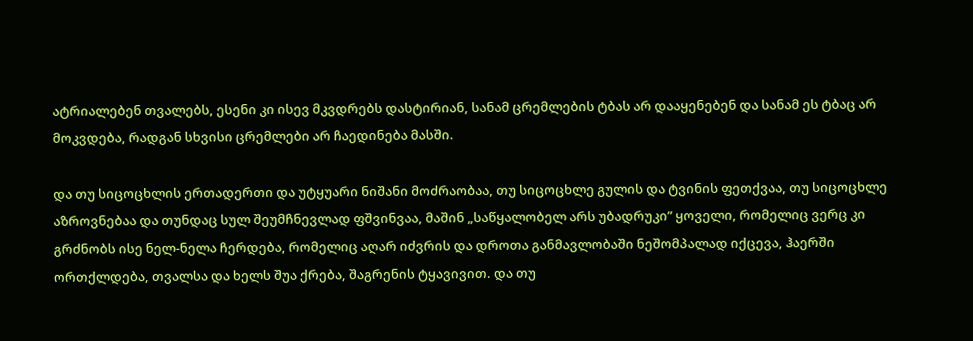ატრიალებენ თვალებს, ესენი კი ისევ მკვდრებს დასტირიან, სანამ ცრემლების ტბას არ დააყენებენ და სანამ ეს ტბაც არ მოკვდება, რადგან სხვისი ცრემლები არ ჩაედინება მასში.

და თუ სიცოცხლის ერთადერთი და უტყუარი ნიშანი მოძრაობაა, თუ სიცოცხლე გულის და ტვინის ფეთქვაა, თუ სიცოცხლე აზროვნებაა და თუნდაც სულ შეუმჩნევლად ფშვინვაა, მაშინ „საწყალობელ არს უბადრუკი” ყოველი, რომელიც ვერც კი გრძნობს ისე ნელ-ნელა ჩერდება, რომელიც აღარ იძვრის და დროთა განმავლობაში ნეშომპალად იქცევა, ჰაერში ორთქლდება, თვალსა და ხელს შუა ქრება, შაგრენის ტყავივით. და თუ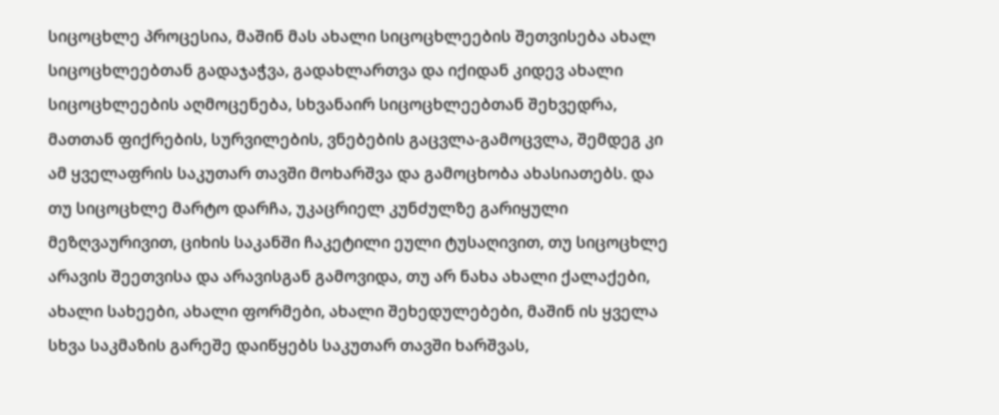სიცოცხლე პროცესია, მაშინ მას ახალი სიცოცხლეების შეთვისება ახალ სიცოცხლეებთან გადაჯაჭვა, გადახლართვა და იქიდან კიდევ ახალი სიცოცხლეების აღმოცენება, სხვანაირ სიცოცხლეებთან შეხვედრა, მათთან ფიქრების, სურვილების, ვნებების გაცვლა-გამოცვლა, შემდეგ კი ამ ყველაფრის საკუთარ თავში მოხარშვა და გამოცხობა ახასიათებს. და თუ სიცოცხლე მარტო დარჩა, უკაცრიელ კუნძულზე გარიყული მეზღვაურივით, ციხის საკანში ჩაკეტილი ეული ტუსაღივით, თუ სიცოცხლე არავის შეეთვისა და არავისგან გამოვიდა, თუ არ ნახა ახალი ქალაქები, ახალი სახეები, ახალი ფორმები, ახალი შეხედულებები, მაშინ ის ყველა სხვა საკმაზის გარეშე დაიწყებს საკუთარ თავში ხარშვას,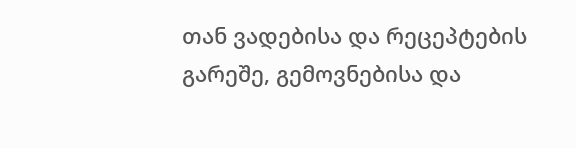თან ვადებისა და რეცეპტების გარეშე, გემოვნებისა და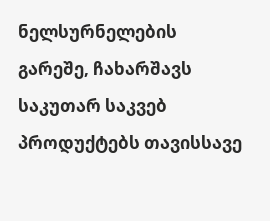ნელსურნელების გარეშე, ჩახარშავს საკუთარ საკვებ პროდუქტებს თავისსავე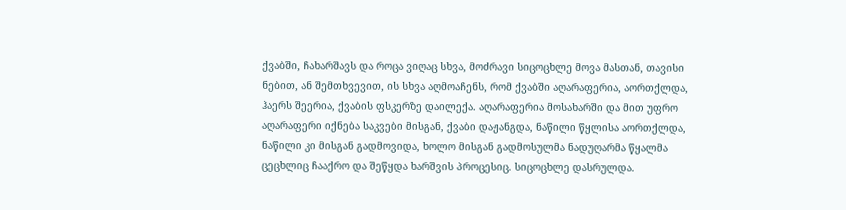ქვაბში, ჩახარშავს და როცა ვიღაც სხვა, მოძრავი სიცოცხლე მოვა მასთან, თავისი ნებით, ან შემთხვევით, ის სხვა აღმოაჩენს, რომ ქვაბში აღარაფერია, აორთქლდა, ჰაერს შეერია, ქვაბის ფსკერზე დაილექა. აღარაფერია მოსახარში და მით უფრო აღარაფერი იქნება საკვები მისგან, ქვაბი დაჟანგდა, ნაწილი წყლისა აორთქლდა, ნაწილი კი მისგან გადმოვიდა, ხოლო მისგან გადმოსულმა ნადუღარმა წყალმა ცეცხლიც ჩააქრო და შეწყდა ხარშვის პროცესიც. სიცოცხლე დასრულდა.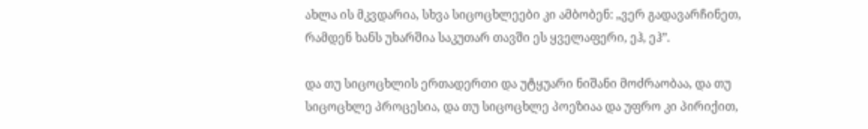ახლა ის მკვდარია, სხვა სიცოცხლეები კი ამბობენ: „ვერ გადავარჩინეთ, რამდენ ხანს უხარშია საკუთარ თავში ეს ყველაფერი, ეჰ, ეჰ”.

და თუ სიცოცხლის ერთადერთი და უტყუარი ნიშანი მოძრაობაა, და თუ სიცოცხლე პროცესია, და თუ სიცოცხლე პოეზიაა და უფრო კი პირიქით,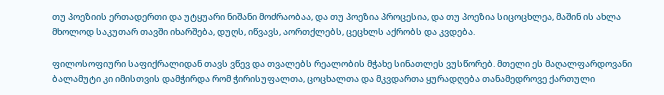თუ პოეზიის ერთადერთი და უტყუარი ნიშანი მოძრაობაა, და თუ პოეზია პროცესია, და თუ პოეზია სიცოცხლეა, მაშინ ის ახლა მხოლოდ საკუთარ თავში იხარშება, დუღს, იწვავს, აორთქლებს, ცეცხლს აქრობს და კვდება.

ფილოსოფიური საფიქრალიდან თავს ვწევ და თვალებს რეალობის მჭახე სინათლეს ვუსწორებ. მთელი ეს მაღალფარდოვანი ბალამუტი კი იმისთვის დამჭირდა რომ ჭირისუფალთა, ცოცხალთა და მკვდართა ყურადღება თანამედროვე ქართული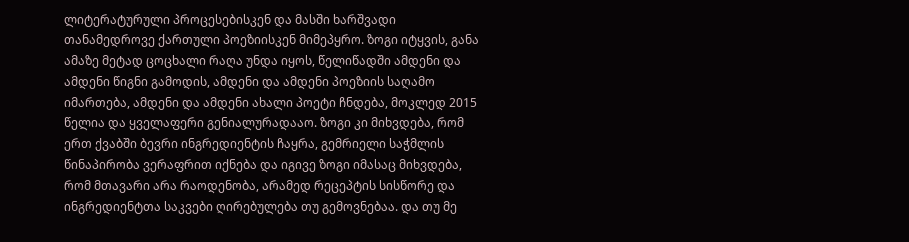ლიტერატურული პროცესებისკენ და მასში ხარშვადი თანამედროვე ქართული პოეზიისკენ მიმეპყრო. ზოგი იტყვის, განა ამაზე მეტად ცოცხალი რაღა უნდა იყოს, წელიწადში ამდენი და ამდენი წიგნი გამოდის, ამდენი და ამდენი პოეზიის საღამო იმართება, ამდენი და ამდენი ახალი პოეტი ჩნდება, მოკლედ 2015 წელია და ყველაფერი გენიალურადააო. ზოგი კი მიხვდება, რომ ერთ ქვაბში ბევრი ინგრედიენტის ჩაყრა, გემრიელი საჭმლის წინაპირობა ვერაფრით იქნება და იგივე ზოგი იმასაც მიხვდება, რომ მთავარი არა რაოდენობა, არამედ რეცეპტის სისწორე და ინგრედიენტთა საკვები ღირებულება თუ გემოვნებაა. და თუ მე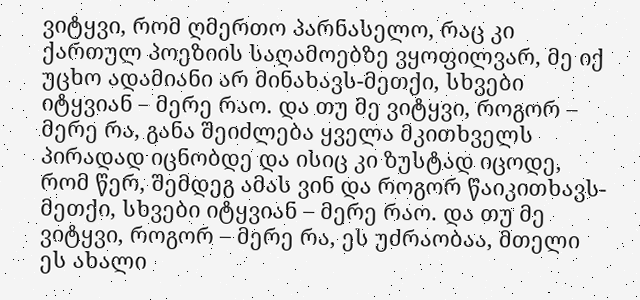ვიტყვი, რომ ღმერთო პარნასელო, რაც კი ქართულ პოეზიის საღამოებზე ვყოფილვარ, მე იქ უცხო ადამიანი არ მინახავს-მეთქი, სხვები იტყვიან – მერე რაო. და თუ მე ვიტყვი, როგორ – მერე რა, განა შეიძლება ყველა მკითხველს პირადად იცნობდე და ისიც კი ზუსტად იცოდე, რომ წერ, შემდეგ ამას ვინ და როგორ წაიკითხავს-მეთქი, სხვები იტყვიან – მერე რაო. და თუ მე ვიტყვი, როგორ – მერე რა, ეს უძრაობაა, მთელი ეს ახალი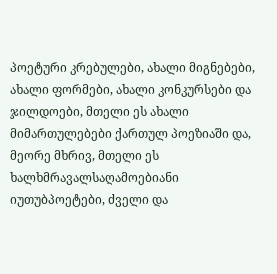პოეტური კრებულები, ახალი მიგნებები, ახალი ფორმები, ახალი კონკურსები და ჯილდოები, მთელი ეს ახალი მიმართულებები ქართულ პოეზიაში და, მეორე მხრივ, მთელი ეს ხალხმრავალსაღამოებიანი იუთუბპოეტები, ძველი და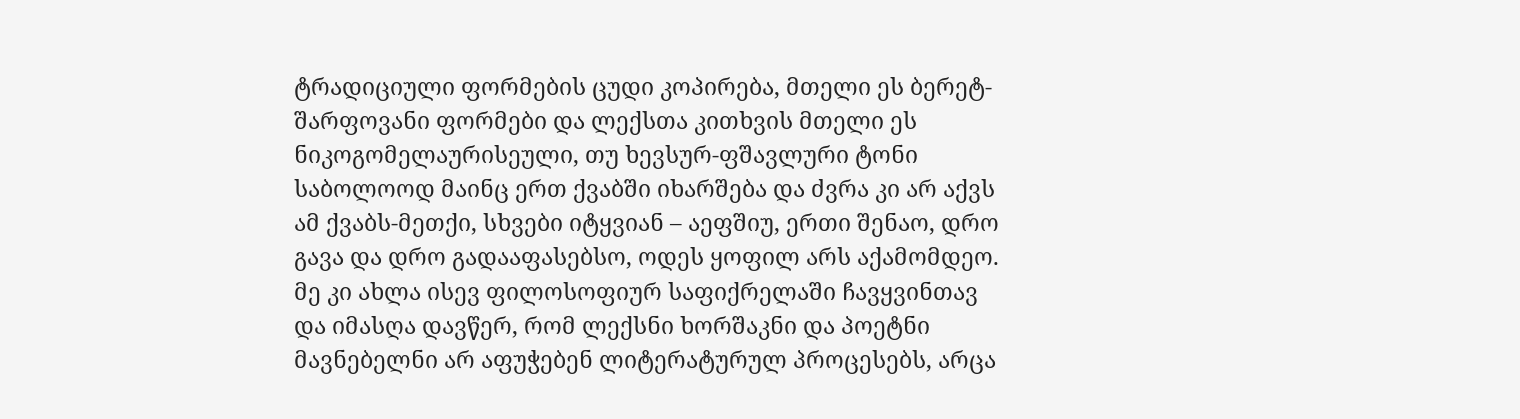ტრადიციული ფორმების ცუდი კოპირება, მთელი ეს ბერეტ-შარფოვანი ფორმები და ლექსთა კითხვის მთელი ეს ნიკოგომელაურისეული, თუ ხევსურ-ფშავლური ტონი საბოლოოდ მაინც ერთ ქვაბში იხარშება და ძვრა კი არ აქვს ამ ქვაბს-მეთქი, სხვები იტყვიან – აეფშიუ, ერთი შენაო, დრო გავა და დრო გადააფასებსო, ოდეს ყოფილ არს აქამომდეო. მე კი ახლა ისევ ფილოსოფიურ საფიქრელაში ჩავყვინთავ და იმასღა დავწერ, რომ ლექსნი ხორშაკნი და პოეტნი მავნებელნი არ აფუჭებენ ლიტერატურულ პროცესებს, არცა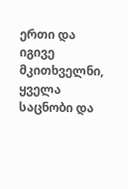ერთი და იგივე მკითხველნი, ყველა საცნობი და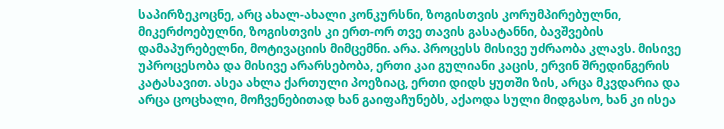საპირზეკოცნე, არც ახალ-ახალი კონკურსნი, ზოგისთვის კორუმპირებულნი, მიკერძოებულნი, ზოგისთვის კი ერთ-ორ თვე თავის გასატანნი, ბავშვების დამაპურებელნი, მოტივაციის მიმცემნი. არა. პროცესს მისივე უძრაობა კლავს. მისივე უპროცესობა და მისივე არარსებობა, ერთი კაი გულიანი კაცის, ერვინ შრედინგერის კატასავით. ასეა ახლა ქართული პოეზიაც, ერთი დიდს ყუთში ზის, არცა მკვდარია და არცა ცოცხალი, მოჩვენებითად ხან გაიფაჩუნებს, აქაოდა სული მიდგასო, ხან კი ისეა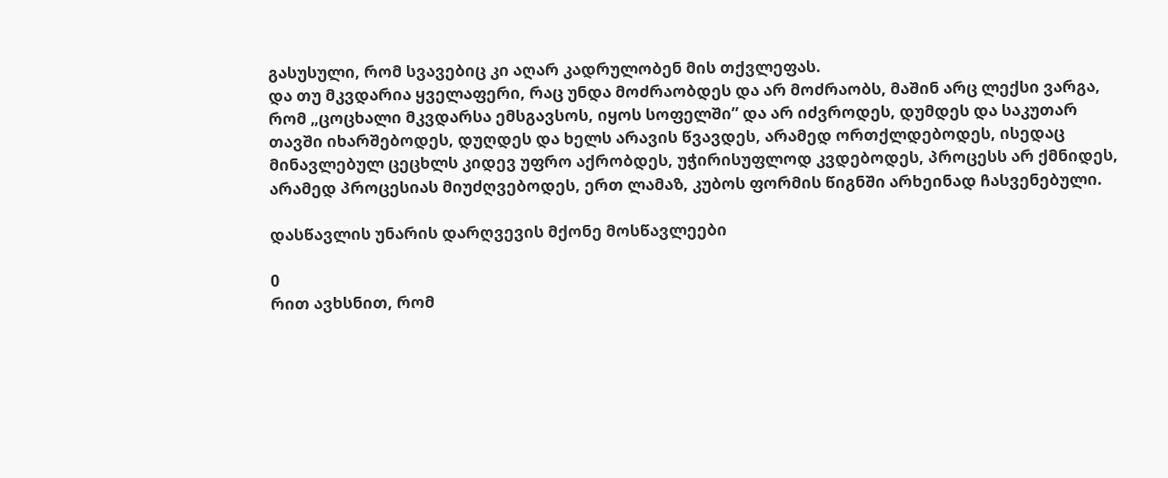გასუსული, რომ სვავებიც კი აღარ კადრულობენ მის თქვლეფას.
და თუ მკვდარია ყველაფერი, რაც უნდა მოძრაობდეს და არ მოძრაობს, მაშინ არც ლექსი ვარგა, რომ „ცოცხალი მკვდარსა ემსგავსოს, იყოს სოფელში” და არ იძვროდეს, დუმდეს და საკუთარ თავში იხარშებოდეს, დუღდეს და ხელს არავის წვავდეს, არამედ ორთქლდებოდეს, ისედაც მინავლებულ ცეცხლს კიდევ უფრო აქრობდეს, უჭირისუფლოდ კვდებოდეს, პროცესს არ ქმნიდეს, არამედ პროცესიას მიუძღვებოდეს, ერთ ლამაზ, კუბოს ფორმის წიგნში არხეინად ჩასვენებული.

დასწავლის უნარის დარღვევის მქონე მოსწავლეები

0
რით ავხსნით, რომ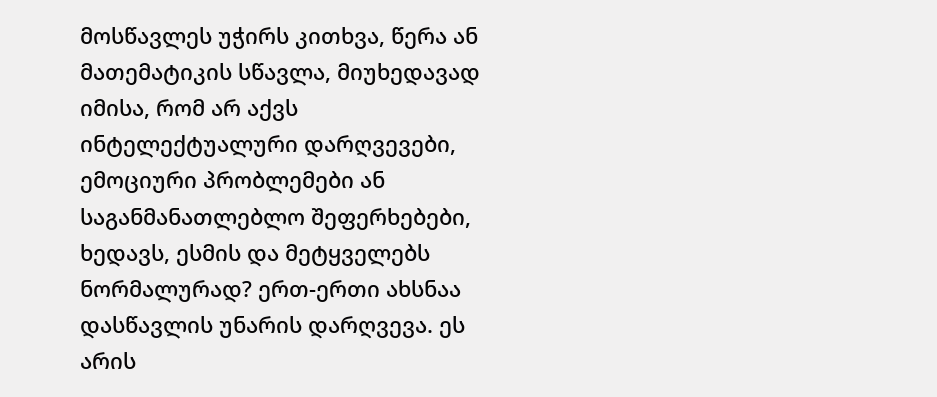მოსწავლეს უჭირს კითხვა, წერა ან მათემატიკის სწავლა, მიუხედავად იმისა, რომ არ აქვს ინტელექტუალური დარღვევები, ემოციური პრობლემები ან საგანმანათლებლო შეფერხებები, ხედავს, ესმის და მეტყველებს ნორმალურად? ერთ-ერთი ახსნაა დასწავლის უნარის დარღვევა. ეს არის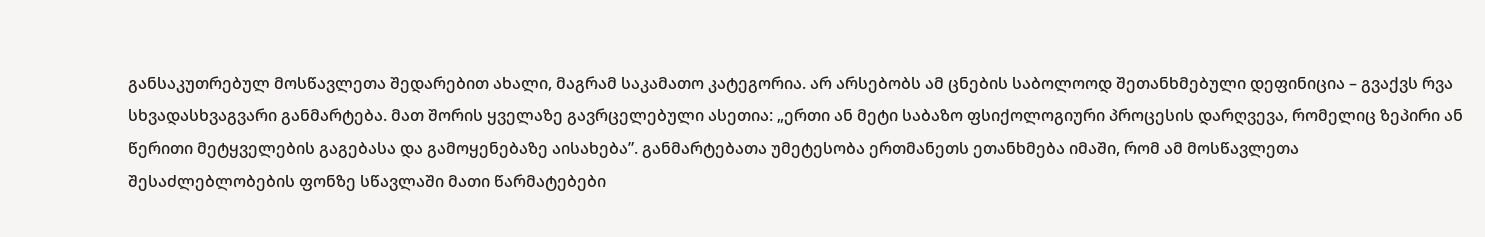განსაკუთრებულ მოსწავლეთა შედარებით ახალი, მაგრამ საკამათო კატეგორია. არ არსებობს ამ ცნების საბოლოოდ შეთანხმებული დეფინიცია – გვაქვს რვა სხვადასხვაგვარი განმარტება. მათ შორის ყველაზე გავრცელებული ასეთია: „ერთი ან მეტი საბაზო ფსიქოლოგიური პროცესის დარღვევა, რომელიც ზეპირი ან წერითი მეტყველების გაგებასა და გამოყენებაზე აისახება”. განმარტებათა უმეტესობა ერთმანეთს ეთანხმება იმაში, რომ ამ მოსწავლეთა შესაძლებლობების ფონზე სწავლაში მათი წარმატებები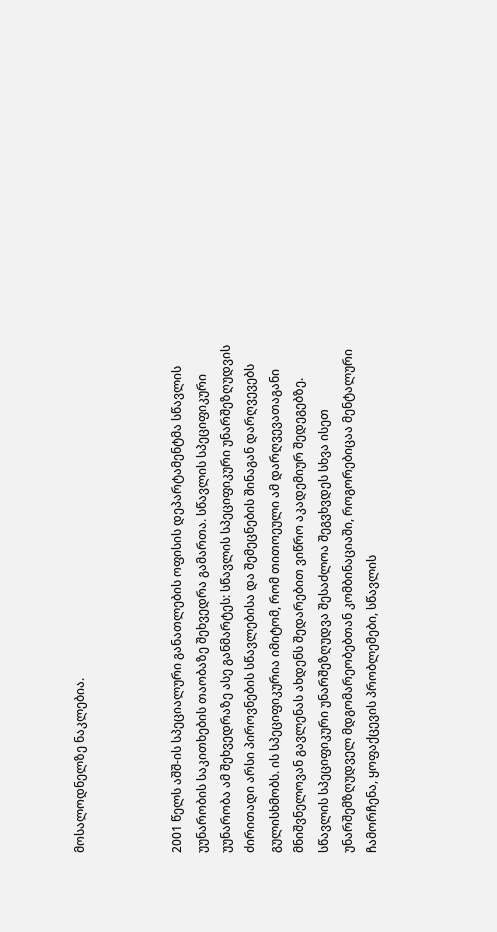მოსალოდნელზე ნაკლებია.



2001 წელს აშშ-ის სპეციალური განათლების ოფისის დეპარტამენტმა სწავლის უუნარობის საკითხების თაობაზე შეხვედრა გამართა. სწავლის სპეციფიკური უუნარობა ამ შეხვედრაზე ასე განმარტეს: სწავლის სპეციფიკური უნარშეზღუდვის ძირითადი არსი პიროვნების სწავლებისა და შემეცნების შინაგან დარღვევებს გულისხმობს. ის სპეციფიკურია იმიტომ, რომ თითოეული ამ დარღვევათაგანი მნიშვნელოვან გავლენას ახდენს შედარებით ვიწრო აკადემიურ შედეგებზე. სწავლის სპეციფიკური უნარშეზღუდვა შესაძლოა შეგვხვდეს სხვა ისეთ უნარშემზღუდველ მდგომარეობებთან კომბინაციაში, როგორებიცაა მენტალური ჩამორჩენა, ყოფაქცევის პრობლემები, სწავლის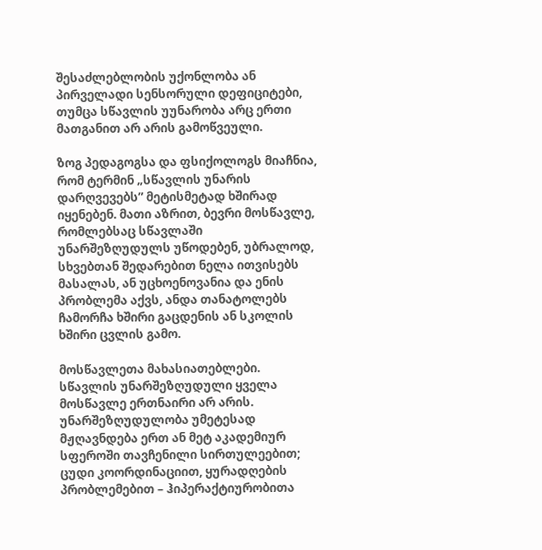შესაძლებლობის უქონლობა ან პირველადი სენსორული დეფიციტები, თუმცა სწავლის უუნარობა არც ერთი მათგანით არ არის გამოწვეული.

ზოგ პედაგოგსა და ფსიქოლოგს მიაჩნია, რომ ტერმინ „სწავლის უნარის დარღვევებს” მეტისმეტად ხშირად იყენებენ. მათი აზრით, ბევრი მოსწავლე, რომლებსაც სწავლაში უნარშეზღუდულს უწოდებენ, უბრალოდ, სხვებთან შედარებით ნელა ითვისებს მასალას, ან უცხოენოვანია და ენის პრობლემა აქვს, ანდა თანატოლებს ჩამორჩა ხშირი გაცდენის ან სკოლის ხშირი ცვლის გამო.

მოსწავლეთა მახასიათებლები. სწავლის უნარშეზღუდული ყველა მოსწავლე ერთნაირი არ არის. უნარშეზღუდულობა უმეტესად მჟღავნდება ერთ ან მეტ აკადემიურ სფეროში თავჩენილი სირთულეებით; ცუდი კოორდინაციით, ყურადღების პრობლემებით – ჰიპერაქტიურობითა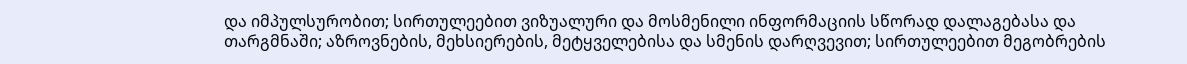და იმპულსურობით; სირთულეებით ვიზუალური და მოსმენილი ინფორმაციის სწორად დალაგებასა და თარგმნაში; აზროვნების, მეხსიერების, მეტყველებისა და სმენის დარღვევით; სირთულეებით მეგობრების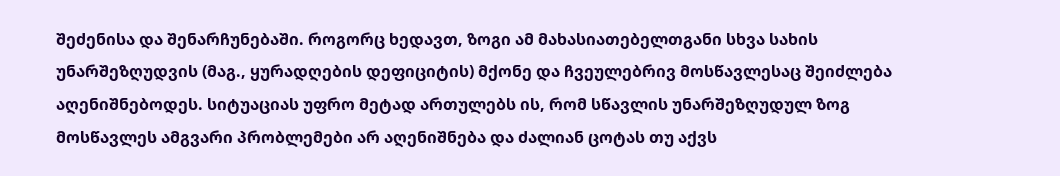შეძენისა და შენარჩუნებაში. როგორც ხედავთ, ზოგი ამ მახასიათებელთგანი სხვა სახის უნარშეზღუდვის (მაგ., ყურადღების დეფიციტის) მქონე და ჩვეულებრივ მოსწავლესაც შეიძლება აღენიშნებოდეს. სიტუაციას უფრო მეტად ართულებს ის, რომ სწავლის უნარშეზღუდულ ზოგ მოსწავლეს ამგვარი პრობლემები არ აღენიშნება და ძალიან ცოტას თუ აქვს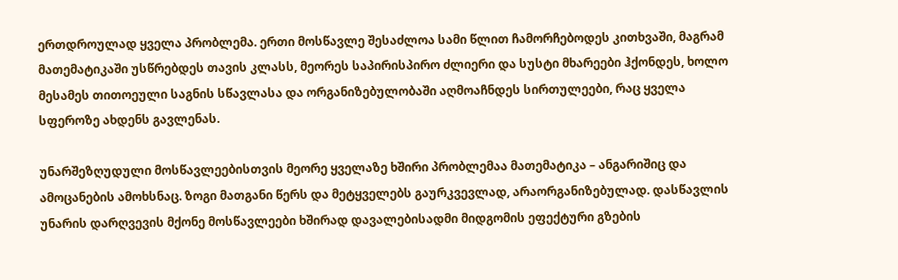ერთდროულად ყველა პრობლემა. ერთი მოსწავლე შესაძლოა სამი წლით ჩამორჩებოდეს კითხვაში, მაგრამ მათემატიკაში უსწრებდეს თავის კლასს, მეორეს საპირისპირო ძლიერი და სუსტი მხარეები ჰქონდეს, ხოლო მესამეს თითოეული საგნის სწავლასა და ორგანიზებულობაში აღმოაჩნდეს სირთულეები, რაც ყველა სფეროზე ახდენს გავლენას.

უნარშეზღუდული მოსწავლეებისთვის მეორე ყველაზე ხშირი პრობლემაა მათემატიკა – ანგარიშიც და ამოცანების ამოხსნაც. ზოგი მათგანი წერს და მეტყველებს გაურკვევლად, არაორგანიზებულად. დასწავლის უნარის დარღვევის მქონე მოსწავლეები ხშირად დავალებისადმი მიდგომის ეფექტური გზების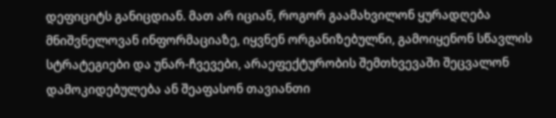დეფიციტს განიცდიან. მათ არ იციან, როგორ გაამახვილონ ყურადღება მნიშვნელოვან ინფორმაციაზე, იყვნენ ორგანიზებულნი, გამოიყენონ სწავლის სტრატეგიები და უნარ-ჩვევები, არაეფექტურობის შემთხვევაში შეცვალონ დამოკიდებულება ან შეაფასონ თავიანთი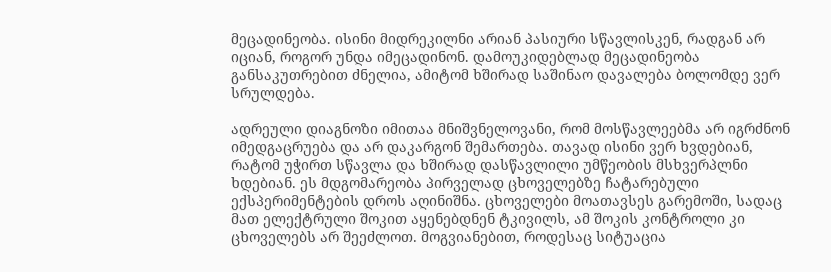მეცადინეობა. ისინი მიდრეკილნი არიან პასიური სწავლისკენ, რადგან არ იციან, როგორ უნდა იმეცადინონ. დამოუკიდებლად მეცადინეობა განსაკუთრებით ძნელია, ამიტომ ხშირად საშინაო დავალება ბოლომდე ვერ სრულდება.

ადრეული დიაგნოზი იმითაა მნიშვნელოვანი, რომ მოსწავლეებმა არ იგრძნონ იმედგაცრუება და არ დაკარგონ შემართება. თავად ისინი ვერ ხვდებიან, რატომ უჭირთ სწავლა და ხშირად დასწავლილი უმწეობის მსხვერპლნი ხდებიან. ეს მდგომარეობა პირველად ცხოველებზე ჩატარებული ექსპერიმენტების დროს აღინიშნა. ცხოველები მოათავსეს გარემოში, სადაც მათ ელექტრული შოკით აყენებდნენ ტკივილს, ამ შოკის კონტროლი კი ცხოველებს არ შეეძლოთ. მოგვიანებით, როდესაც სიტუაცია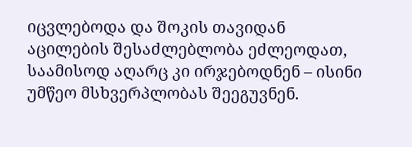იცვლებოდა და შოკის თავიდან აცილების შესაძლებლობა ეძლეოდათ, საამისოდ აღარც კი ირჯებოდნენ – ისინი უმწეო მსხვერპლობას შეეგუვნენ.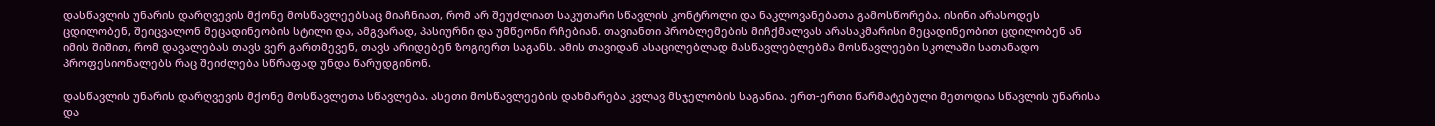დასწავლის უნარის დარღვევის მქონე მოსწავლეებსაც მიაჩნიათ, რომ არ შეუძლიათ საკუთარი სწავლის კონტროლი და ნაკლოვანებათა გამოსწორება. ისინი არასოდეს ცდილობენ, შეიცვალონ მეცადინეობის სტილი და, ამგვარად, პასიურნი და უმწეონი რჩებიან. თავიანთი პრობლემების მიჩქმალვას არასაკმარისი მეცადინეობით ცდილობენ ან იმის შიშით, რომ დავალებას თავს ვერ გართმევენ, თავს არიდებენ ზოგიერთ საგანს. ამის თავიდან ასაცილებლად მასწავლებლებმა მოსწავლეები სკოლაში სათანადო პროფესიონალებს რაც შეიძლება სწრაფად უნდა წარუდგინონ.

დასწავლის უნარის დარღვევის მქონე მოსწავლეთა სწავლება. ასეთი მოსწავლეების დახმარება კვლავ მსჯელობის საგანია. ერთ-ერთი წარმატებული მეთოდია სწავლის უნარისა და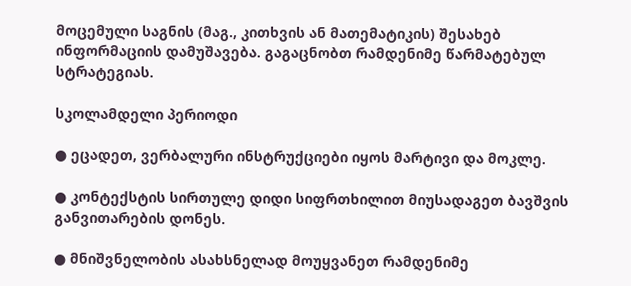მოცემული საგნის (მაგ., კითხვის ან მათემატიკის) შესახებ ინფორმაციის დამუშავება. გაგაცნობთ რამდენიმე წარმატებულ სტრატეგიას.

სკოლამდელი პერიოდი

● ეცადეთ, ვერბალური ინსტრუქციები იყოს მარტივი და მოკლე.

● კონტექსტის სირთულე დიდი სიფრთხილით მიუსადაგეთ ბავშვის განვითარების დონეს.

● მნიშვნელობის ასახსნელად მოუყვანეთ რამდენიმე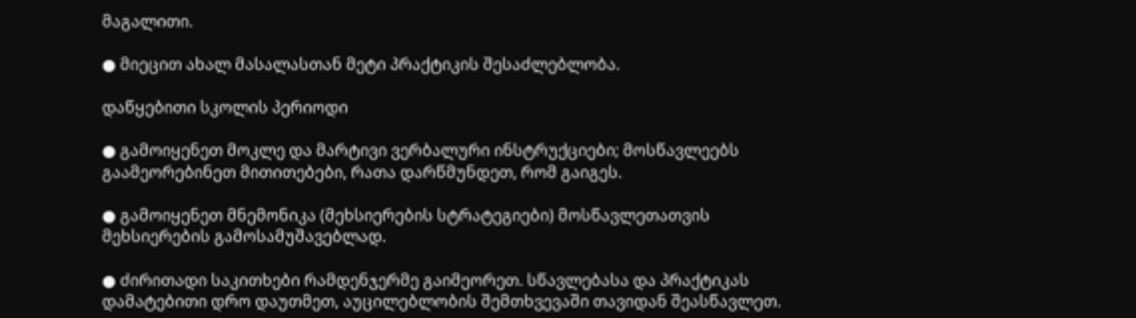მაგალითი.

● მიეცით ახალ მასალასთან მეტი პრაქტიკის შესაძლებლობა.

დაწყებითი სკოლის პერიოდი

● გამოიყენეთ მოკლე და მარტივი ვერბალური ინსტრუქციები; მოსწავლეებს გაამეორებინეთ მითითებები, რათა დარწმუნდეთ, რომ გაიგეს.

● გამოიყენეთ მნემონიკა (მეხსიერების სტრატეგიები) მოსწავლეთათვის მეხსიერების გამოსამუშავებლად.

● ძირითადი საკითხები რამდენჯერმე გაიმეორეთ. სწავლებასა და პრაქტიკას დამატებითი დრო დაუთმეთ, აუცილებლობის შემთხვევაში თავიდან შეასწავლეთ.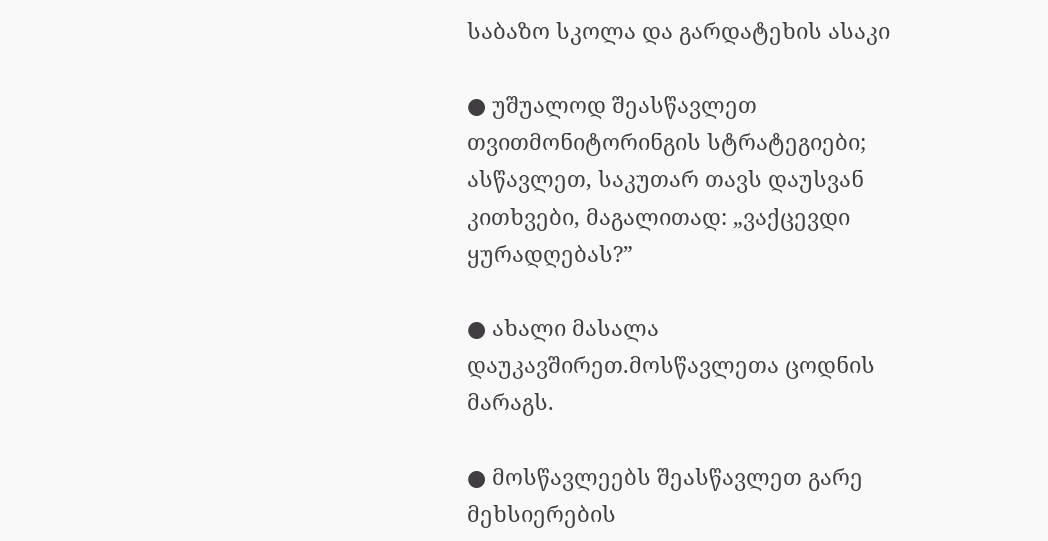საბაზო სკოლა და გარდატეხის ასაკი

● უშუალოდ შეასწავლეთ თვითმონიტორინგის სტრატეგიები; ასწავლეთ, საკუთარ თავს დაუსვან კითხვები, მაგალითად: „ვაქცევდი ყურადღებას?”

● ახალი მასალა დაუკავშირეთ.მოსწავლეთა ცოდნის მარაგს.

● მოსწავლეებს შეასწავლეთ გარე მეხსიერების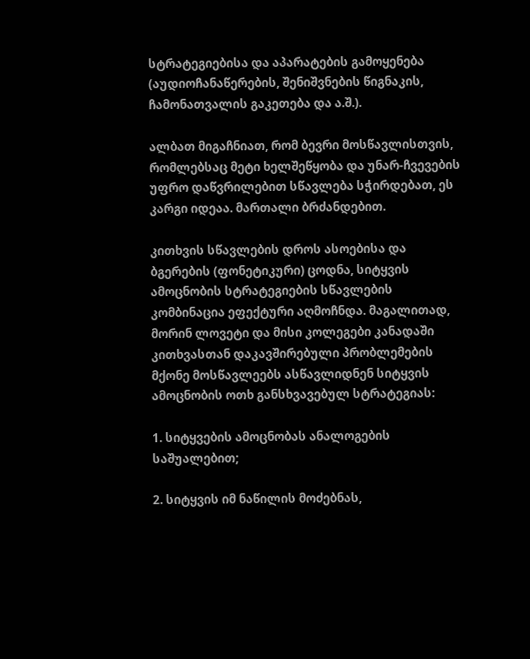სტრატეგიებისა და აპარატების გამოყენება (აუდიოჩანაწერების, შენიშვნების წიგნაკის, ჩამონათვალის გაკეთება და ა.შ.).

ალბათ მიგაჩნიათ, რომ ბევრი მოსწავლისთვის, რომლებსაც მეტი ხელშეწყობა და უნარ-ჩვევების უფრო დაწვრილებით სწავლება სჭირდებათ, ეს კარგი იდეაა. მართალი ბრძანდებით.

კითხვის სწავლების დროს ასოებისა და ბგერების (ფონეტიკური) ცოდნა, სიტყვის ამოცნობის სტრატეგიების სწავლების კომბინაცია ეფექტური აღმოჩნდა. მაგალითად, მორინ ლოვეტი და მისი კოლეგები კანადაში კითხვასთან დაკავშირებული პრობლემების მქონე მოსწავლეებს ასწავლიდნენ სიტყვის ამოცნობის ოთხ განსხვავებულ სტრატეგიას:

1. სიტყვების ამოცნობას ანალოგების საშუალებით;

2. სიტყვის იმ ნაწილის მოძებნას,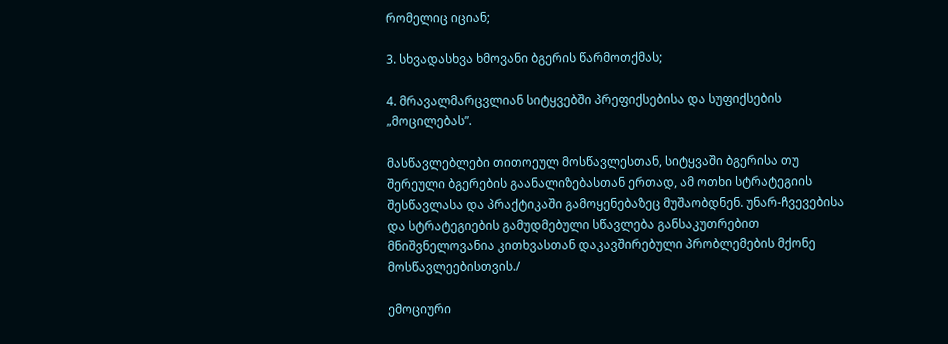რომელიც იციან;

3. სხვადასხვა ხმოვანი ბგერის წარმოთქმას;

4. მრავალმარცვლიან სიტყვებში პრეფიქსებისა და სუფიქსების „მოცილებას”.

მასწავლებლები თითოეულ მოსწავლესთან, სიტყვაში ბგერისა თუ შერეული ბგერების გაანალიზებასთან ერთად, ამ ოთხი სტრატეგიის შესწავლასა და პრაქტიკაში გამოყენებაზეც მუშაობდნენ. უნარ-ჩვევებისა და სტრატეგიების გამუდმებული სწავლება განსაკუთრებით მნიშვნელოვანია კითხვასთან დაკავშირებული პრობლემების მქონე მოსწავლეებისთვის./

ემოციური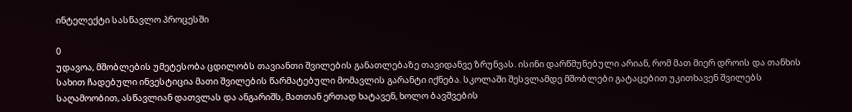ინტელექტი სასწავლო პროცესში

0
უდავოა, მშობლების უმეტესობა ცდილობს თავიანთი შვილების განათლებაზე თავიდანვე ზრუნვას. ისინი დარწმუნებული არიან, რომ მათ მიერ დროის და თანხის სახით ჩადებული ინვესტიცია მათი შვილების წარმატებული მომავლის გარანტი იქნება. სკოლაში შესვლამდე მშობლები გატაცებით უკითხავენ შვილებს საღამოობით, ასწავლიან დათვლას და ანგარიშს, მათთან ერთად ხატავენ, ხოლო ბავშვების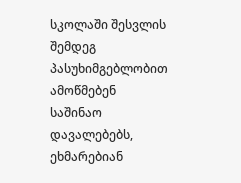სკოლაში შესვლის შემდეგ პასუხიმგებლობით ამოწმებენ საშინაო დავალებებს, ეხმარებიან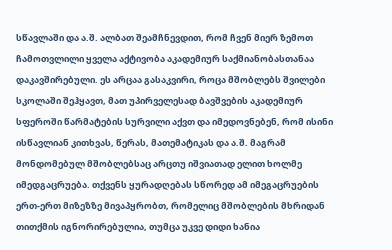სწავლაში და ა.შ. ალბათ შეამჩნევდით, რომ ჩვენ მიერ ზემოთ ჩამოთვლილი ყველა აქტივობა აკადემიურ საქმიანობასთანაა დაკავშირებული. ეს არცაა გასაკვირი, როცა მშობლებს შვილები სკოლაში შეჰყავთ, მათ უპირველესად ბავშვების აკადემიურ სფეროში წარმატების სურვილი აქვთ და იმედოვნებენ, რომ ისინი ისწავლიან კითხვას, წერას, მათემატიკას და ა.შ. მაგრამ მონდომებულ მშობლებსაც არცთუ იშვიათად ელით ხოლმე იმედგაცრუება. თქვენს ყურადღებას სწორედ ამ იმეგაცრუების ერთ-ერთ მიზეზზე მივაპყრობთ, რომელიც მშობლების მხრიდან თითქმის იგნორირებულია, თუმცა უკვე დიდი ხანია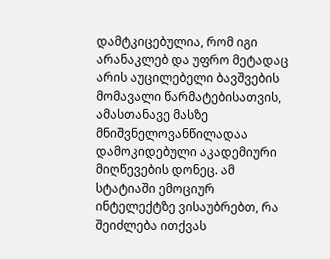დამტკიცებულია, რომ იგი არანაკლებ და უფრო მეტადაც არის აუცილებელი ბავშვების მომავალი წარმატებისათვის, ამასთანავე მასზე მნიშვნელოვანწილადაა დამოკიდებული აკადემიური მიღწევების დონეც. ამ სტატიაში ემოციურ ინტელექტზე ვისაუბრებთ, რა შეიძლება ითქვას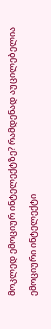მოკლედ ემოციურ ინტელექტზე? რამდენად აუცილებელია ემოციური ინტელექტი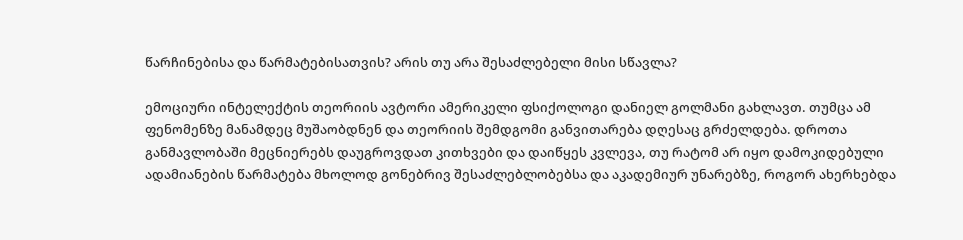წარჩინებისა და წარმატებისათვის? არის თუ არა შესაძლებელი მისი სწავლა?

ემოციური ინტელექტის თეორიის ავტორი ამერიკელი ფსიქოლოგი დანიელ გოლმანი გახლავთ. თუმცა ამ ფენომენზე მანამდეც მუშაობდნენ და თეორიის შემდგომი განვითარება დღესაც გრძელდება. დროთა განმავლობაში მეცნიერებს დაუგროვდათ კითხვები და დაიწყეს კვლევა, თუ რატომ არ იყო დამოკიდებული ადამიანების წარმატება მხოლოდ გონებრივ შესაძლებლობებსა და აკადემიურ უნარებზე, როგორ ახერხებდა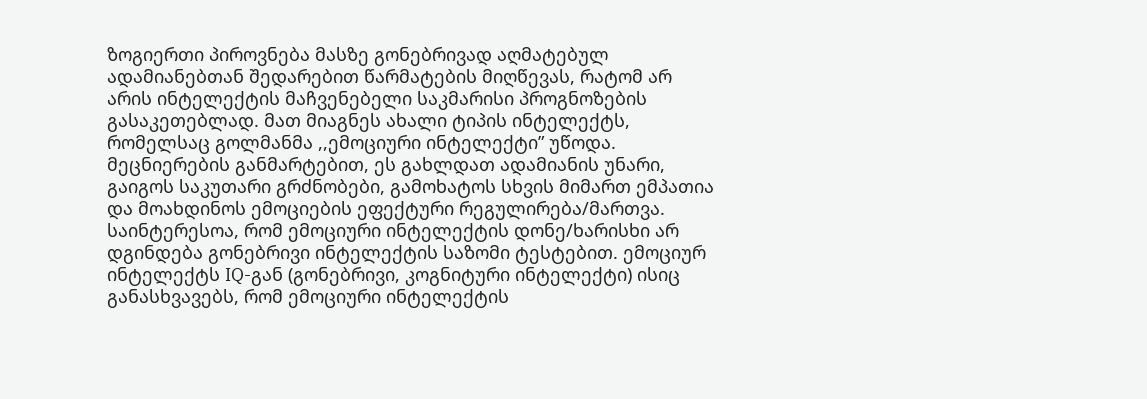ზოგიერთი პიროვნება მასზე გონებრივად აღმატებულ ადამიანებთან შედარებით წარმატების მიღწევას, რატომ არ არის ინტელექტის მაჩვენებელი საკმარისი პროგნოზების გასაკეთებლად. მათ მიაგნეს ახალი ტიპის ინტელექტს, რომელსაც გოლმანმა ,,ემოციური ინტელექტი” უწოდა. მეცნიერების განმარტებით, ეს გახლდათ ადამიანის უნარი, გაიგოს საკუთარი გრძნობები, გამოხატოს სხვის მიმართ ემპათია და მოახდინოს ემოციების ეფექტური რეგულირება/მართვა. საინტერესოა, რომ ემოციური ინტელექტის დონე/ხარისხი არ დგინდება გონებრივი ინტელექტის საზომი ტესტებით. ემოციურ ინტელექტს IQ-გან (გონებრივი, კოგნიტური ინტელექტი) ისიც განასხვავებს, რომ ემოციური ინტელექტის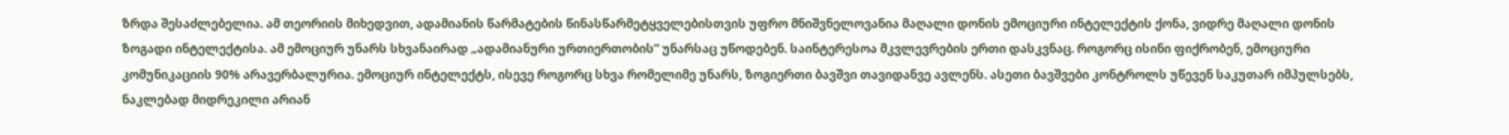ზრდა შესაძლებელია. ამ თეორიის მიხედვით, ადამიანის წარმატების წინასწარმეტყველებისთვის უფრო მნიშვნელოვანია მაღალი დონის ემოციური ინტელექტის ქონა, ვიდრე მაღალი დონის ზოგადი ინტელექტისა. ამ ემოციურ უნარს სხვანაირად „ადამიანური ურთიერთობის” უნარსაც უწოდებენ. საინტერესოა მკვლევრების ერთი დასკვნაც. როგორც ისინი ფიქრობენ, ემოციური კომუნიკაციის 90% არავერბალურია. ემოციურ ინტელექტს, ისევე როგორც სხვა რომელიმე უნარს, ზოგიერთი ბავშვი თავიდანვე ავლენს. ასეთი ბავშვები კონტროლს უწევენ საკუთარ იმპულსებს, ნაკლებად მიდრეკილი არიან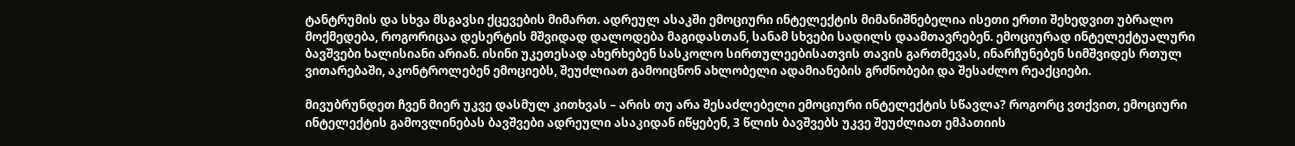ტანტრუმის და სხვა მსგავსი ქცევების მიმართ. ადრეულ ასაკში ემოციური ინტელექტის მიმანიშნებელია ისეთი ერთი შეხედვით უბრალო მოქმედება, როგორიცაა დესერტის მშვიდად დალოდება მაგიდასთან, სანამ სხვები სადილს დაამთავრებენ. ემოციურად ინტელექტუალური ბავშვები ხალისიანი არიან. ისინი უკეთესად ახერხებენ სასკოლო სირთულეებისათვის თავის გართმევას, ინარჩუნებენ სიმშვიდეს რთულ ვითარებაში, აკონტროლებენ ემოციებს, შეუძლიათ გამოიცნონ ახლობელი ადამიანების გრძნობები და შესაძლო რეაქციები.

მივუბრუნდეთ ჩვენ მიერ უკვე დასმულ კითხვას – არის თუ არა შესაძლებელი ემოციური ინტელექტის სწავლა? როგორც ვთქვით, ემოციური ინტელექტის გამოვლინებას ბავშვები ადრეული ასაკიდან იწყებენ, 3 წლის ბავშვებს უკვე შეუძლიათ ემპათიის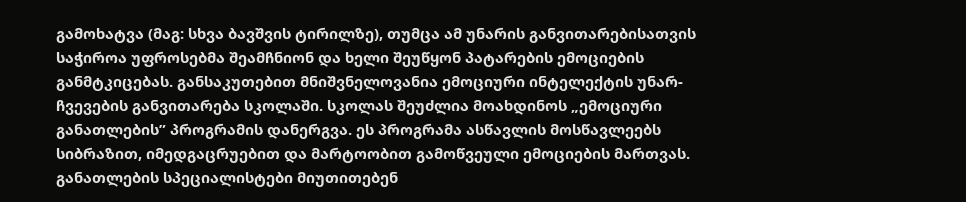გამოხატვა (მაგ: სხვა ბავშვის ტირილზე), თუმცა ამ უნარის განვითარებისათვის საჭიროა უფროსებმა შეამჩნიონ და ხელი შეუწყონ პატარების ემოციების განმტკიცებას. განსაკუთებით მნიშვნელოვანია ემოციური ინტელექტის უნარ-ჩვევების განვითარება სკოლაში. სკოლას შეუძლია მოახდინოს „ემოციური განათლების” პროგრამის დანერგვა. ეს პროგრამა ასწავლის მოსწავლეებს სიბრაზით, იმედგაცრუებით და მარტოობით გამოწვეული ემოციების მართვას. განათლების სპეციალისტები მიუთითებენ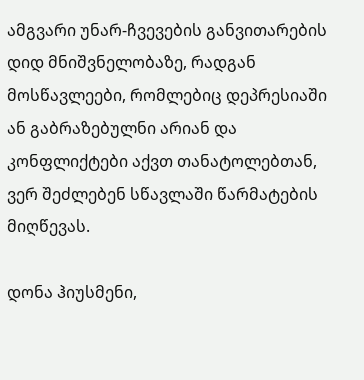ამგვარი უნარ-ჩვევების განვითარების დიდ მნიშვნელობაზე, რადგან მოსწავლეები, რომლებიც დეპრესიაში ან გაბრაზებულნი არიან და კონფლიქტები აქვთ თანატოლებთან, ვერ შეძლებენ სწავლაში წარმატების მიღწევას.

დონა ჰიუსმენი,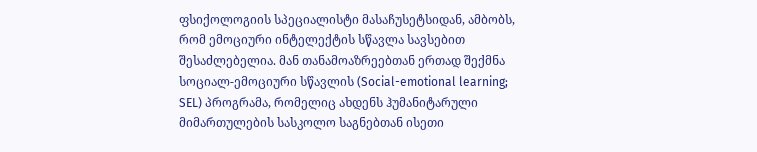ფსიქოლოგიის სპეციალისტი მასაჩუსეტსიდან, ამბობს, რომ ემოციური ინტელექტის სწავლა სავსებით შესაძლებელია. მან თანამოაზრეებთან ერთად შექმნა სოციალ-ემოციური სწავლის (Social-emotional learning; SEL) პროგრამა, რომელიც ახდენს ჰუმანიტარული მიმართულების სასკოლო საგნებთან ისეთი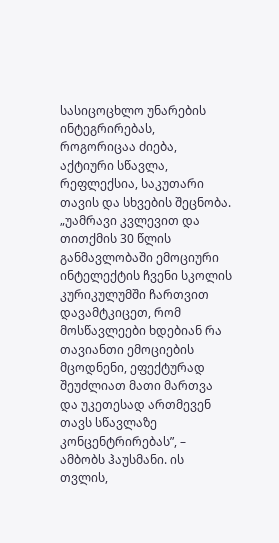სასიცოცხლო უნარების ინტეგრირებას, როგორიცაა ძიება, აქტიური სწავლა, რეფლექსია, საკუთარი თავის და სხვების შეცნობა. „უამრავი კვლევით და თითქმის 30 წლის განმავლობაში ემოციური ინტელექტის ჩვენი სკოლის კურიკულუმში ჩართვით დავამტკიცეთ, რომ მოსწავლეები ხდებიან რა თავიანთი ემოციების მცოდნენი, ეფექტურად შეუძლიათ მათი მართვა და უკეთესად ართმევენ თავს სწავლაზე კონცენტრირებას”, – ამბობს ჰაუსმანი. ის თვლის,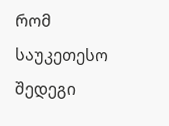რომ საუკეთესო შედეგი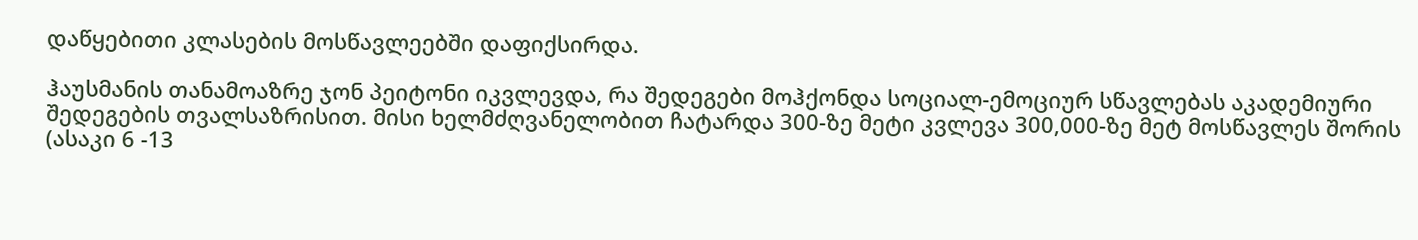დაწყებითი კლასების მოსწავლეებში დაფიქსირდა.

ჰაუსმანის თანამოაზრე ჯონ პეიტონი იკვლევდა, რა შედეგები მოჰქონდა სოციალ-ემოციურ სწავლებას აკადემიური შედეგების თვალსაზრისით. მისი ხელმძღვანელობით ჩატარდა 300-ზე მეტი კვლევა 300,000-ზე მეტ მოსწავლეს შორის (ასაკი 6 -13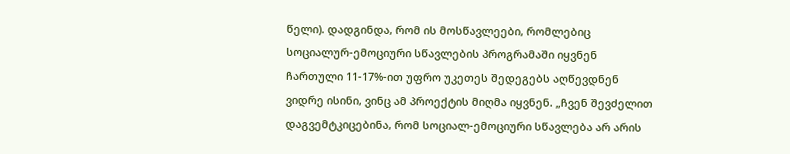წელი). დადგინდა, რომ ის მოსწავლეები, რომლებიც სოციალურ-ემოციური სწავლების პროგრამაში იყვნენ ჩართული 11-17%-ით უფრო უკეთეს შედეგებს აღწევდნენ ვიდრე ისინი, ვინც ამ პროექტის მიღმა იყვნენ. „ჩვენ შევძელით დაგვემტკიცებინა, რომ სოციალ-ემოციური სწავლება არ არის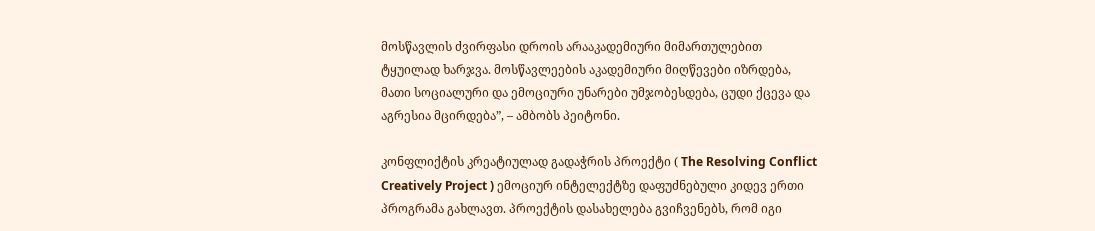მოსწავლის ძვირფასი დროის არააკადემიური მიმართულებით ტყუილად ხარჯვა. მოსწავლეების აკადემიური მიღწევები იზრდება, მათი სოციალური და ემოციური უნარები უმჯობესდება, ცუდი ქცევა და აგრესია მცირდება”, – ამბობს პეიტონი.

კონფლიქტის კრეატიულად გადაჭრის პროექტი ( The Resolving Conflict Creatively Project ) ემოციურ ინტელექტზე დაფუძნებული კიდევ ერთი პროგრამა გახლავთ. პროექტის დასახელება გვიჩვენებს, რომ იგი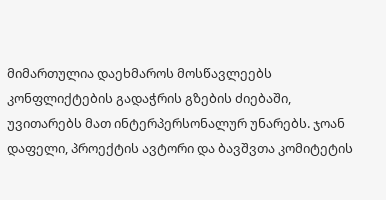მიმართულია დაეხმაროს მოსწავლეებს კონფლიქტების გადაჭრის გზების ძიებაში, უვითარებს მათ ინტერპერსონალურ უნარებს. ჯოან დაფელი, პროექტის ავტორი და ბავშვთა კომიტეტის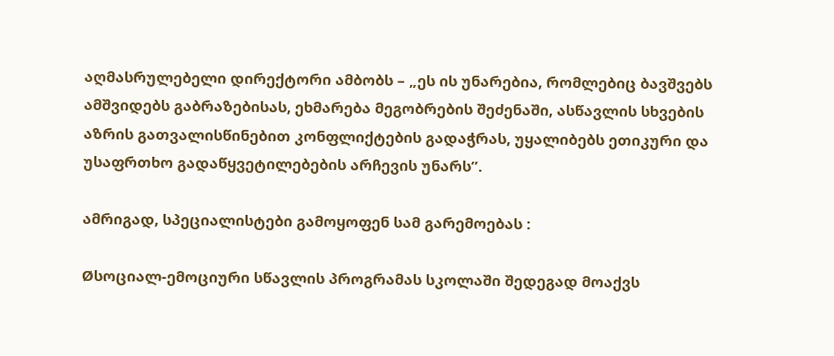აღმასრულებელი დირექტორი ამბობს – „ეს ის უნარებია, რომლებიც ბავშვებს ამშვიდებს გაბრაზებისას, ეხმარება მეგობრების შეძენაში, ასწავლის სხვების აზრის გათვალისწინებით კონფლიქტების გადაჭრას, უყალიბებს ეთიკური და უსაფრთხო გადაწყვეტილებების არჩევის უნარს”.

ამრიგად, სპეციალისტები გამოყოფენ სამ გარემოებას :

Øსოციალ-ემოციური სწავლის პროგრამას სკოლაში შედეგად მოაქვს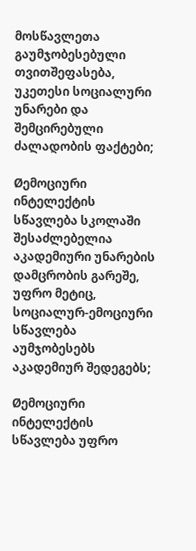მოსწავლეთა გაუმჯობესებული თვითშეფასება, უკეთესი სოციალური უნარები და შემცირებული ძალადობის ფაქტები;

Øემოციური ინტელექტის სწავლება სკოლაში შესაძლებელია აკადემიური უნარების დამცრობის გარეშე, უფრო მეტიც, სოციალურ-ემოციური სწავლება აუმჯობესებს აკადემიურ შედეგებს;

Øემოციური ინტელექტის სწავლება უფრო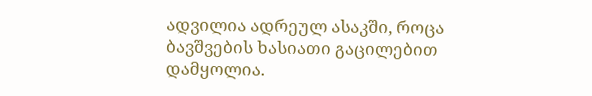ადვილია ადრეულ ასაკში, როცა ბავშვების ხასიათი გაცილებით დამყოლია.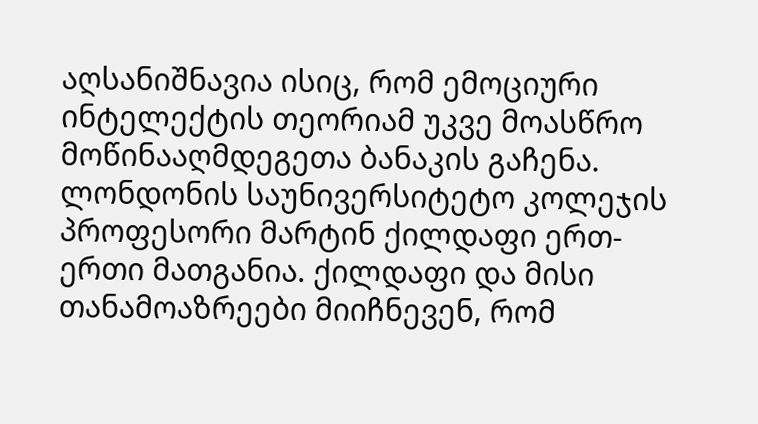აღსანიშნავია ისიც, რომ ემოციური ინტელექტის თეორიამ უკვე მოასწრო მოწინააღმდეგეთა ბანაკის გაჩენა. ლონდონის საუნივერსიტეტო კოლეჯის პროფესორი მარტინ ქილდაფი ერთ-ერთი მათგანია. ქილდაფი და მისი თანამოაზრეები მიიჩნევენ, რომ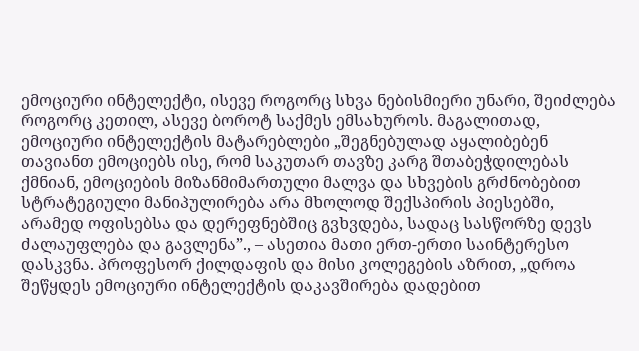ემოციური ინტელექტი, ისევე როგორც სხვა ნებისმიერი უნარი, შეიძლება როგორც კეთილ, ასევე ბოროტ საქმეს ემსახუროს. მაგალითად, ემოციური ინტელექტის მატარებლები „შეგნებულად აყალიბებენ თავიანთ ემოციებს ისე, რომ საკუთარ თავზე კარგ შთაბეჭდილებას ქმნიან, ემოციების მიზანმიმართული მალვა და სხვების გრძნობებით სტრატეგიული მანიპულირება არა მხოლოდ შექსპირის პიესებში, არამედ ოფისებსა და დერეფნებშიც გვხვდება, სადაც სასწორზე დევს ძალაუფლება და გავლენა”., – ასეთია მათი ერთ-ერთი საინტერესო დასკვნა. პროფესორ ქილდაფის და მისი კოლეგების აზრით, „დროა შეწყდეს ემოციური ინტელექტის დაკავშირება დადებით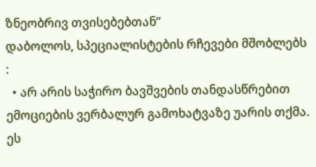ზნეობრივ თვისებებთან”
დაბოლოს, სპეციალისტების რჩევები მშობლებს :
  • არ არის საჭირო ბავშვების თანდასწრებით ემოციების ვერბალურ გამოხატვაზე უარის თქმა. ეს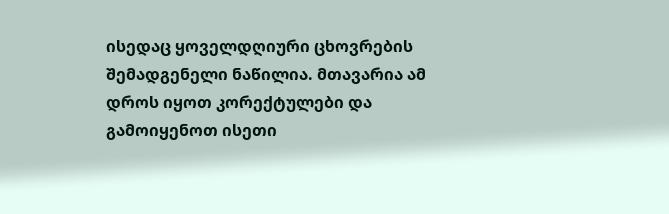ისედაც ყოველდღიური ცხოვრების შემადგენელი ნაწილია. მთავარია ამ დროს იყოთ კორექტულები და გამოიყენოთ ისეთი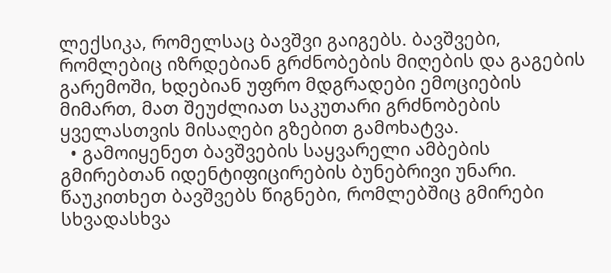ლექსიკა, რომელსაც ბავშვი გაიგებს. ბავშვები, რომლებიც იზრდებიან გრძნობების მიღების და გაგების გარემოში, ხდებიან უფრო მდგრადები ემოციების მიმართ, მათ შეუძლიათ საკუთარი გრძნობების ყველასთვის მისაღები გზებით გამოხატვა.
  • გამოიყენეთ ბავშვების საყვარელი ამბების გმირებთან იდენტიფიცირების ბუნებრივი უნარი. წაუკითხეთ ბავშვებს წიგნები, რომლებშიც გმირები სხვადასხვა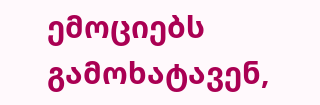ემოციებს გამოხატავენ,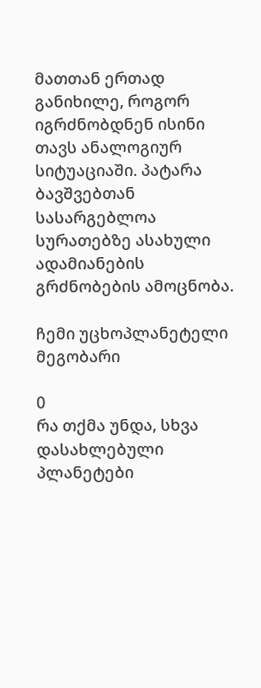მათთან ერთად განიხილე, როგორ იგრძნობდნენ ისინი თავს ანალოგიურ სიტუაციაში. პატარა ბავშვებთან სასარგებლოა სურათებზე ასახული ადამიანების გრძნობების ამოცნობა.

ჩემი უცხოპლანეტელი მეგობარი

0
რა თქმა უნდა, სხვა დასახლებული პლანეტები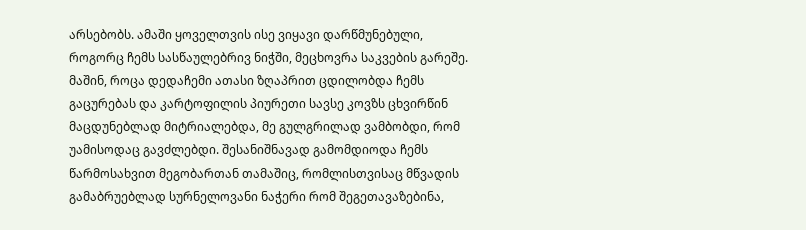არსებობს. ამაში ყოველთვის ისე ვიყავი დარწმუნებული, როგორც ჩემს სასწაულებრივ ნიჭში, მეცხოვრა საკვების გარეშე. მაშინ, როცა დედაჩემი ათასი ზღაპრით ცდილობდა ჩემს გაცურებას და კარტოფილის პიურეთი სავსე კოვზს ცხვირწინ მაცდუნებლად მიტრიალებდა, მე გულგრილად ვამბობდი, რომ უამისოდაც გავძლებდი. შესანიშნავად გამომდიოდა ჩემს წარმოსახვით მეგობართან თამაშიც, რომლისთვისაც მწვადის გამაბრუებლად სურნელოვანი ნაჭერი რომ შეგეთავაზებინა,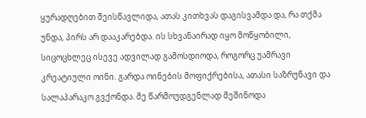ყურადღებით შეისწავლიდა, ათას კითხვას დაგისვამდა და, რა თქმა უნდა, პირს არ დააკარებდა. ის სხვანაირად იყო მოწყობილი, სიცოცხლეც ისევე ადვილად გამოსდიოდა, როგორც უამრავი კრეატიული ოინი. გარდა ოინების მოფიქრებისა, ათასი საზრუნავი და სალაპარაკო გვქონდა. მე წარმოუდგენლად მეშინოდა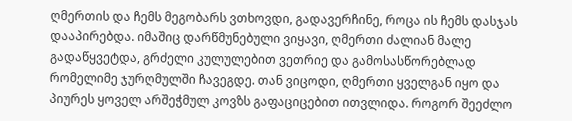ღმერთის და ჩემს მეგობარს ვთხოვდი, გადავერჩინე, როცა ის ჩემს დასჯას დააპირებდა. იმაშიც დარწმუნებული ვიყავი, ღმერთი ძალიან მალე გადაწყვეტდა, გრძელი კულულებით ვეთრიე და გამოსასწორებლად რომელიმე ჯურღმულში ჩავეგდე. თან ვიცოდი, ღმერთი ყველგან იყო და პიურეს ყოველ არშეჭმულ კოვზს გაფაციცებით ითვლიდა. როგორ შეეძლო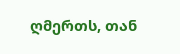ღმერთს, თან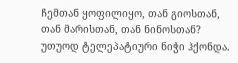ჩემთან ყოფილიყო, თან გიოსთან, თან მარისთან, თან ნინოსთან? უთუოდ ტელეპატიური ნიჭი ჰქონდა.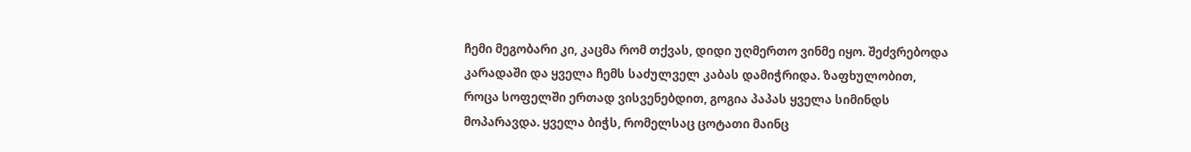ჩემი მეგობარი კი, კაცმა რომ თქვას, დიდი უღმერთო ვინმე იყო. შეძვრებოდა კარადაში და ყველა ჩემს საძულველ კაბას დამიჭრიდა. ზაფხულობით, როცა სოფელში ერთად ვისვენებდით, გოგია პაპას ყველა სიმინდს მოპარავდა. ყველა ბიჭს, რომელსაც ცოტათი მაინც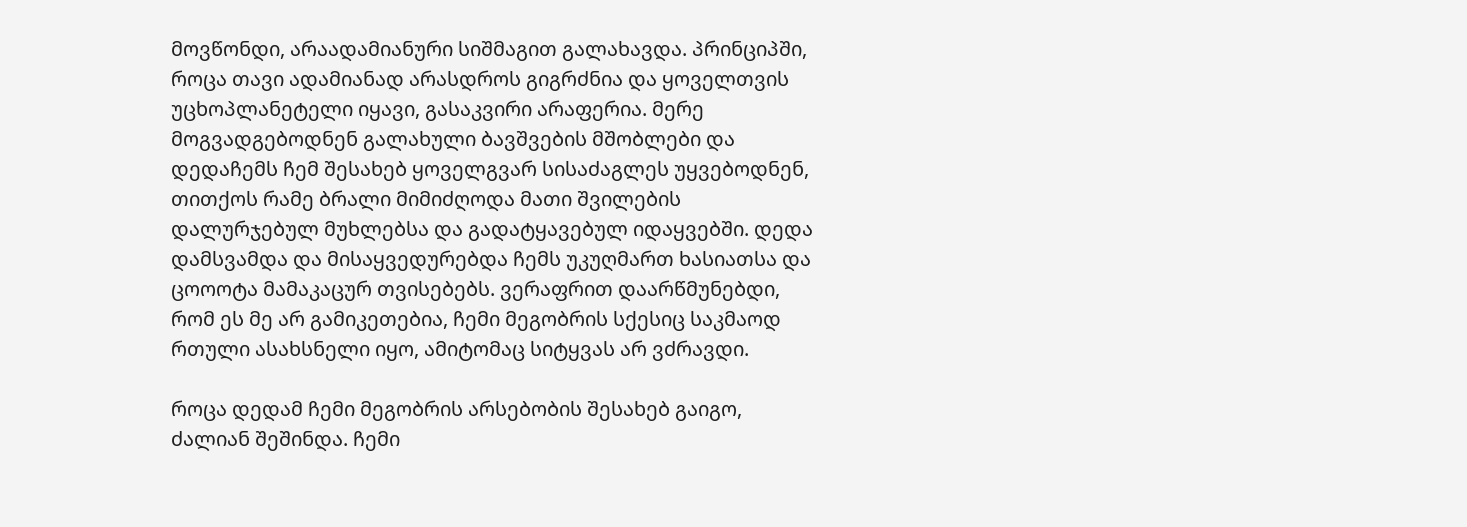მოვწონდი, არაადამიანური სიშმაგით გალახავდა. პრინციპში, როცა თავი ადამიანად არასდროს გიგრძნია და ყოველთვის უცხოპლანეტელი იყავი, გასაკვირი არაფერია. მერე მოგვადგებოდნენ გალახული ბავშვების მშობლები და დედაჩემს ჩემ შესახებ ყოველგვარ სისაძაგლეს უყვებოდნენ, თითქოს რამე ბრალი მიმიძღოდა მათი შვილების დალურჯებულ მუხლებსა და გადატყავებულ იდაყვებში. დედა დამსვამდა და მისაყვედურებდა ჩემს უკუღმართ ხასიათსა და ცოოოტა მამაკაცურ თვისებებს. ვერაფრით დაარწმუნებდი, რომ ეს მე არ გამიკეთებია, ჩემი მეგობრის სქესიც საკმაოდ რთული ასახსნელი იყო, ამიტომაც სიტყვას არ ვძრავდი.

როცა დედამ ჩემი მეგობრის არსებობის შესახებ გაიგო, ძალიან შეშინდა. ჩემი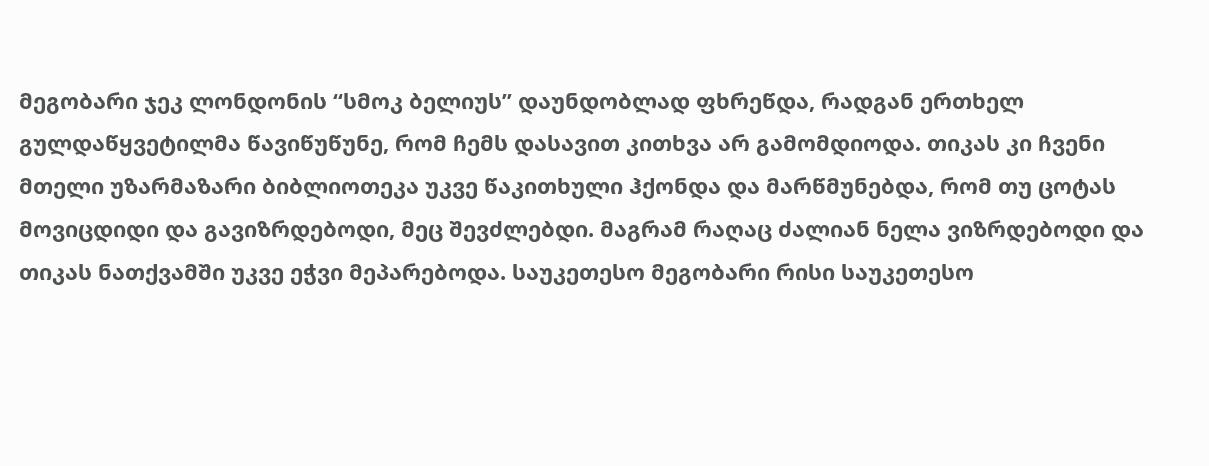მეგობარი ჯეკ ლონდონის “სმოკ ბელიუს” დაუნდობლად ფხრეწდა, რადგან ერთხელ გულდაწყვეტილმა წავიწუწუნე, რომ ჩემს დასავით კითხვა არ გამომდიოდა. თიკას კი ჩვენი მთელი უზარმაზარი ბიბლიოთეკა უკვე წაკითხული ჰქონდა და მარწმუნებდა, რომ თუ ცოტას მოვიცდიდი და გავიზრდებოდი, მეც შევძლებდი. მაგრამ რაღაც ძალიან ნელა ვიზრდებოდი და თიკას ნათქვამში უკვე ეჭვი მეპარებოდა. საუკეთესო მეგობარი რისი საუკეთესო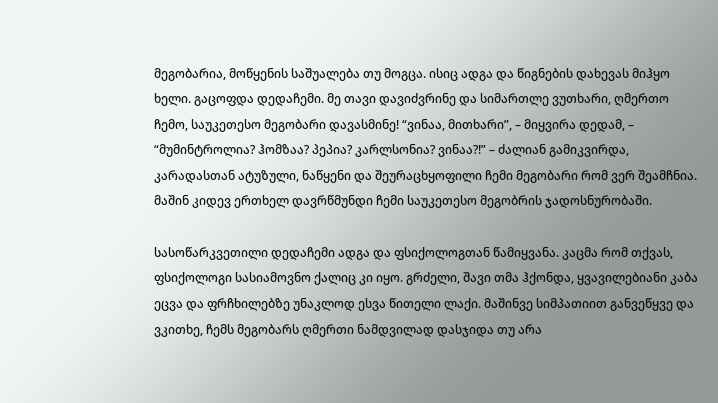მეგობარია, მოწყენის საშუალება თუ მოგცა. ისიც ადგა და წიგნების დახევას მიჰყო ხელი. გაცოფდა დედაჩემი. მე თავი დავიძვრინე და სიმართლე ვუთხარი, ღმერთო ჩემო, საუკეთესო მეგობარი დავასმინე! “ვინაა, მითხარი”, – მიყვირა დედამ, – “მუმინტროლია? ჰომზაა? პეპია? კარლსონია? ვინაა?!” – ძალიან გამიკვირდა, კარადასთან ატუზული, ნაწყენი და შეურაცხყოფილი ჩემი მეგობარი რომ ვერ შეამჩნია. მაშინ კიდევ ერთხელ დავრწმუნდი ჩემი საუკეთესო მეგობრის ჯადოსნურობაში.

სასოწარკვეთილი დედაჩემი ადგა და ფსიქოლოგთან წამიყვანა. კაცმა რომ თქვას, ფსიქოლოგი სასიამოვნო ქალიც კი იყო. გრძელი, შავი თმა ჰქონდა, ყვავილებიანი კაბა ეცვა და ფრჩხილებზე უნაკლოდ ესვა წითელი ლაქი. მაშინვე სიმპათიით განვეწყვე და ვკითხე, ჩემს მეგობარს ღმერთი ნამდვილად დასჯიდა თუ არა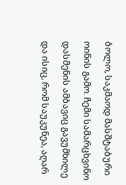ბოლო, საკმაოდ მასშტაბური ოინის გამო. ჩემი სამარცხვინო დასმენის ამბავიც გავუმხილე და ისიც, რომ საუკუნეა, აღარ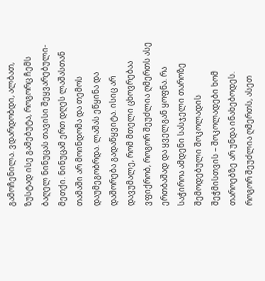გამოჩენილა. ვდარდობდი, ალბათ, ზუსტად ისე გამებუტა, როგორც ჩემს ბაღელ ნინუცას თავისი შეყვარებული-მეთქი. ნინუცამ ერთ დღეს ლაშასთან თამაში არ მოინდომა და თემოს დაუმეგობრდა. ლაშას ეწყინა და დაშორება გადაწყვიტა. ისიც არ დავუმალე, რომ მთელი ცხოვრებაა ვფიქრობ, როგორ შეუძლია ღმერთს ასე ერთბაშად და ყველგან ყოფნა. რა საჭიროა ამდენი სასჯელი თაროზე შემოდებული შოკოლადის შეჭმისთვის – შოკოლადები ხომ თაროებზე არ უნდა ინახებოდეს. როგორ შეუძლია ღმერთს, ასეთ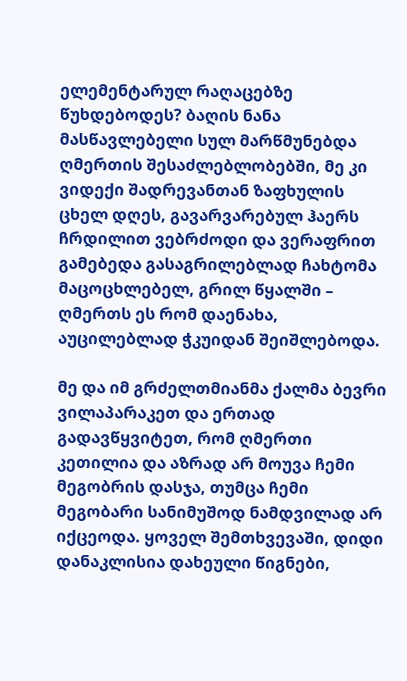ელემენტარულ რაღაცებზე წუხდებოდეს? ბაღის ნანა მასწავლებელი სულ მარწმუნებდა ღმერთის შესაძლებლობებში, მე კი ვიდექი შადრევანთან ზაფხულის ცხელ დღეს, გავარვარებულ ჰაერს ჩრდილით ვებრძოდი და ვერაფრით გამებედა გასაგრილებლად ჩახტომა მაცოცხლებელ, გრილ წყალში – ღმერთს ეს რომ დაენახა, აუცილებლად ჭკუიდან შეიშლებოდა.

მე და იმ გრძელთმიანმა ქალმა ბევრი ვილაპარაკეთ და ერთად გადავწყვიტეთ, რომ ღმერთი კეთილია და აზრად არ მოუვა ჩემი მეგობრის დასჯა, თუმცა ჩემი მეგობარი სანიმუშოდ ნამდვილად არ იქცეოდა. ყოველ შემთხვევაში, დიდი დანაკლისია დახეული წიგნები,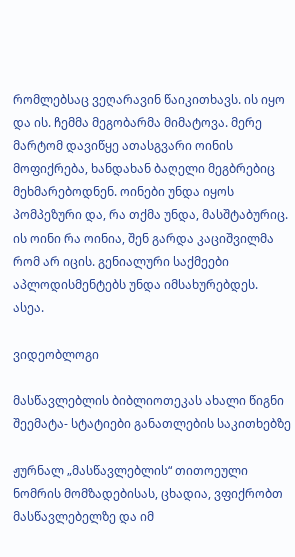რომლებსაც ვეღარავინ წაიკითხავს. ის იყო და ის. ჩემმა მეგობარმა მიმატოვა. მერე მარტომ დავიწყე ათასგვარი ოინის მოფიქრება, ხანდახან ბაღელი მეგბრებიც მეხმარებოდნენ. ოინები უნდა იყოს პომპეზური და, რა თქმა უნდა, მასშტაბურიც. ის ოინი რა ოინია, შენ გარდა კაციშვილმა რომ არ იცის. გენიალური საქმეები აპლოდისმენტებს უნდა იმსახურებდეს. ასეა.

ვიდეობლოგი

მასწავლებლის ბიბლიოთეკას ახალი წიგნი შეემატა- სტატიები განათლების საკითხებზე

ჟურნალ „მასწავლებლის“ თითოეული ნომრის მომზადებისას, ცხადია, ვფიქრობთ მასწავლებელზე და იმ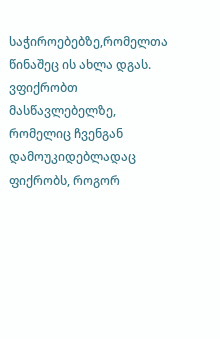საჭიროებებზე,რომელთა წინაშეც ის ახლა დგას. ვფიქრობთ მასწავლებელზე, რომელიც ჩვენგან დამოუკიდებლადაც ფიქრობს, როგორ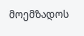მოემზადოს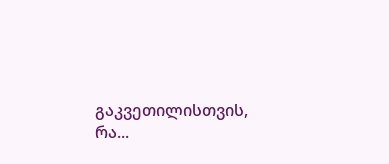გაკვეთილისთვის, რა...